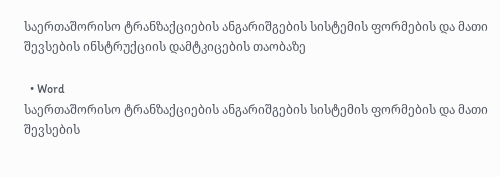საერთაშორისო ტრანზაქციების ანგარიშგების სისტემის ფორმების და მათი შევსების ინსტრუქციის დამტკიცების თაობაზე

  • Word
საერთაშორისო ტრანზაქციების ანგარიშგების სისტემის ფორმების და მათი შევსების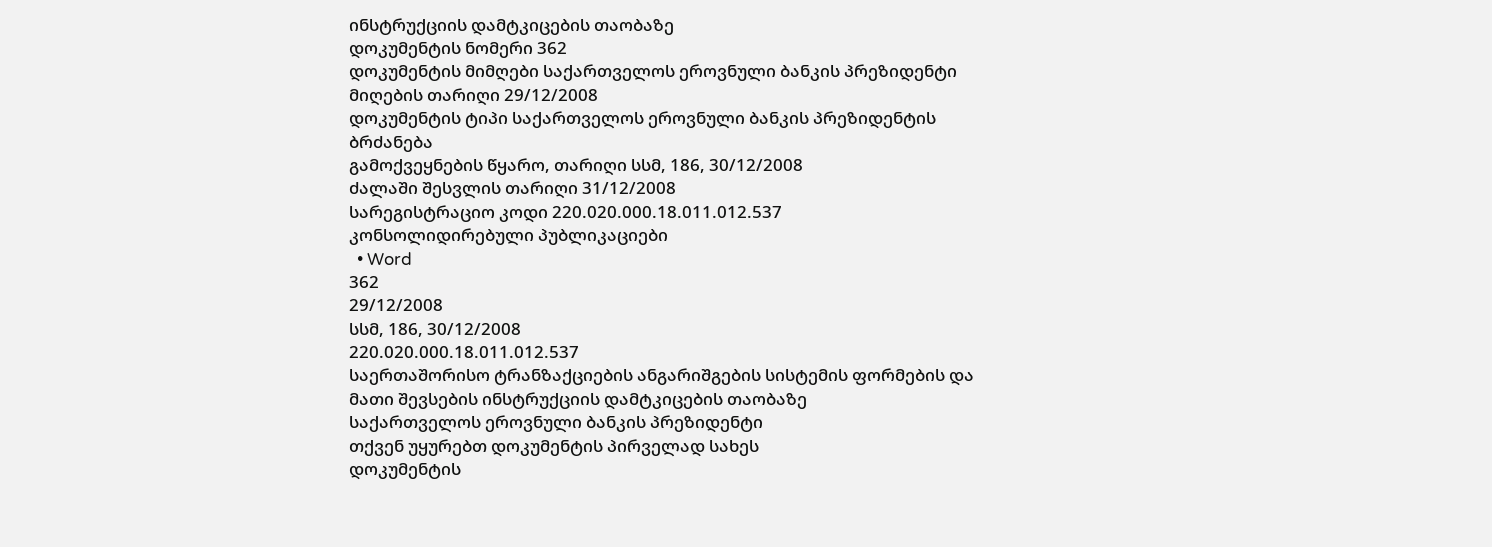ინსტრუქციის დამტკიცების თაობაზე
დოკუმენტის ნომერი 362
დოკუმენტის მიმღები საქართველოს ეროვნული ბანკის პრეზიდენტი
მიღების თარიღი 29/12/2008
დოკუმენტის ტიპი საქართველოს ეროვნული ბანკის პრეზიდენტის ბრძანება
გამოქვეყნების წყარო, თარიღი სსმ, 186, 30/12/2008
ძალაში შესვლის თარიღი 31/12/2008
სარეგისტრაციო კოდი 220.020.000.18.011.012.537
კონსოლიდირებული პუბლიკაციები
  • Word
362
29/12/2008
სსმ, 186, 30/12/2008
220.020.000.18.011.012.537
საერთაშორისო ტრანზაქციების ანგარიშგების სისტემის ფორმების და მათი შევსების ინსტრუქციის დამტკიცების თაობაზე
საქართველოს ეროვნული ბანკის პრეზიდენტი
თქვენ უყურებთ დოკუმენტის პირველად სახეს
დოკუმენტის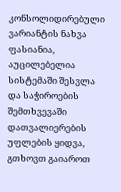კონსოლიდირებული ვარიანტის ნახვა ფასიანია, აუცილებელია სისტემაში შესვლა და საჭიროების შემთხვევაში დათვალიერების უფლების ყიდვა, გთხოვთ გაიაროთ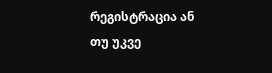რეგისტრაცია ან თუ უკვე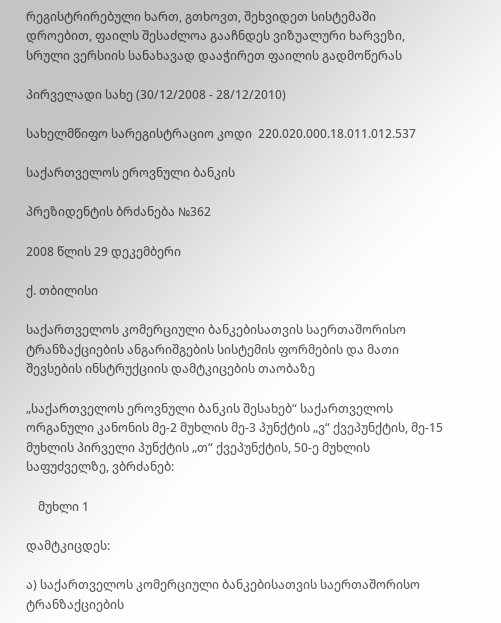რეგისტრირებული ხართ, გთხოვთ, შეხვიდეთ სისტემაში
დროებით, ფაილს შესაძლოა გააჩნდეს ვიზუალური ხარვეზი, სრული ვერსიის სანახავად დააჭირეთ ფაილის გადმოწერას

პირველადი სახე (30/12/2008 - 28/12/2010)

სახელმწიფო სარეგისტრაციო კოდი  220.020.000.18.011.012.537

საქართველოს ეროვნული ბანკის

პრეზიდენტის ბრძანება №362

2008 წლის 29 დეკემბერი

ქ. თბილისი

საქართველოს კომერციული ბანკებისათვის საერთაშორისო ტრანზაქციების ანგარიშგების სისტემის ფორმების და მათი შევსების ინსტრუქციის დამტკიცების თაობაზე

„საქართველოს ეროვნული ბანკის შესახებ“ საქართველოს ორგანული კანონის მე-2 მუხლის მე-3 პუნქტის „ვ“ ქვეპუნქტის, მე-15 მუხლის პირველი პუნქტის „თ“ ქვეპუნქტის, 50-ე მუხლის საფუძველზე, ვბრძანებ:

    მუხლი 1

დამტკიცდეს:

ა) საქართველოს კომერციული ბანკებისათვის საერთაშორისო ტრანზაქციების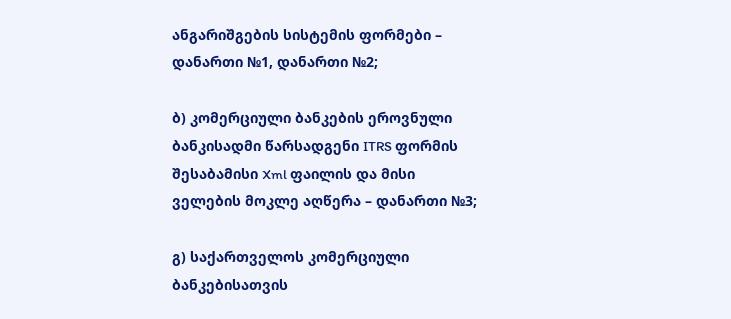ანგარიშგების სისტემის ფორმები – დანართი №1, დანართი №2;

ბ) კომერციული ბანკების ეროვნული ბანკისადმი წარსადგენი ITRS ფორმის შესაბამისი Xml ფაილის და მისი ველების მოკლე აღწერა – დანართი №3;

გ) საქართველოს კომერციული ბანკებისათვის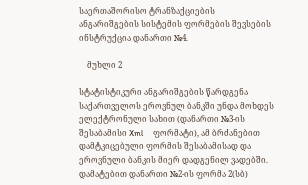საერთაშორისო ტრანზაქციების ანგარიშგების სისტემის ფორმების შევსების ინსტრუქცია დანართი №4.

    მუხლი 2

სტატისტიკური ანგარიშგების წარდგენა საქართველოს ეროვნულ ბანკში უნდა მოხდეს ელექტრონული სახით (დანართი №3-ის შესაბამისი Xml     ფორმატი), ამ ბრძანებით დამტკიცებული ფორმის შესაბამისად და ეროვნული ბანკის მიერ დადგენილ ვადებში. დამატებით დანართი №2-ის ფორმა 2(სბ)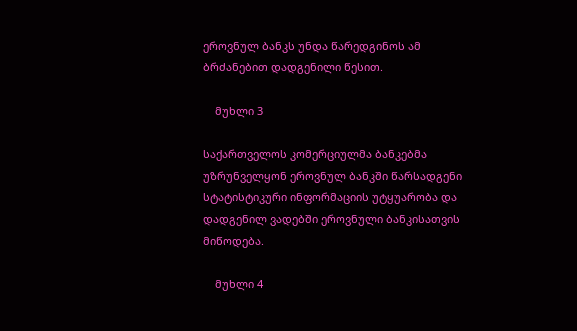ეროვნულ ბანკს უნდა წარედგინოს ამ ბრძანებით დადგენილი წესით.

    მუხლი 3

საქართველოს კომერციულმა ბანკებმა უზრუნველყონ ეროვნულ ბანკში წარსადგენი სტატისტიკური ინფორმაციის უტყუარობა და დადგენილ ვადებში ეროვნული ბანკისათვის მიწოდება.

    მუხლი 4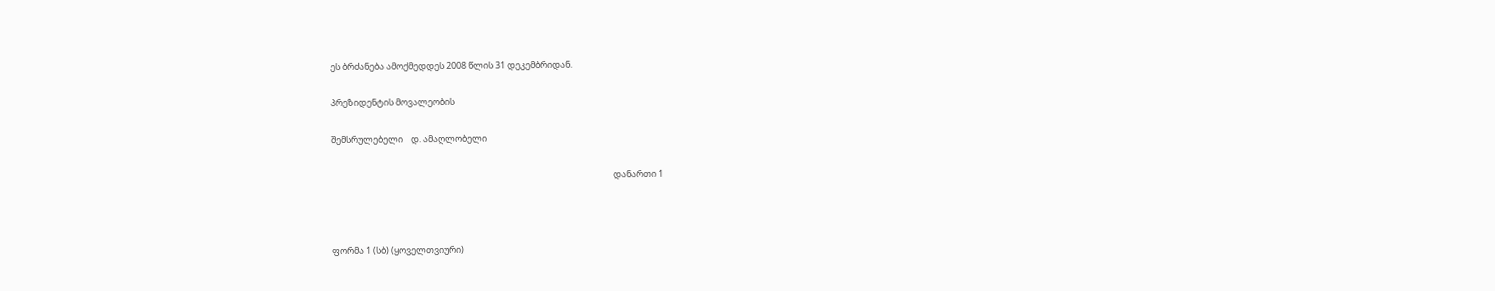ეს ბრძანება ამოქმედდეს 2008 წლის 31 დეკემბრიდან.

პრეზიდენტის მოვალეობის

შემსრულებელი    დ. ამაღლობელი

                                                                                                                                             დანართი 1



ფორმა 1 (სბ) (ყოველთვიური)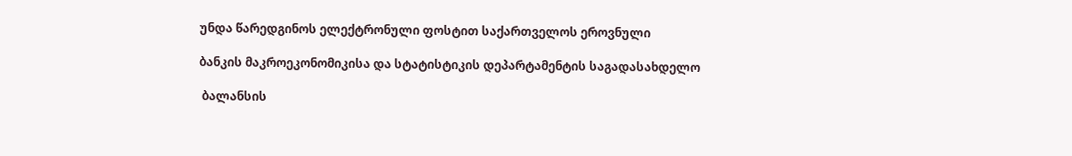უნდა წარედგინოს ელექტრონული ფოსტით საქართველოს ეროვნული

ბანკის მაკროეკონომიკისა და სტატისტიკის დეპარტამენტის საგადასახდელო

 ბალანსის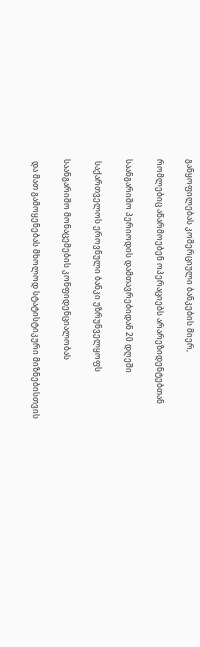განყოფილებას კომერციული ბანკების მიერ,

რომლებიც აწარმოებენ ოპერაციებს არარეზიდენტებთან

საანგარიშო პერიოდის დამთავრებიდან 20 დღეში

 საქართველოს ეროვნული ბანკი უზრუნველყოფს

საანგარიშო მონაცემების კონფიდენციალობას

 და მათ გამოყენებას მხოლოდ სტატისტიკური მიზნებისთვის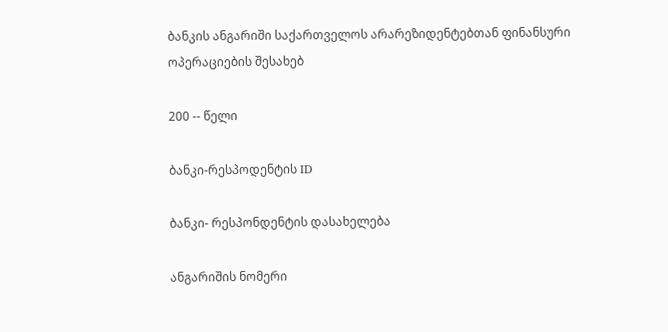ბანკის ანგარიში საქართველოს არარეზიდენტებთან ფინანსური ოპერაციების შესახებ

200 -- წელი

ბანკი-რესპოდენტის ID

ბანკი- რესპონდენტის დასახელება

ანგარიშის ნომერი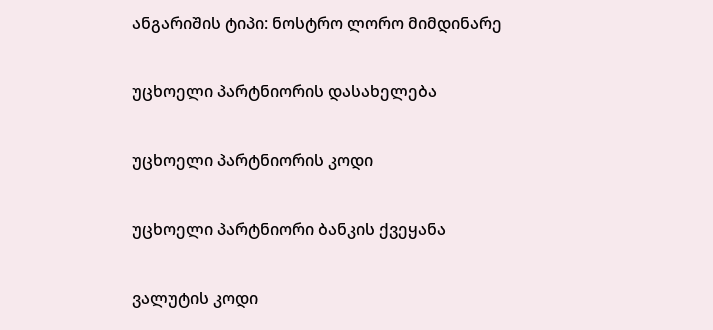ანგარიშის ტიპი: ნოსტრო ლორო მიმდინარე

უცხოელი პარტნიორის დასახელება

უცხოელი პარტნიორის კოდი

უცხოელი პარტნიორი ბანკის ქვეყანა

ვალუტის კოდი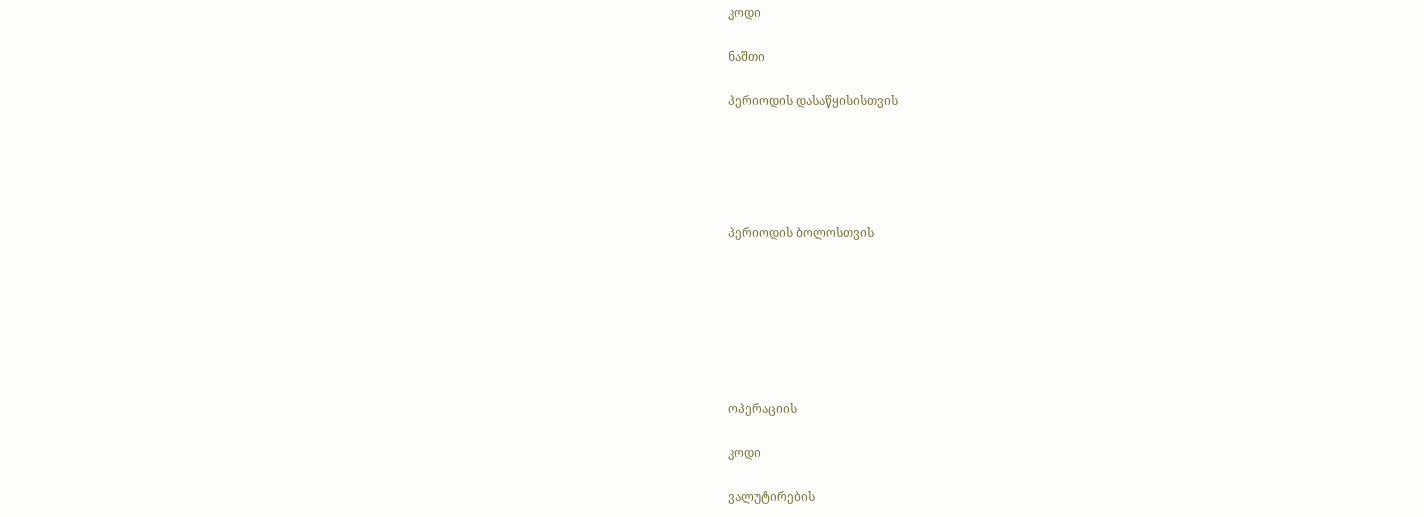კოდი

ნაშთი

პერიოდის დასაწყისისთვის





პერიოდის ბოლოსთვის







ოპერაციის

კოდი

ვალუტირების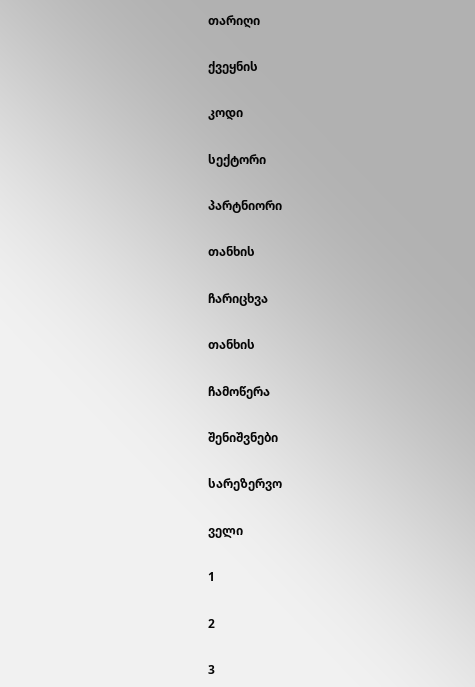თარიღი

ქვეყნის

კოდი

სექტორი

პარტნიორი

თანხის

ჩარიცხვა

თანხის

ჩამოწერა

შენიშვნები

სარეზერვო

ველი

1

2

3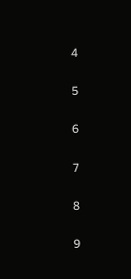4

5

6

7

8

9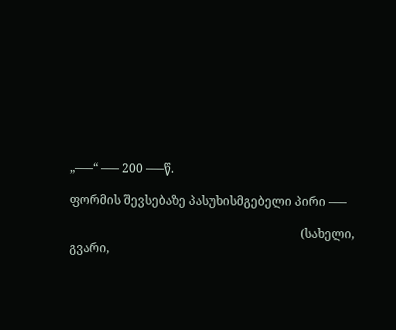„–––“ ––– 200 –––წ.

ფორმის შევსებაზე პასუხისმგებელი პირი –––

                                                                             (სახელი, გვარი,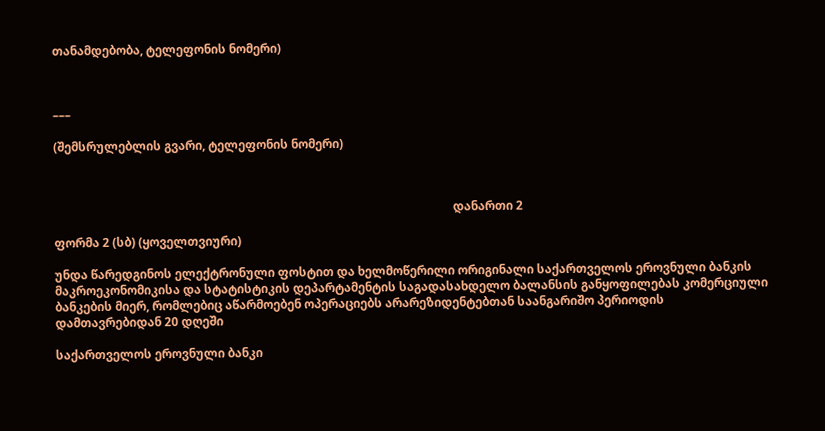თანამდებობა, ტელეფონის ნომერი)



–––

(შემსრულებლის გვარი, ტელეფონის ნომერი)



                                                                                                                                     დანართი 2

ფორმა 2 (სბ) (ყოველთვიური)

უნდა წარედგინოს ელექტრონული ფოსტით და ხელმოწერილი ორიგინალი საქართველოს ეროვნული ბანკის მაკროეკონომიკისა და სტატისტიკის დეპარტამენტის საგადასახდელო ბალანსის განყოფილებას კომერციული ბანკების მიერ, რომლებიც აწარმოებენ ოპერაციებს არარეზიდენტებთან საანგარიშო პერიოდის დამთავრებიდან 20 დღეში

საქართველოს ეროვნული ბანკი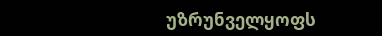უზრუნველყოფს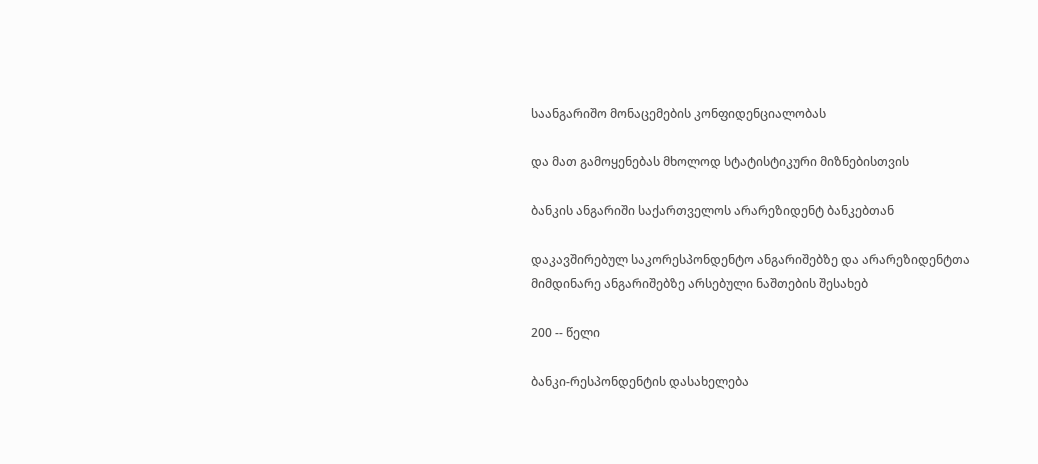საანგარიშო მონაცემების კონფიდენციალობას

და მათ გამოყენებას მხოლოდ სტატისტიკური მიზნებისთვის

ბანკის ანგარიში საქართველოს არარეზიდენტ ბანკებთან

დაკავშირებულ საკორესპონდენტო ანგარიშებზე და არარეზიდენტთა მიმდინარე ანგარიშებზე არსებული ნაშთების შესახებ

200 -- წელი

ბანკი-რესპონდენტის დასახელება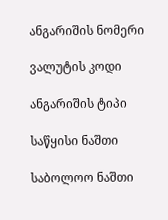ანგარიშის ნომერი

ვალუტის კოდი

ანგარიშის ტიპი

საწყისი ნაშთი

საბოლოო ნაშთი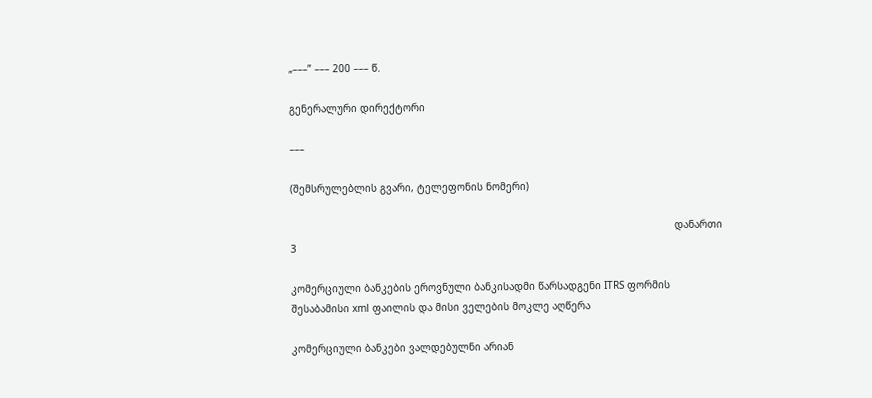„–––” ––– 200 ––– წ.

გენერალური დირექტორი

–––

(შემსრულებლის გვარი, ტელეფონის ნომერი)

                                                                                                                                დანართი 3

კომერციული ბანკების ეროვნული ბანკისადმი წარსადგენი ITRS ფორმის შესაბამისი xml ფაილის და მისი ველების მოკლე აღწერა

კომერციული ბანკები ვალდებულნი არიან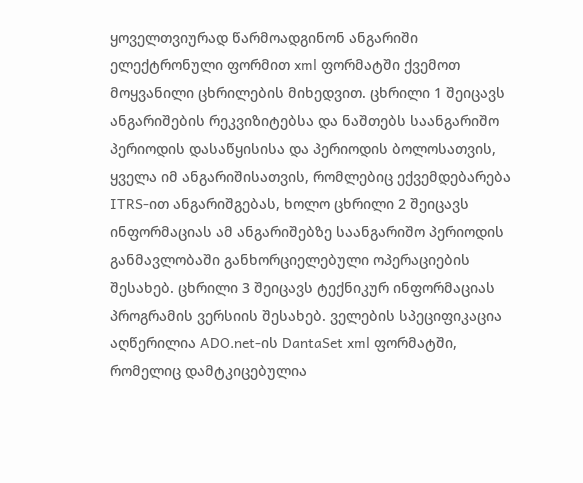ყოველთვიურად წარმოადგინონ ანგარიში ელექტრონული ფორმით xml ფორმატში ქვემოთ მოყვანილი ცხრილების მიხედვით. ცხრილი 1 შეიცავს ანგარიშების რეკვიზიტებსა და ნაშთებს საანგარიშო პერიოდის დასაწყისისა და პერიოდის ბოლოსათვის, ყველა იმ ანგარიშისათვის, რომლებიც ექვემდებარება ITRS-ით ანგარიშგებას, ხოლო ცხრილი 2 შეიცავს ინფორმაციას ამ ანგარიშებზე საანგარიშო პერიოდის განმავლობაში განხორციელებული ოპერაციების შესახებ. ცხრილი 3 შეიცავს ტექნიკურ ინფორმაციას პროგრამის ვერსიის შესახებ. ველების სპეციფიკაცია აღწერილია ADO.net-ის DantaSet xml ფორმატში, რომელიც დამტკიცებულია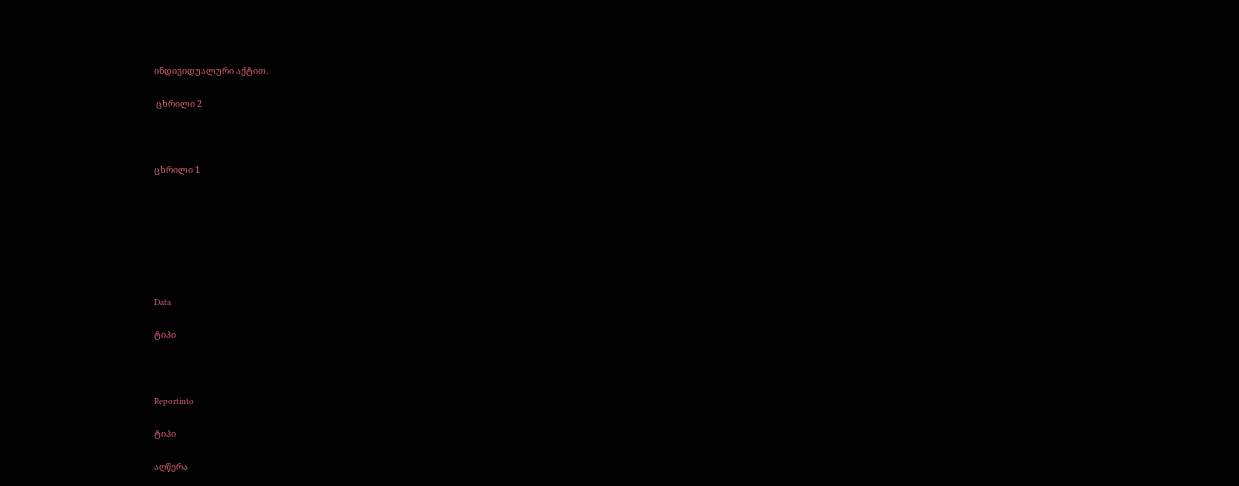ინდივიდუალური აქტით.

 ცხრილი 2



ცხრილი 1







Data

ტიპი



Reportinto

ტიპი

აღწერა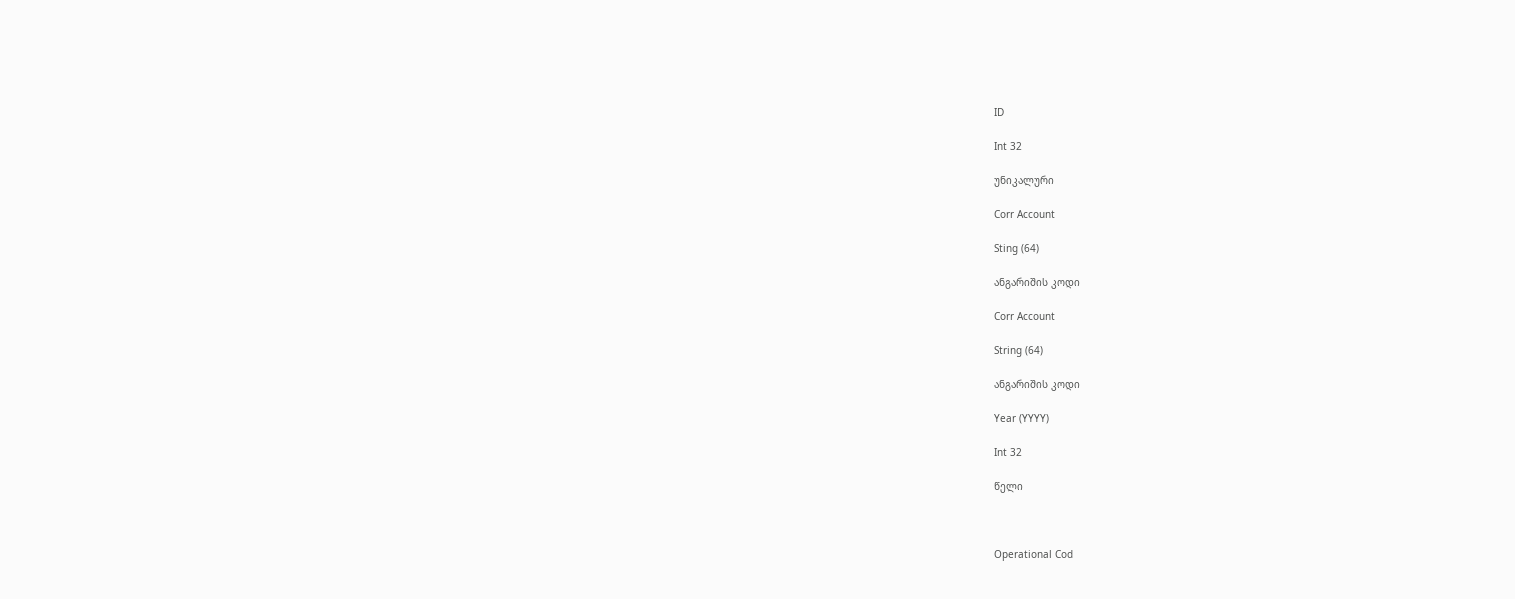ID

Int 32

უნიკალური

Corr Account

Sting (64)

ანგარიშის კოდი

Corr Account

String (64)

ანგარიშის კოდი

Year (YYYY)

Int 32

წელი



Operational Cod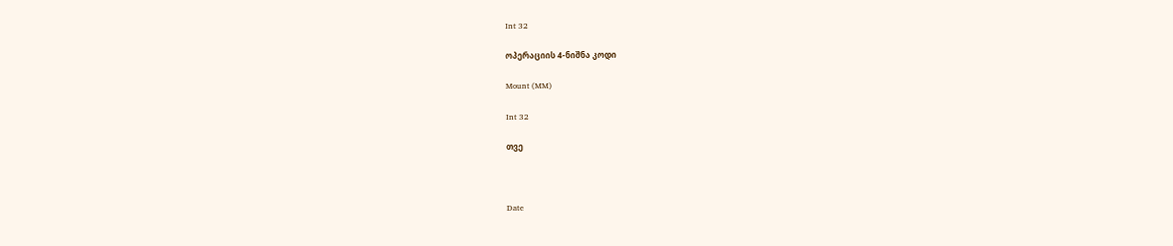Int 32

ოპერაციის 4-ნიშნა კოდი

Mount (MM)

Int 32

თვე



Date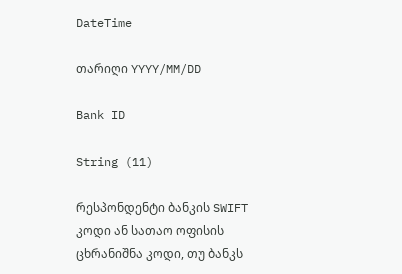DateTime

თარიღი YYYY/MM/DD

Bank ID

String (11)

რესპონდენტი ბანკის SWIFT კოდი ან სათაო ოფისის ცხრანიშნა კოდი, თუ ბანკს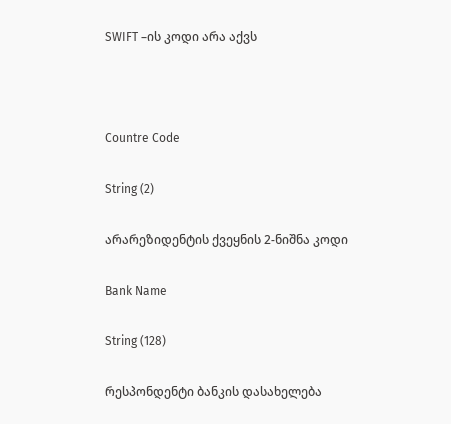SWIFT –ის კოდი არა აქვს



Countre Code

String (2)

არარეზიდენტის ქვეყნის 2-ნიშნა კოდი

Bank Name

String (128)

რესპონდენტი ბანკის დასახელება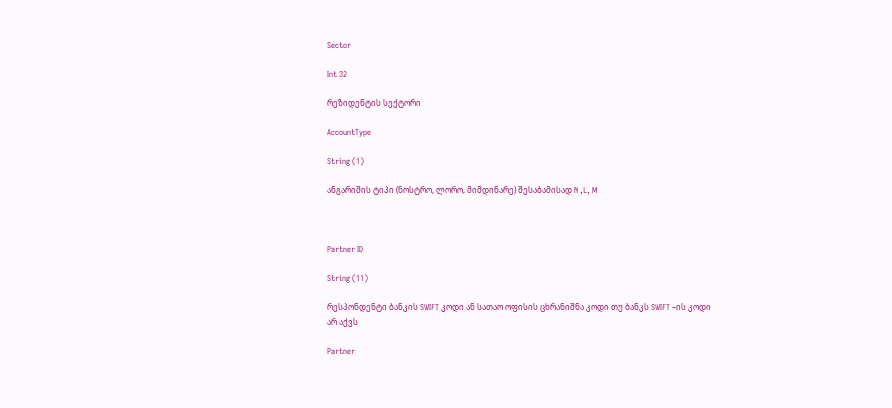Sector

Int 32

რეზიდენტის სექტორი

AccountType

String (1)

ანგარიშის ტიპი (ნოსტრო, ლორო, მიმდინარე) შესაბამისად N ,L, M



Partner ID

String (11)

რესპონდენტი ბანკის SWIFT კოდი ან სათაო ოფისის ცხრანიშნა კოდი თუ ბანკს SWIFT –ის კოდი არ აქვს

Partner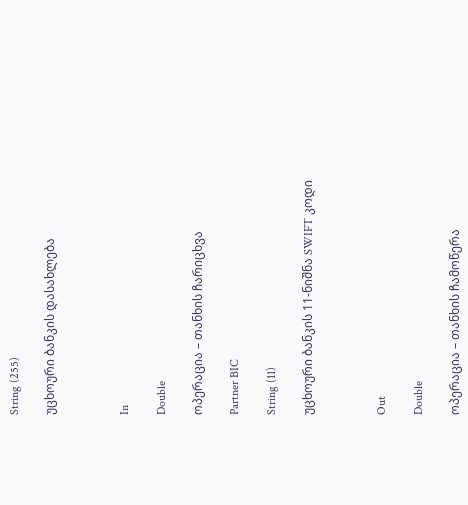String (255)

უცხოური ბანკის დასახლება



In

Double

ოპერაცია – თანხის ჩარიცხვა

Partner BIC

String (11)

უცხოური ბანკის 11-ნიშნა SWIFT კოდი



Out

Double

ოპერაცია – თანხის ჩამოწერა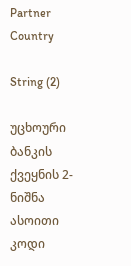Partner Country

String (2)

უცხოური ბანკის ქვეყნის 2-ნიშნა ასოითი კოდი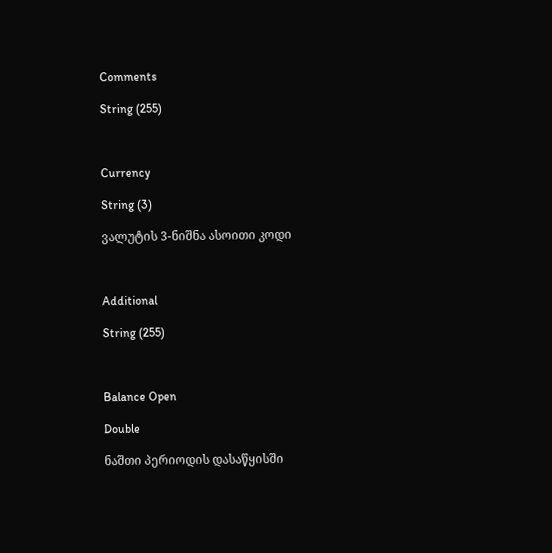Comments

String (255)



Currency

String (3)

ვალუტის 3-ნიშნა ასოითი კოდი



Additional

String (255)



Balance Open

Double

ნაშთი პერიოდის დასაწყისში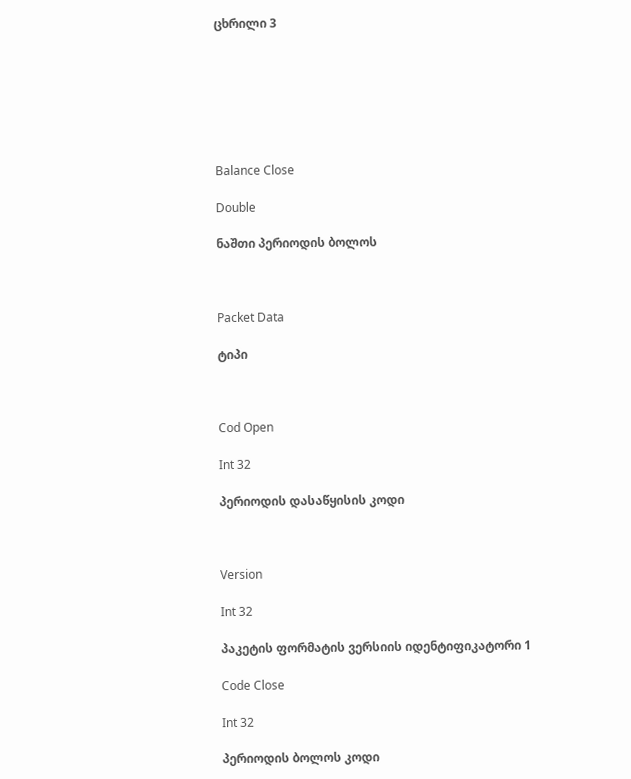ცხრილი 3







Balance Close

Double

ნაშთი პერიოდის ბოლოს



Packet Data

ტიპი



Cod Open

Int 32

პერიოდის დასაწყისის კოდი



Version

Int 32

პაკეტის ფორმატის ვერსიის იდენტიფიკატორი 1

Code Close

Int 32

პერიოდის ბოლოს კოდი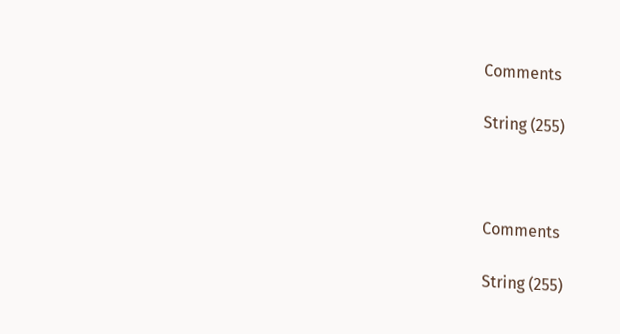Comments

String (255)



Comments

String (255)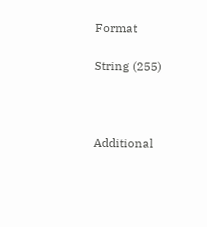Format

String (255)



Additional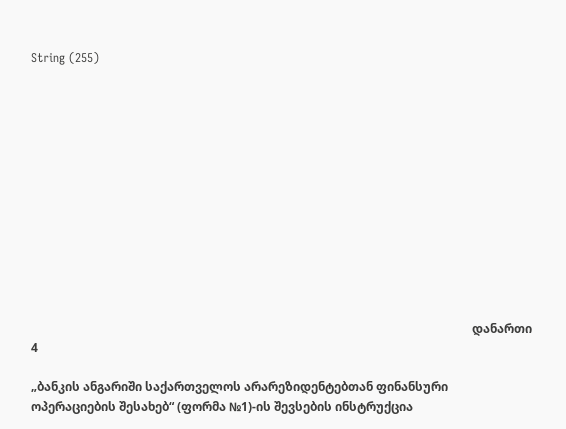String (255)













                                                                                                                                                   დანართი 4

„ბანკის ანგარიში საქართველოს არარეზიდენტებთან ფინანსური ოპერაციების შესახებ“ (ფორმა №1)-ის შევსების ინსტრუქცია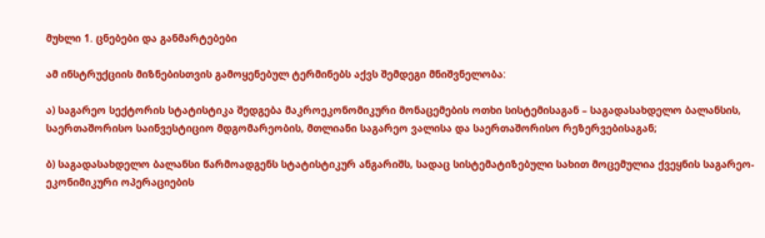მუხლი 1. ცნებები და განმარტებები

ამ ინსტრუქციის მიზნებისთვის გამოყენებულ ტერმინებს აქვს შემდეგი მნიშვნელობა:

ა) საგარეო სექტორის სტატისტიკა შედგება მაკროეკონომიკური მონაცემების ოთხი სისტემისაგან – საგადასახდელო ბალანსის, საერთაშორისო საინვესტიციო მდგომარეობის, მთლიანი საგარეო ვალისა და საერთაშორისო რეზერვებისაგან;

ბ) საგადასახდელო ბალანსი წარმოადგენს სტატისტიკურ ანგარიშს, სადაც სისტემატიზებული სახით მოცემულია ქვეყნის საგარეო-ეკონიმიკური ოპერაციების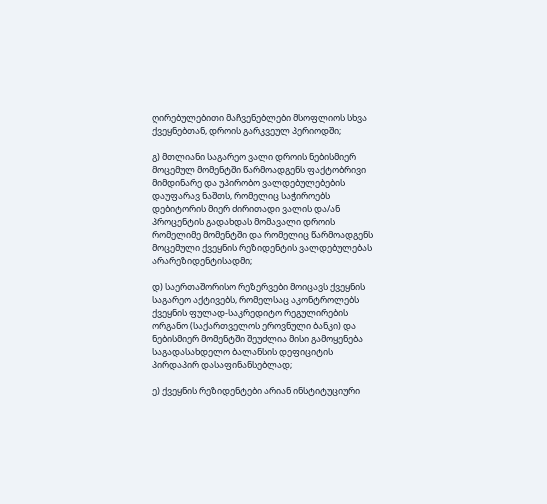ღირებულებითი მაჩვენებლები მსოფლიოს სხვა ქვეყნებთან, დროის გარკვეულ პერიოდში;

გ) მთლიანი საგარეო ვალი დროის ნებისმიერ მოცემულ მომენტში წარმოადგენს ფაქტობრივი მიმდინარე და უპირობო ვალდებულებების დაუფარავ ნაშთს, რომელიც საჭიროებს დებიტორის მიერ ძირითადი ვალის და/ან პროცენტის გადახდას მომავალი დროის რომელიმე მომენტში და რომელიც წარმოადგენს მოცემული ქვეყნის რეზიდენტის ვალდებულებას არარეზიდენტისადმი;

დ) საერთაშორისო რეზერვები მოიცავს ქვეყნის საგარეო აქტივებს, რომელსაც აკონტროლებს ქვეყნის ფულად-საკრედიტო რეგულირების ორგანო (საქართველოს ეროვნული ბანკი) და ნებისმიერ მომენტში შეუძლია მისი გამოყენება საგადასახდელო ბალანსის დეფიციტის პირდაპირ დასაფინანსებლად;

ე) ქვეყნის რეზიდენტები არიან ინსტიტუციური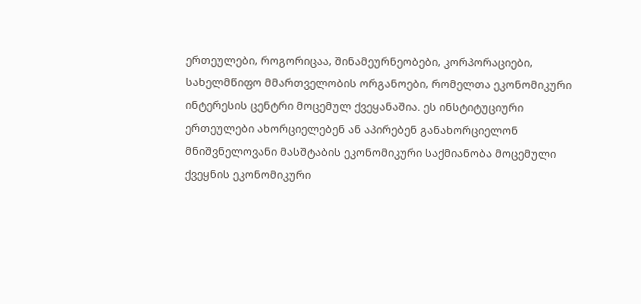ერთეულები, როგორიცაა, შინამეურნეობები, კორპორაციები, სახელმწიფო მმართველობის ორგანოები, რომელთა ეკონომიკური ინტერესის ცენტრი მოცემულ ქვეყანაშია. ეს ინსტიტუციური ერთეულები ახორციელებენ ან აპირებენ განახორციელონ მნიშვნელოვანი მასშტაბის ეკონომიკური საქმიანობა მოცემული ქვეყნის ეკონომიკური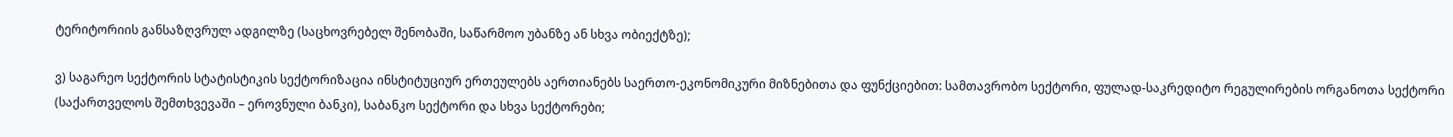ტერიტორიის განსაზღვრულ ადგილზე (საცხოვრებელ შენობაში, საწარმოო უბანზე ან სხვა ობიექტზე);

ვ) საგარეო სექტორის სტატისტიკის სექტორიზაცია ინსტიტუციურ ერთეულებს აერთიანებს საერთო-ეკონომიკური მიზნებითა და ფუნქციებით: სამთავრობო სექტორი, ფულად-საკრედიტო რეგულირების ორგანოთა სექტორი (საქართველოს შემთხვევაში – ეროვნული ბანკი), საბანკო სექტორი და სხვა სექტორები;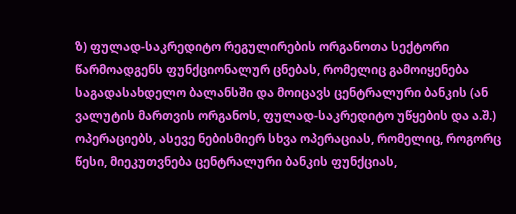ზ) ფულად-საკრედიტო რეგულირების ორგანოთა სექტორი წარმოადგენს ფუნქციონალურ ცნებას, რომელიც გამოიყენება საგადასახდელო ბალანსში და მოიცავს ცენტრალური ბანკის (ან ვალუტის მართვის ორგანოს, ფულად-საკრედიტო უწყების და ა.შ.) ოპერაციებს, ასევე ნებისმიერ სხვა ოპერაციას, რომელიც, როგორც წესი, მიეკუთვნება ცენტრალური ბანკის ფუნქციას,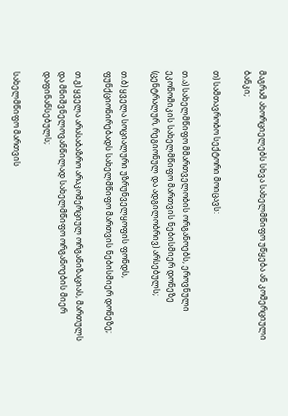მაგრამ ახორციელებს სხვა სახელმწიფო უწყება ან კომერციული ბანკი;

თ) სამთავრობო სექტორი მოიცავს:

თ.ა) სახელმწიფო მმართველობის ორგანოებს, ეროვნული ეკონომიკის სახელმწიფო მართვის ნებისმიერ დონეზე (ცენტრალურ, რეგიონულ და ადგილობრივ) არსებულს;

თ.ბ) ყველა სოციალური უზრუნველყოფის ფონდს, ფუნქციონირებადს სახელმწიფო მართვის ნებისმიერ დონეზე;

თ.გ) ყველა არასაბაზრო არაკომერციულ ორგანიზაციას, მართულს და მნიშვნელოვანწილად სახელმწიფო ორგანოების მიერ დაფინანსებულს;

სახელმწიფო მართვის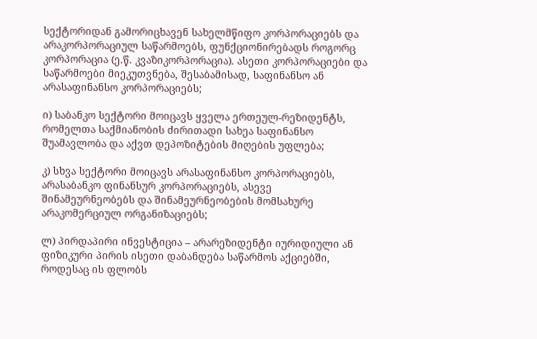სექტორიდან გამორიცხავენ სახელმწიფო კორპორაციებს და არაკორპორაციულ საწარმოებს, ფუნქციონირებადს როგორც კორპორაცია (ე.წ. კვაზიკორპორაცია). ასეთი კორპორაციები და საწარმოები მიეკუთვნება, შესაბამისად, საფინანსო ან არასაფინანსო კორპორაციებს;

ი) საბანკო სექტორი მოიცავს ყველა ერთეულ-რეზიდენტს, რომელთა საქმიანობის ძირითადი სახეა საფინანსო შუამავლობა და აქვთ დეპოზიტების მიღების უფლება;

კ) სხვა სექტორი მოიცავს არასაფინანსო კორპორაციებს, არასაბანკო ფინანსურ კორპორაციებს, ასევე შინამეურნეობებს და შინამეურნეობების მომსახურე არაკომერციულ ორგანიზაციებს;

ლ) პირდაპირი ინვესტიცია – არარეზიდენტი იურიდიული ან ფიზიკური პირის ისეთი დაბანდება საწარმოს აქციებში, როდესაც ის ფლობს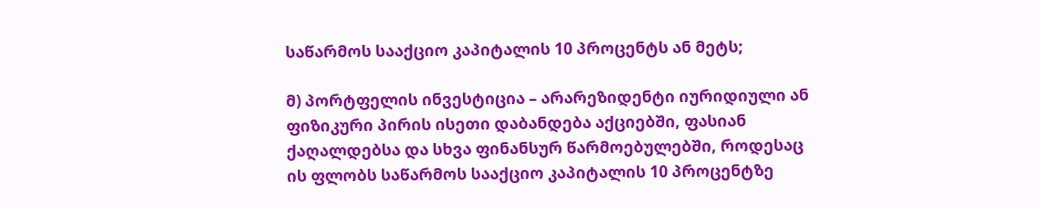საწარმოს სააქციო კაპიტალის 10 პროცენტს ან მეტს;

მ) პორტფელის ინვესტიცია – არარეზიდენტი იურიდიული ან ფიზიკური პირის ისეთი დაბანდება აქციებში, ფასიან ქაღალდებსა და სხვა ფინანსურ წარმოებულებში, როდესაც ის ფლობს საწარმოს სააქციო კაპიტალის 10 პროცენტზე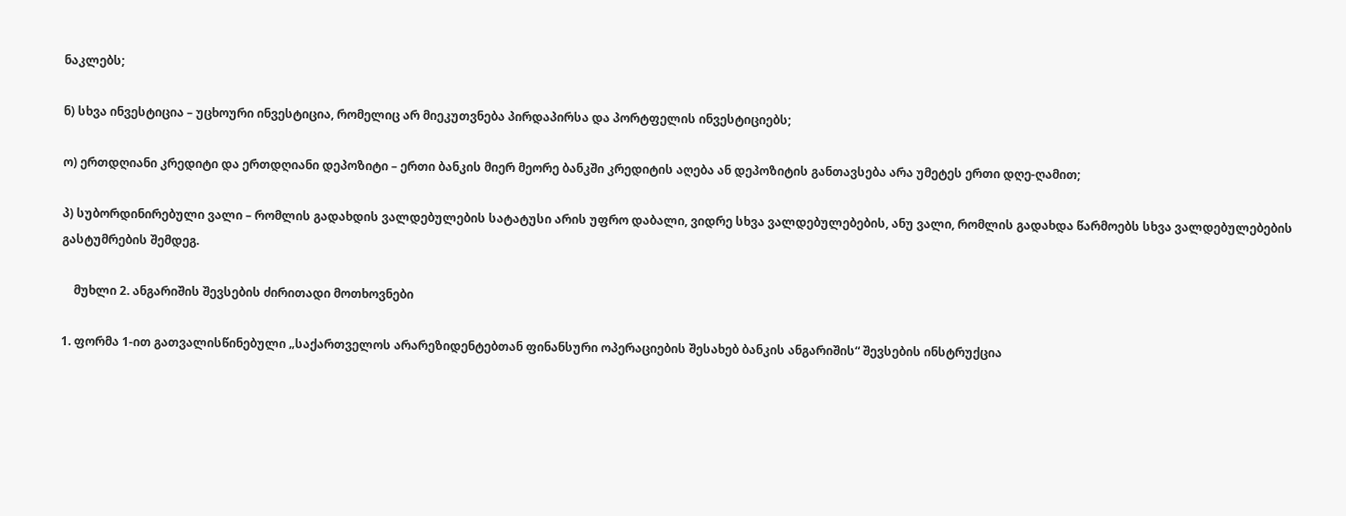ნაკლებს;

ნ) სხვა ინვესტიცია – უცხოური ინვესტიცია, რომელიც არ მიეკუთვნება პირდაპირსა და პორტფელის ინვესტიციებს;

ო) ერთდღიანი კრედიტი და ერთდღიანი დეპოზიტი – ერთი ბანკის მიერ მეორე ბანკში კრედიტის აღება ან დეპოზიტის განთავსება არა უმეტეს ერთი დღე-ღამით;

პ) სუბორდინირებული ვალი – რომლის გადახდის ვალდებულების სატატუსი არის უფრო დაბალი, ვიდრე სხვა ვალდებულებების, ანუ ვალი, რომლის გადახდა წარმოებს სხვა ვალდებულებების გასტუმრების შემდეგ.

    მუხლი 2. ანგარიშის შევსების ძირითადი მოთხოვნები

1. ფორმა 1-ით გათვალისწინებული „საქართველოს არარეზიდენტებთან ფინანსური ოპერაციების შესახებ ბანკის ანგარიშის“ შევსების ინსტრუქცია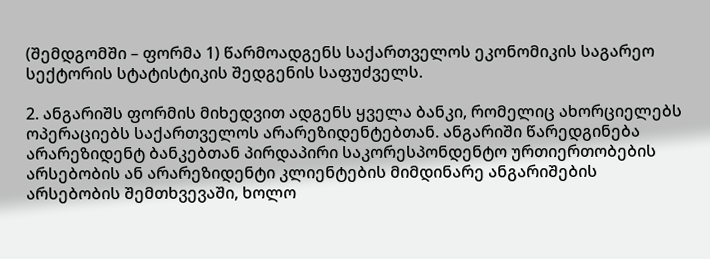(შემდგომში – ფორმა 1) წარმოადგენს საქართველოს ეკონომიკის საგარეო სექტორის სტატისტიკის შედგენის საფუძველს.

2. ანგარიშს ფორმის მიხედვით ადგენს ყველა ბანკი, რომელიც ახორციელებს ოპერაციებს საქართველოს არარეზიდენტებთან. ანგარიში წარედგინება არარეზიდენტ ბანკებთან პირდაპირი საკორესპონდენტო ურთიერთობების არსებობის ან არარეზიდენტი კლიენტების მიმდინარე ანგარიშების არსებობის შემთხვევაში, ხოლო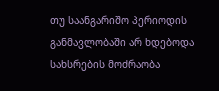თუ საანგარიშო პერიოდის განმავლობაში არ ხდებოდა სახსრების მოძრაობა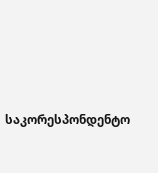საკორესპონდენტო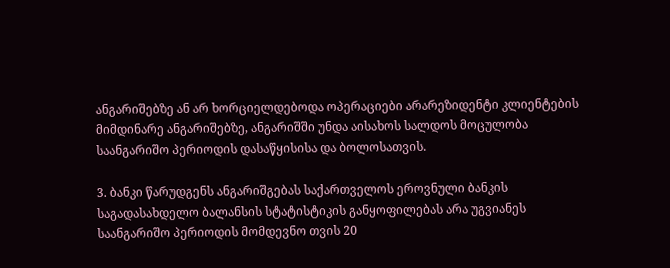ანგარიშებზე ან არ ხორციელდებოდა ოპერაციები არარეზიდენტი კლიენტების მიმდინარე ანგარიშებზე, ანგარიშში უნდა აისახოს სალდოს მოცულობა საანგარიშო პერიოდის დასაწყისისა და ბოლოსათვის.

3. ბანკი წარუდგენს ანგარიშგებას საქართველოს ეროვნული ბანკის საგადასახდელო ბალანსის სტატისტიკის განყოფილებას არა უგვიანეს საანგარიშო პერიოდის მომდევნო თვის 20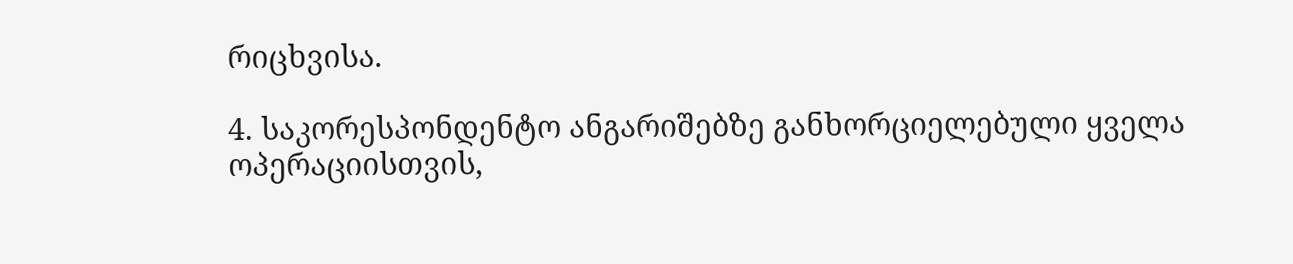რიცხვისა.

4. საკორესპონდენტო ანგარიშებზე განხორციელებული ყველა ოპერაციისთვის,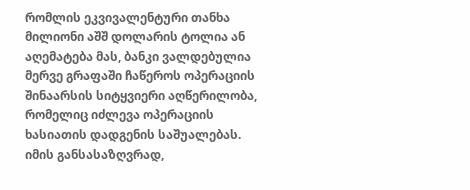რომლის ეკვივალენტური თანხა მილიონი აშშ დოლარის ტოლია ან აღემატება მას, ბანკი ვალდებულია მერვე გრაფაში ჩაწეროს ოპერაციის შინაარსის სიტყვიერი აღწერილობა, რომელიც იძლევა ოპერაციის ხასიათის დადგენის საშუალებას. იმის განსასაზღვრად,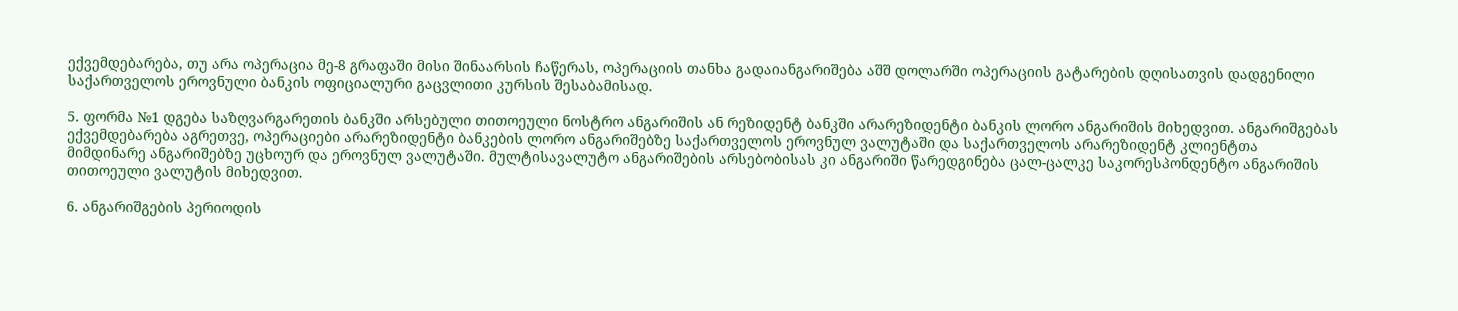ექვემდებარება, თუ არა ოპერაცია მე-8 გრაფაში მისი შინაარსის ჩაწერას, ოპერაციის თანხა გადაიანგარიშება აშშ დოლარში ოპერაციის გატარების დღისათვის დადგენილი საქართველოს ეროვნული ბანკის ოფიციალური გაცვლითი კურსის შესაბამისად.

5. ფორმა №1 დგება საზღვარგარეთის ბანკში არსებული თითოეული ნოსტრო ანგარიშის ან რეზიდენტ ბანკში არარეზიდენტი ბანკის ლორო ანგარიშის მიხედვით. ანგარიშგებას ექვემდებარება აგრეთვე, ოპერაციები არარეზიდენტი ბანკების ლორო ანგარიშებზე საქართველოს ეროვნულ ვალუტაში და საქართველოს არარეზიდენტ კლიენტთა მიმდინარე ანგარიშებზე უცხოურ და ეროვნულ ვალუტაში. მულტისავალუტო ანგარიშების არსებობისას კი ანგარიში წარედგინება ცალ-ცალკე საკორესპონდენტო ანგარიშის თითოეული ვალუტის მიხედვით.

6. ანგარიშგების პერიოდის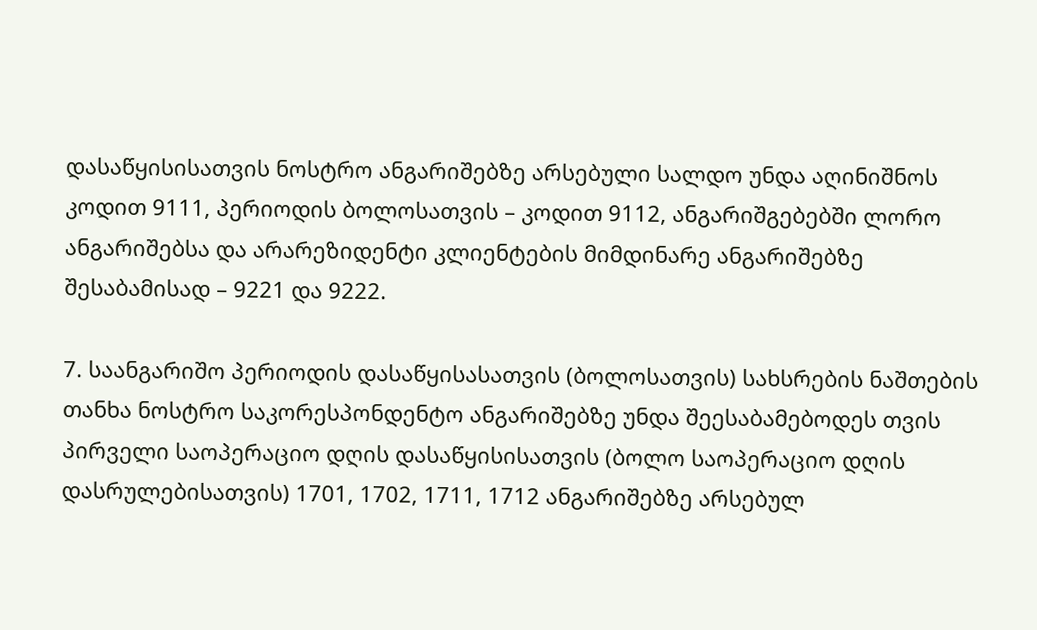დასაწყისისათვის ნოსტრო ანგარიშებზე არსებული სალდო უნდა აღინიშნოს კოდით 9111, პერიოდის ბოლოსათვის – კოდით 9112, ანგარიშგებებში ლორო ანგარიშებსა და არარეზიდენტი კლიენტების მიმდინარე ანგარიშებზე შესაბამისად – 9221 და 9222.

7. საანგარიშო პერიოდის დასაწყისასათვის (ბოლოსათვის) სახსრების ნაშთების თანხა ნოსტრო საკორესპონდენტო ანგარიშებზე უნდა შეესაბამებოდეს თვის პირველი საოპერაციო დღის დასაწყისისათვის (ბოლო საოპერაციო დღის დასრულებისათვის) 1701, 1702, 1711, 1712 ანგარიშებზე არსებულ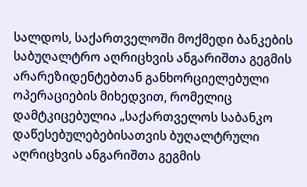სალდოს, საქართველოში მოქმედი ბანკების საბუღალტრო აღრიცხვის ანგარიშთა გეგმის არარეზიდენტებთან განხორციელებული ოპერაციების მიხედვით, რომელიც დამტკიცებულია „საქართველოს საბანკო დაწესებულებებისათვის ბუღალტრული აღრიცხვის ანგარიშთა გეგმის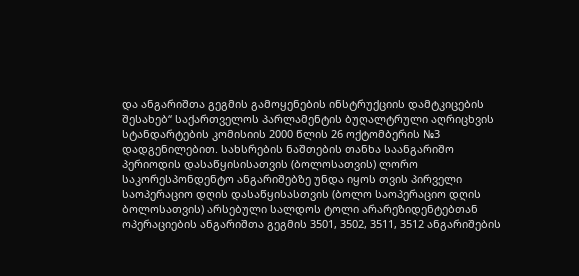და ანგარიშთა გეგმის გამოყენების ინსტრუქციის დამტკიცების შესახებ“ საქართველოს პარლამენტის ბუღალტრული აღრიცხვის სტანდარტების კომისიის 2000 წლის 26 ოქტომბერის №3 დადგენილებით. სახსრების ნაშთების თანხა საანგარიშო პერიოდის დასაწყისისათვის (ბოლოსათვის) ლორო საკორესპონდენტო ანგარიშებზე უნდა იყოს თვის პირველი საოპერაციო დღის დასაწყისასთვის (ბოლო საოპერაციო დღის ბოლოსათვის) არსებული სალდოს ტოლი არარეზიდენტებთან ოპერაციების ანგარიშთა გეგმის 3501, 3502, 3511, 3512 ანგარიშების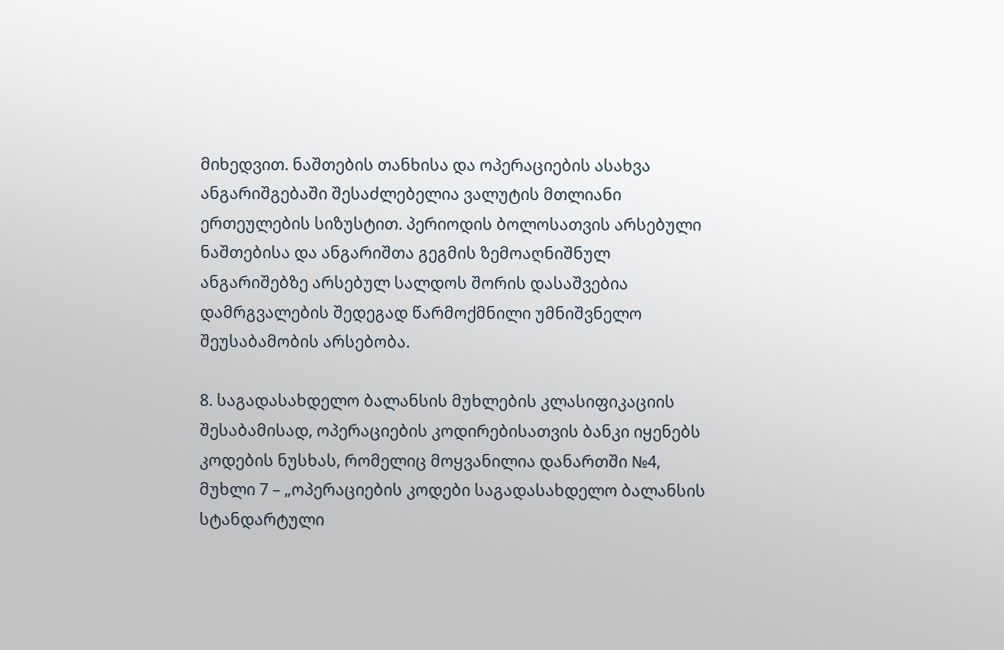მიხედვით. ნაშთების თანხისა და ოპერაციების ასახვა ანგარიშგებაში შესაძლებელია ვალუტის მთლიანი ერთეულების სიზუსტით. პერიოდის ბოლოსათვის არსებული ნაშთებისა და ანგარიშთა გეგმის ზემოაღნიშნულ ანგარიშებზე არსებულ სალდოს შორის დასაშვებია დამრგვალების შედეგად წარმოქმნილი უმნიშვნელო შეუსაბამობის არსებობა.

8. საგადასახდელო ბალანსის მუხლების კლასიფიკაციის შესაბამისად, ოპერაციების კოდირებისათვის ბანკი იყენებს კოდების ნუსხას, რომელიც მოყვანილია დანართში №4, მუხლი 7 – „ოპერაციების კოდები საგადასახდელო ბალანსის სტანდარტული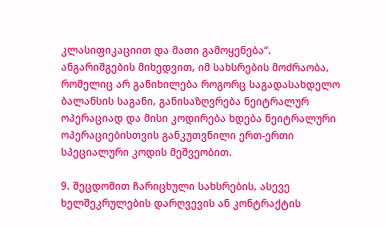კლასიფიკაციით და მათი გამოყენება“. ანგარიშგების მიხედვით, იმ სახსრების მოძრაობა, რომელიც არ განიხილება როგორც საგადასახდელო ბალანსის საგანი, განისაზღვრება ნეიტრალურ ოპერაციად და მისი კოდირება ხდება ნეიტრალური ოპერაციებისთვის განკუთვნილი ერთ-ერთი სპეციალური კოდის მეშვეობით.

9. შეცდომით ჩარიცხული სახსრების, ასევე ხელშეკრულების დარღვევის ან კონტრაქტის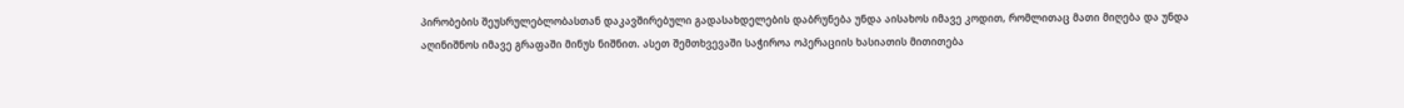პირობების შეუსრულებლობასთან დაკავშირებული გადასახდელების დაბრუნება უნდა აისახოს იმავე კოდით, რომლითაც მათი მიღება და უნდა აღინიშნოს იმავე გრაფაში მინუს ნიშნით. ასეთ შემთხვევაში საჭიროა ოპერაციის ხასიათის მითითება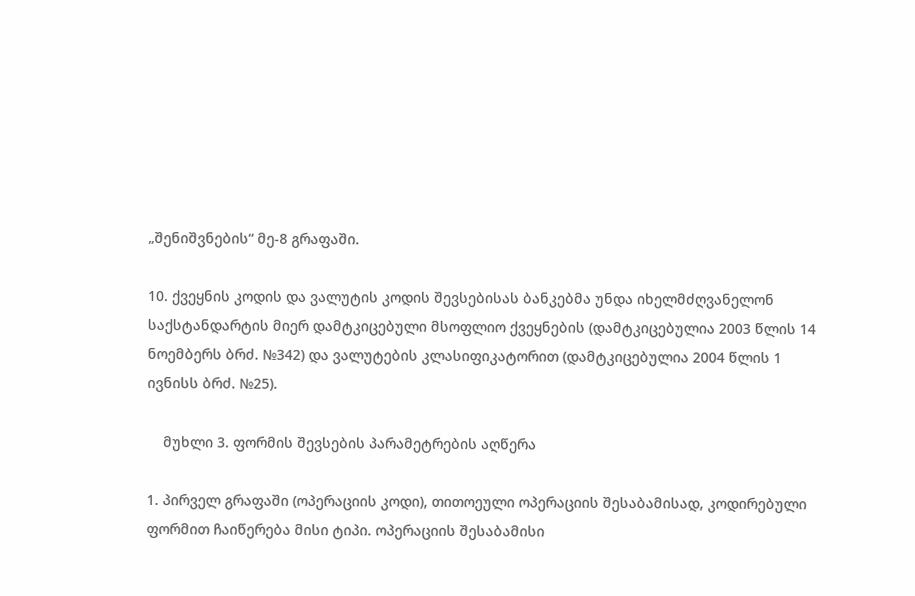„შენიშვნების“ მე-8 გრაფაში.

10. ქვეყნის კოდის და ვალუტის კოდის შევსებისას ბანკებმა უნდა იხელმძღვანელონ საქსტანდარტის მიერ დამტკიცებული მსოფლიო ქვეყნების (დამტკიცებულია 2003 წლის 14 ნოემბერს ბრძ. №342) და ვალუტების კლასიფიკატორით (დამტკიცებულია 2004 წლის 1 ივნისს ბრძ. №25).

    მუხლი 3. ფორმის შევსების პარამეტრების აღწერა

1. პირველ გრაფაში (ოპერაციის კოდი), თითოეული ოპერაციის შესაბამისად, კოდირებული ფორმით ჩაიწერება მისი ტიპი. ოპერაციის შესაბამისი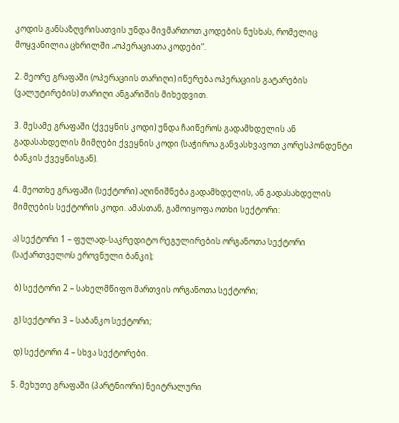კოდის განსაზღვრისათვის უნდა მივმართოთ კოდების ნუსხას, რომელიც მოყვანილია ცხრილში „ოპერაციათა კოდები“.

2. მეორე გრაფაში (ოპერაციის თარიღი) იწერება ოპერაციის გატარების (ვალუტირების) თარიღი ანგარიშის მიხედვით.

3. მესამე გრაფაში (ქვეყნის კოდი) უნდა ჩაიწეროს გადამხდელის ან გადასახდელის მიმღები ქვეყნის კოდი (საჭიროა განვასხვავოთ კორესპონდენტი ბანკის ქვეყნისგან).

4. მეოთხე გრაფაში (სექტორი) აღინიშნება გადამხდელის, ან გადასახდელის მიმღების სექტორის კოდი. ამასთან, გამოიყოფა ოთხი სექტორი:

ა) სექტორი 1 – ფულად-საკრედიტო რეგულირების ორგანოთა სექტორი (საქართველოს ეროვნული ბანკი);

 ბ) სექტორი 2 – სახელმწიფო მართვის ორგანოთა სექტორი;

 გ) სექტორი 3 – საბანკო სექტორი;

 დ) სექტორი 4 – სხვა სექტორები.

5. მეხუთე გრაფაში (პარტნიორი) ნეიტრალური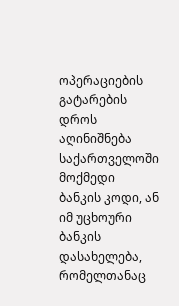ოპერაციების გატარების დროს აღინიშნება საქართველოში მოქმედი ბანკის კოდი, ან იმ უცხოური ბანკის დასახელება, რომელთანაც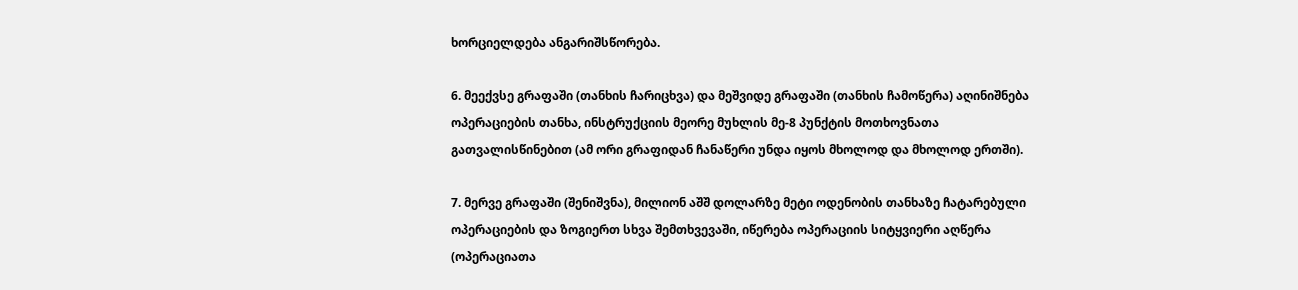ხორციელდება ანგარიშსწორება.

6. მეექვსე გრაფაში (თანხის ჩარიცხვა) და მეშვიდე გრაფაში (თანხის ჩამოწერა) აღინიშნება ოპერაციების თანხა, ინსტრუქციის მეორე მუხლის მე-8 პუნქტის მოთხოვნათა გათვალისწინებით (ამ ორი გრაფიდან ჩანაწერი უნდა იყოს მხოლოდ და მხოლოდ ერთში).

7. მერვე გრაფაში (შენიშვნა), მილიონ აშშ დოლარზე მეტი ოდენობის თანხაზე ჩატარებული ოპერაციების და ზოგიერთ სხვა შემთხვევაში, იწერება ოპერაციის სიტყვიერი აღწერა (ოპერაციათა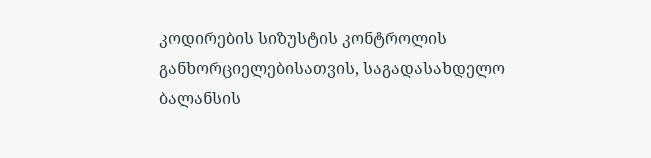კოდირების სიზუსტის კონტროლის განხორციელებისათვის, საგადასახდელო ბალანსის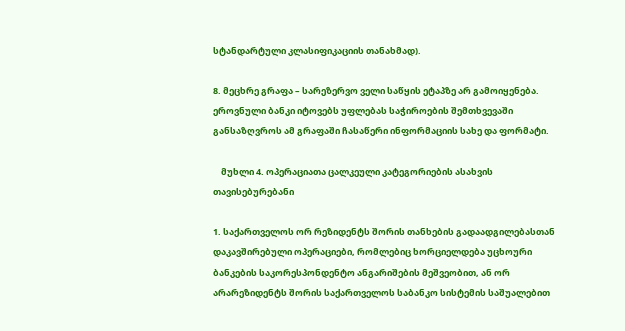სტანდარტული კლასიფიკაციის თანახმად).

8. მეცხრე გრაფა – სარეზერვო ველი საწყის ეტაპზე არ გამოიყენება. ეროვნული ბანკი იტოვებს უფლებას საჭიროების შემთხვევაში განსაზღვროს ამ გრაფაში ჩასაწერი ინფორმაციის სახე და ფორმატი.

    მუხლი 4. ოპერაციათა ცალკეული კატეგორიების ასახვის თავისებურებანი

1. საქართველოს ორ რეზიდენტს შორის თანხების გადაადგილებასთან დაკავშირებული ოპერაციები, რომლებიც ხორციელდება უცხოური ბანკების საკორესპონდენტო ანგარიშების მეშვეობით, ან ორ არარეზიდენტს შორის საქართველოს საბანკო სისტემის საშუალებით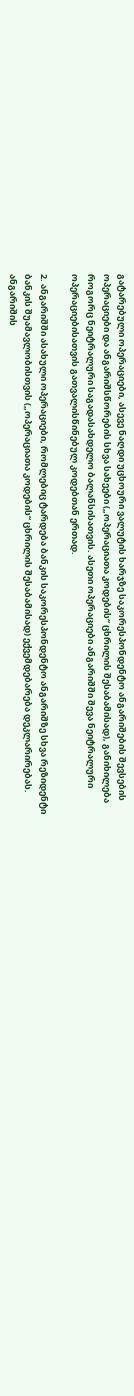გატარებული ოპერაციები, ასევე ნაღდი უცხოური ვალუტის ხარჯზე საკორესპონდენტო ანგარიშების შევსების ოპერაციები და ანგარიშსწორების სხვა სახეები („ოპერაციათა კოდების“ ცხრილის შესაბამისად), განიხილება როგორც ნეიტრალური საგადასახდელო ბალანსისათვის. ასეთი ოპერაციები ანგარიშში შევა ნეიტრალური ოპერაციებისათვის გათვალისწინებულ კოდებთან ერთად.

2. ანგარიშში ასახული ოპერაციები, რომლებიც ტარდება ბანკის საკორესპონდენტო ანგარიშზე სხვა რეზიდენტი ბანკის შუამავლობისთვის („ოპერაციათა კოდების“ ცხრილის შესაბამისად) ექვემდებარება დეკლარირებას. ანგარიშის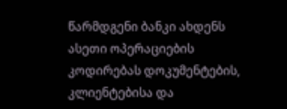წარმდგენი ბანკი ახდენს ასეთი ოპერაციების კოდირებას დოკუმენტების, კლიენტებისა და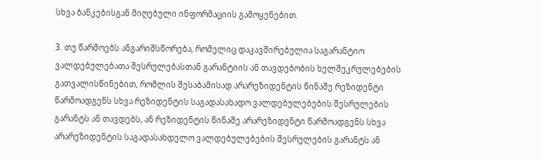სხვა ბანკებისგან მიღებული ინფორმაციის გამოყენებით.

3. თუ წარმოებს ანგარიშსწორება, რომელიც დაკავშირებულია საგარანტიო ვალდებულებათა შესრულებასთან გარანტიის ან თავდებობის ხელშეკრულებების გათვალისწინებით, რომლის შესაბამისად არარეზიდენტის წინაშე რეზიდენტი წარმოადგენს სხვა რეზიდენტის საგადასახადო ვალდებულებების შესრულების გარანტს ან თავდებს, ან რეზიდენტის წინაშე არარეზიდენტი წარმოადგენს სხვა არარეზიდენტის საგადასახდელო ვალდებულებების შესრულების გარანტს ან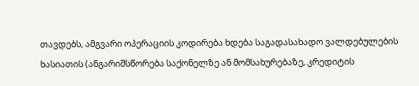თავდებს, ამგვარი ოპერაციის კოდირება ხდება საგადასახადო ვალდებულების ხასიათის (ანგარიშსწორება საქონელზე ან მომსახურებაზე, კრედიტის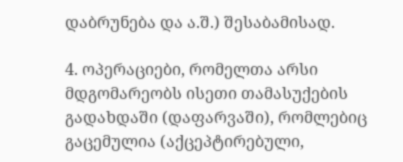დაბრუნება და ა.შ.) შესაბამისად.

4. ოპერაციები, რომელთა არსი მდგომარეობს ისეთი თამასუქების გადახდაში (დაფარვაში), რომლებიც გაცემულია (აქცეპტირებული,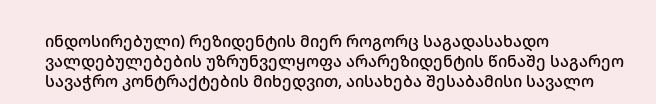ინდოსირებული) რეზიდენტის მიერ როგორც საგადასახადო ვალდებულებების უზრუნველყოფა არარეზიდენტის წინაშე საგარეო სავაჭრო კონტრაქტების მიხედვით, აისახება შესაბამისი სავალო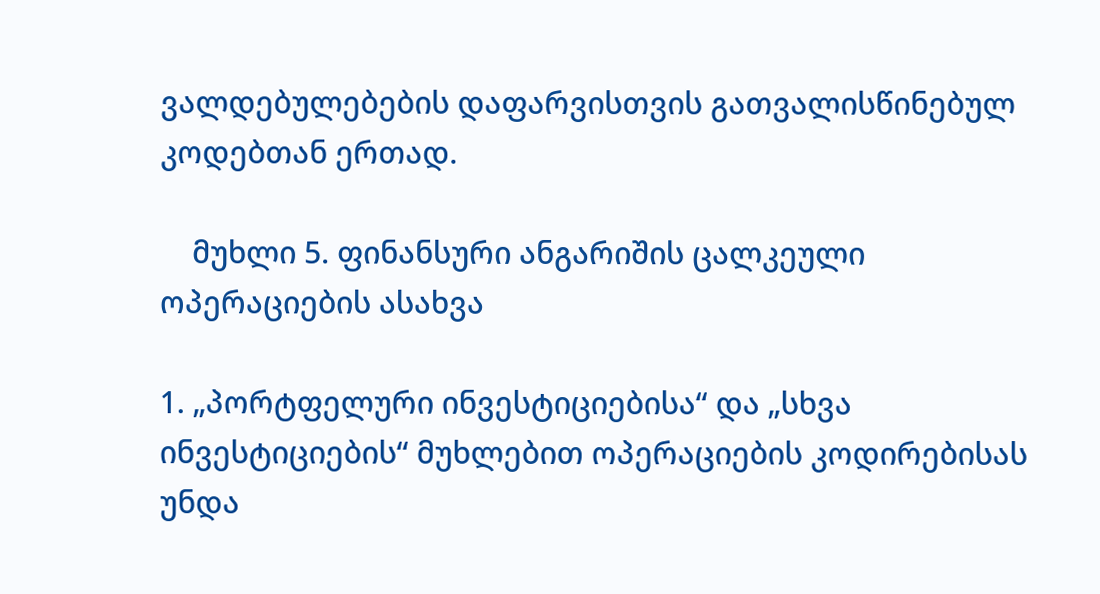ვალდებულებების დაფარვისთვის გათვალისწინებულ კოდებთან ერთად.

    მუხლი 5. ფინანსური ანგარიშის ცალკეული ოპერაციების ასახვა

1. „პორტფელური ინვესტიციებისა“ და „სხვა ინვესტიციების“ მუხლებით ოპერაციების კოდირებისას უნდა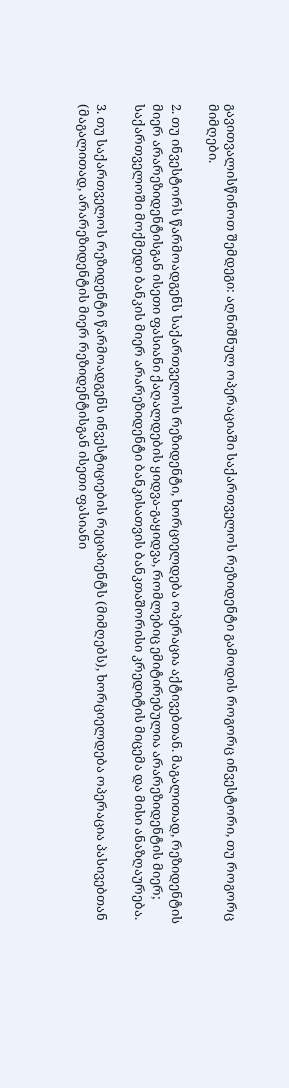გავითვალისწინოთ შემდეგი: აღნიშნულ ოპერაციაში საქართველოს რეზიდენტი გამოდის როგორც ინვესტორი, თუ როგორც მიმღები.

2. თუ ინვესტორს წარმოადგენს საქართველოს რეზიდენტი, ხორციელდება ოპერაცია აქტივებთან. მაგალითად, რეზიდენტის მიერ არარეზიდენტისგან ისეთი ფასიანი ქაღალდების ყიდვა-გაყიდვა, რომლებიც ემიტირებულია არარეზიდენტის მიერ; საქართველოში მოქმედი ბანკის მიერ არარეზიდენტი ბანკისათვის ბანკთაშორისი კრედიტის მიცემა და მისი ანაზღაურება.

3. თუ საქართველოს რეზიდენტი წარმოადგენს ინვესტიციების რეციპიენტს (მიმღებს), ხორციელდება ოპერაცია პასივებთან (მაგალითად, არარეზიდენტის მიერ რეზიდენტისგან ისეთი ფასიანი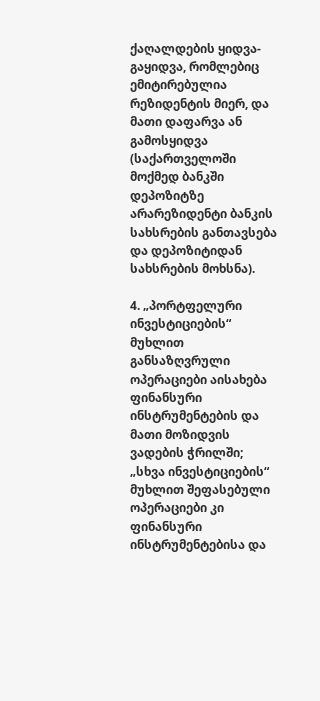ქაღალდების ყიდვა-გაყიდვა, რომლებიც ემიტირებულია რეზიდენტის მიერ, და მათი დაფარვა ან გამოსყიდვა (საქართველოში მოქმედ ბანკში დეპოზიტზე არარეზიდენტი ბანკის სახსრების განთავსება და დეპოზიტიდან სახსრების მოხსნა).

4. „პორტფელური ინვესტიციების“ მუხლით განსაზღვრული ოპერაციები აისახება ფინანსური ინსტრუმენტების და მათი მოზიდვის ვადების ჭრილში; „სხვა ინვესტიციების“ მუხლით შეფასებული ოპერაციები კი ფინანსური ინსტრუმენტებისა და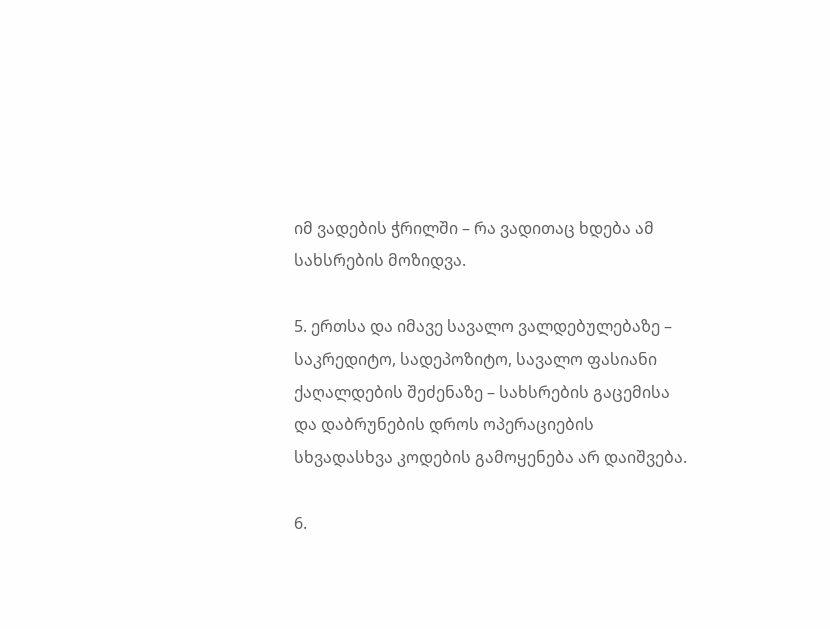იმ ვადების ჭრილში – რა ვადითაც ხდება ამ სახსრების მოზიდვა.

5. ერთსა და იმავე სავალო ვალდებულებაზე – საკრედიტო, სადეპოზიტო, სავალო ფასიანი ქაღალდების შეძენაზე – სახსრების გაცემისა და დაბრუნების დროს ოპერაციების სხვადასხვა კოდების გამოყენება არ დაიშვება.

6.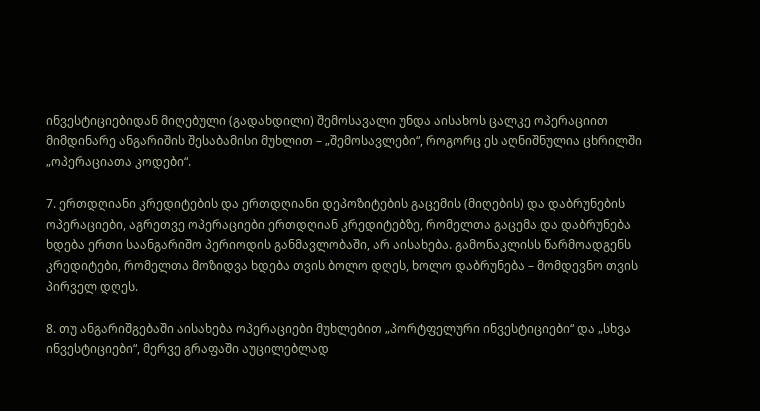ინვესტიციებიდან მიღებული (გადახდილი) შემოსავალი უნდა აისახოს ცალკე ოპერაციით მიმდინარე ანგარიშის შესაბამისი მუხლით – „შემოსავლები“, როგორც ეს აღნიშნულია ცხრილში „ოპერაციათა კოდები“.

7. ერთდღიანი კრედიტების და ერთდღიანი დეპოზიტების გაცემის (მიღების) და დაბრუნების ოპერაციები, აგრეთვე ოპერაციები ერთდღიან კრედიტებზე, რომელთა გაცემა და დაბრუნება ხდება ერთი საანგარიშო პერიოდის განმავლობაში, არ აისახება. გამონაკლისს წარმოადგენს კრედიტები, რომელთა მოზიდვა ხდება თვის ბოლო დღეს, ხოლო დაბრუნება – მომდევნო თვის პირველ დღეს.

8. თუ ანგარიშგებაში აისახება ოპერაციები მუხლებით „პორტფელური ინვესტიციები“ და „სხვა ინვესტიციები“, მერვე გრაფაში აუცილებლად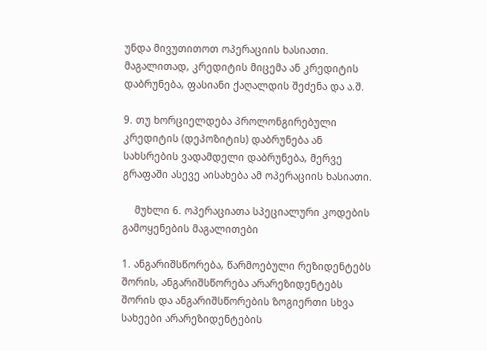უნდა მივუთითოთ ოპერაციის ხასიათი. მაგალითად, კრედიტის მიცემა ან კრედიტის დაბრუნება, ფასიანი ქაღალდის შეძენა და ა.შ.

9. თუ ხორციელდება პროლონგირებული კრედიტის (დეპოზიტის) დაბრუნება ან სახსრების ვადამდელი დაბრუნება, მერვე გრაფაში ასევე აისახება ამ ოპერაციის ხასიათი.

    მუხლი 6. ოპერაციათა სპეციალური კოდების გამოყენების მაგალითები

1. ანგარიშსწორება, წარმოებული რეზიდენტებს შორის, ანგარიშსწორება არარეზიდენტებს შორის და ანგარიშსწორების ზოგიერთი სხვა სახეები არარეზიდენტების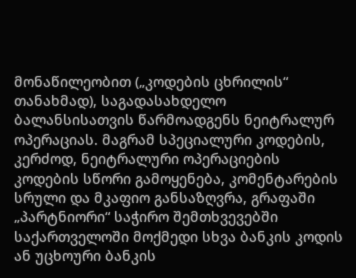მონაწილეობით („კოდების ცხრილის“ თანახმად), საგადასახდელო ბალანსისათვის წარმოადგენს ნეიტრალურ ოპერაციას. მაგრამ სპეციალური კოდების, კერძოდ, ნეიტრალური ოპერაციების კოდების სწორი გამოყენება, კომენტარების სრული და მკაფიო განსაზღვრა, გრაფაში „პარტნიორი“ საჭირო შემთხვევებში საქართველოში მოქმედი სხვა ბანკის კოდის ან უცხოური ბანკის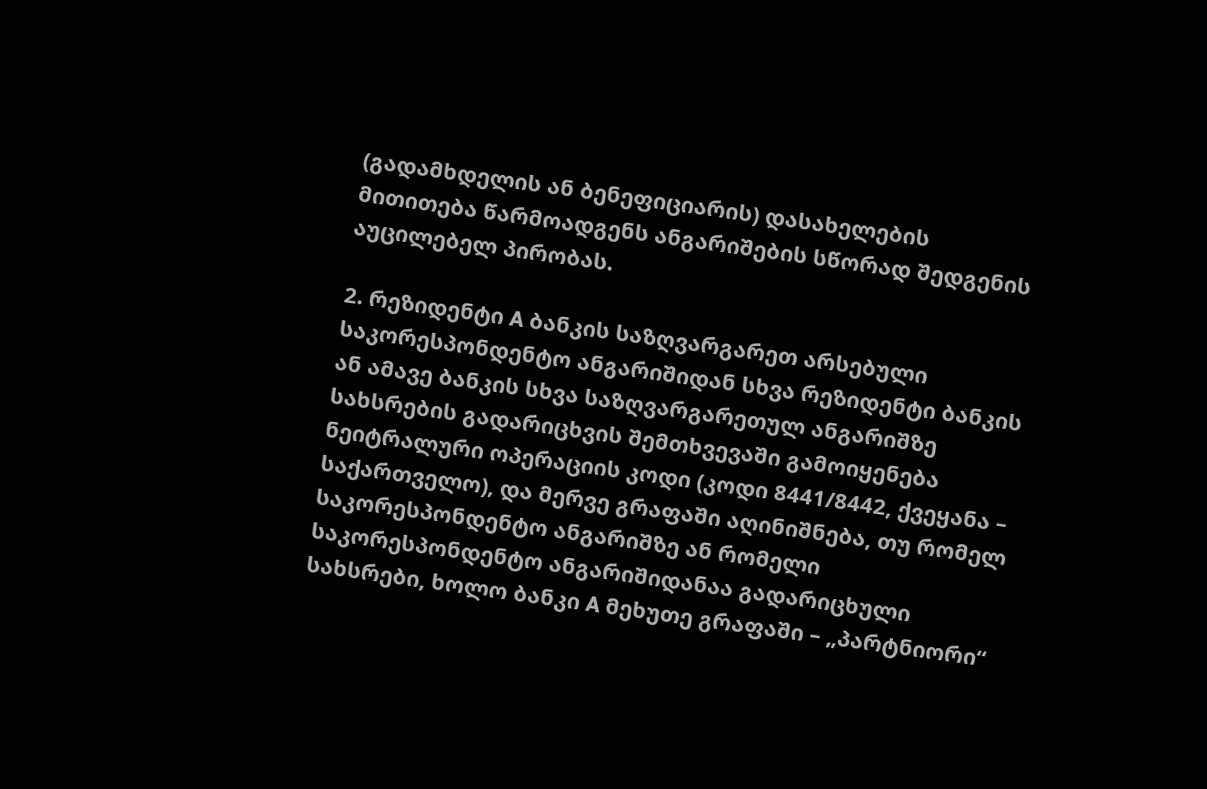(გადამხდელის ან ბენეფიციარის) დასახელების მითითება წარმოადგენს ანგარიშების სწორად შედგენის აუცილებელ პირობას.

2. რეზიდენტი A ბანკის საზღვარგარეთ არსებული საკორესპონდენტო ანგარიშიდან სხვა რეზიდენტი ბანკის ან ამავე ბანკის სხვა საზღვარგარეთულ ანგარიშზე სახსრების გადარიცხვის შემთხვევაში გამოიყენება ნეიტრალური ოპერაციის კოდი (კოდი 8441/8442, ქვეყანა – საქართველო), და მერვე გრაფაში აღინიშნება, თუ რომელ საკორესპონდენტო ანგარიშზე ან რომელი საკორესპონდენტო ანგარიშიდანაა გადარიცხული სახსრები, ხოლო ბანკი A მეხუთე გრაფაში – „პარტნიორი“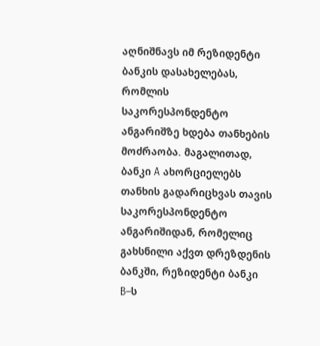აღნიშნავს იმ რეზიდენტი ბანკის დასახელებას, რომლის საკორესპონდენტო ანგარიშზე ხდება თანხების მოძრაობა. მაგალითად, ბანკი A ახორციელებს თანხის გადარიცხვას თავის საკორესპონდენტო ანგარიშიდან, რომელიც გახსნილი აქვთ დრეზდენის ბანკში, რეზიდენტი ბანკი B–ს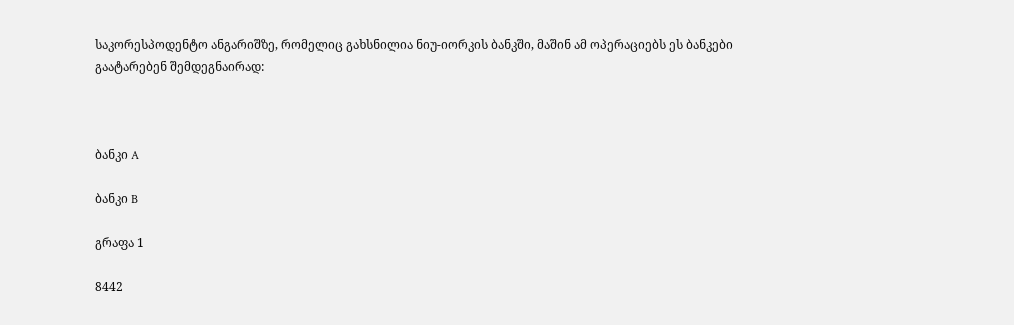საკორესპოდენტო ანგარიშზე, რომელიც გახსნილია ნიუ-იორკის ბანკში, მაშინ ამ ოპერაციებს ეს ბანკები გაატარებენ შემდეგნაირად:



ბანკი A

ბანკი B

გრაფა 1

8442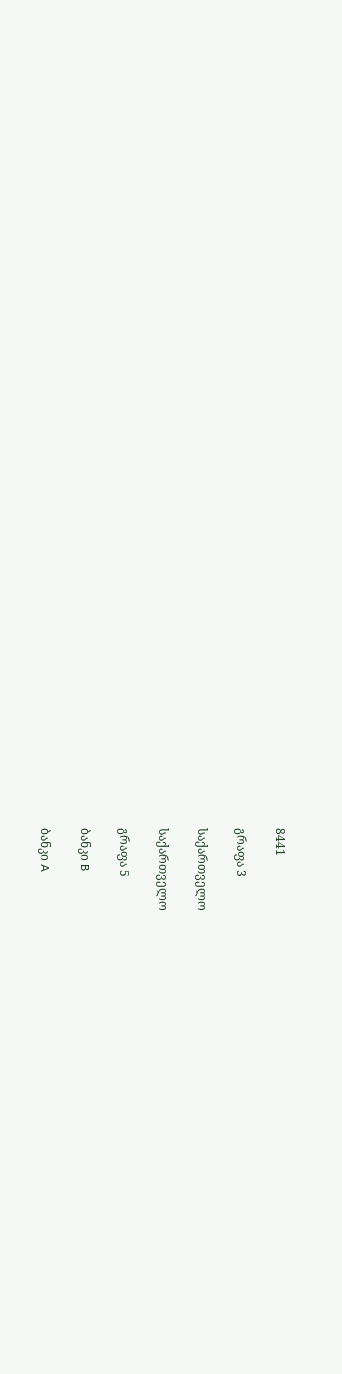8441

გრაფა 3

საქართველო

საქართველო

გრაფა 5

ბანკი B

ბანკი A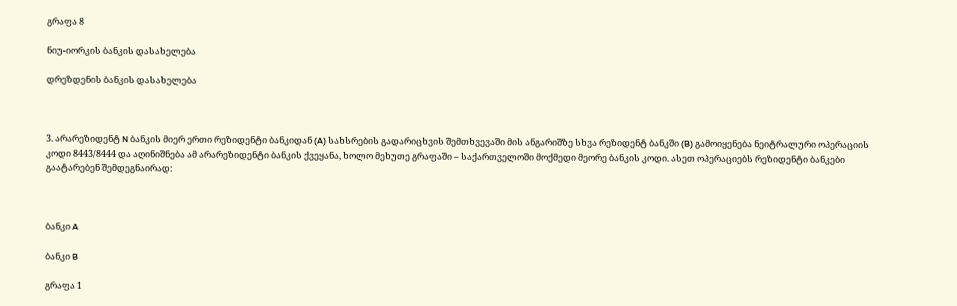გრაფა 8

ნიუ-იორკის ბანკის დასახელება

დრეზდენის ბანკის დასახელება



3. არარეზიდენტ N ბანკის მიერ ერთი რეზიდენტი ბანკიდან (A) სახსრების გადარიცხვის შემთხვევაში მის ანგარიშზე სხვა რეზიდენტ ბანკში (B) გამოიყენება ნეიტრალური ოპერაციის კოდი 8443/8444 და აღინიშნება ამ არარეზიდენტი ბანკის ქვეყანა, ხოლო მეხუთე გრაფაში – საქართველოში მოქმედი მეორე ბანკის კოდი. ასეთ ოპერაციებს რეზიდენტი ბანკები გაატარებენ შემდეგნაირად:



ბანკი A

ბანკი B

გრაფა 1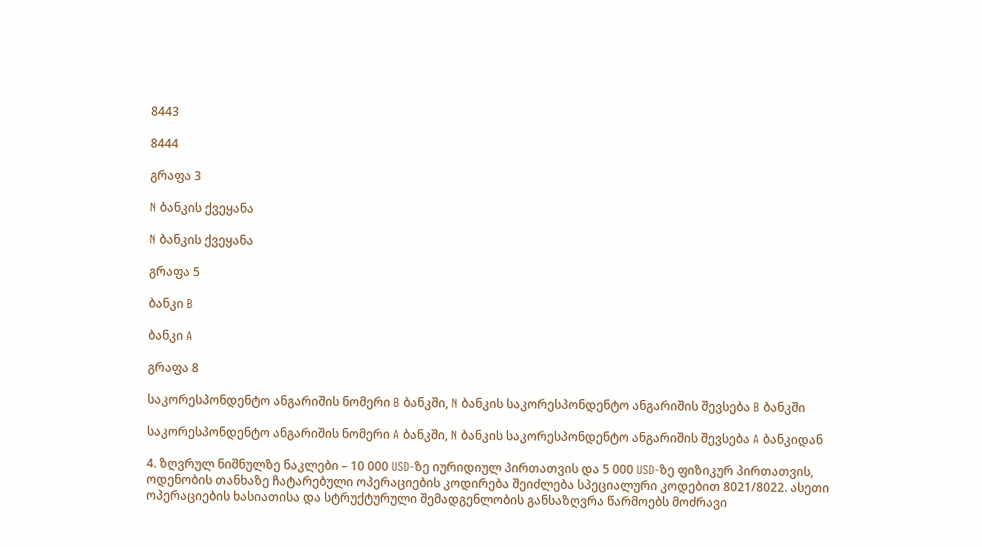8443

8444

გრაფა 3

N ბანკის ქვეყანა

N ბანკის ქვეყანა

გრაფა 5

ბანკი B

ბანკი A

გრაფა 8

საკორესპონდენტო ანგარიშის ნომერი B ბანკში, N ბანკის საკორესპონდენტო ანგარიშის შევსება B ბანკში

საკორესპონდენტო ანგარიშის ნომერი A ბანკში, N ბანკის საკორესპონდენტო ანგარიშის შევსება A ბანკიდან

4. ზღვრულ ნიშნულზე ნაკლები – 10 000 USD-ზე იურიდიულ პირთათვის და 5 000 USD-ზე ფიზიკურ პირთათვის, ოდენობის თანხაზე ჩატარებული ოპერაციების კოდირება შეიძლება სპეციალური კოდებით 8021/8022. ასეთი ოპერაციების ხასიათისა და სტრუქტურული შემადგენლობის განსაზღვრა წარმოებს მოძრავი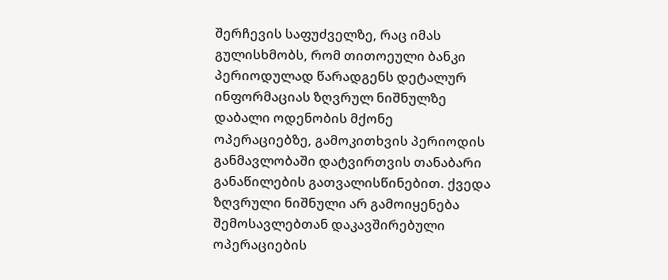შერჩევის საფუძველზე, რაც იმას გულისხმობს, რომ თითოეული ბანკი პერიოდულად წარადგენს დეტალურ ინფორმაციას ზღვრულ ნიშნულზე დაბალი ოდენობის მქონე ოპერაციებზე, გამოკითხვის პერიოდის განმავლობაში დატვირთვის თანაბარი განაწილების გათვალისწინებით. ქვედა ზღვრული ნიშნული არ გამოიყენება შემოსავლებთან დაკავშირებული ოპერაციების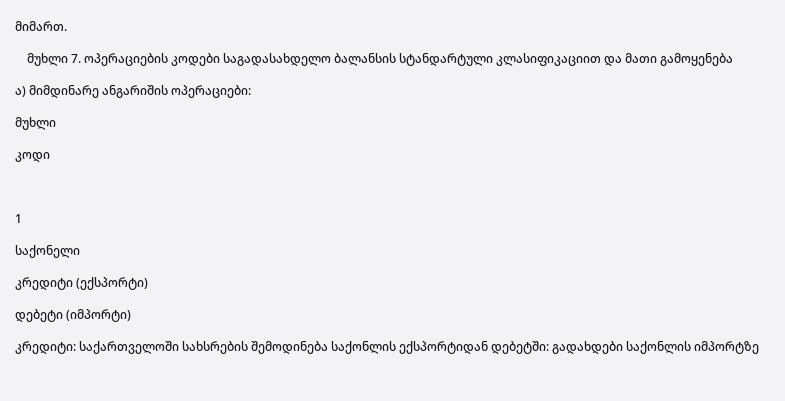მიმართ.

    მუხლი 7. ოპერაციების კოდები საგადასახდელო ბალანსის სტანდარტული კლასიფიკაციით და მათი გამოყენება

ა) მიმდინარე ანგარიშის ოპერაციები:

მუხლი

კოდი



1

საქონელი

კრედიტი (ექსპორტი)

დებეტი (იმპორტი)

კრედიტი: საქართველოში სახსრების შემოდინება საქონლის ექსპორტიდან დებეტში: გადახდები საქონლის იმპორტზე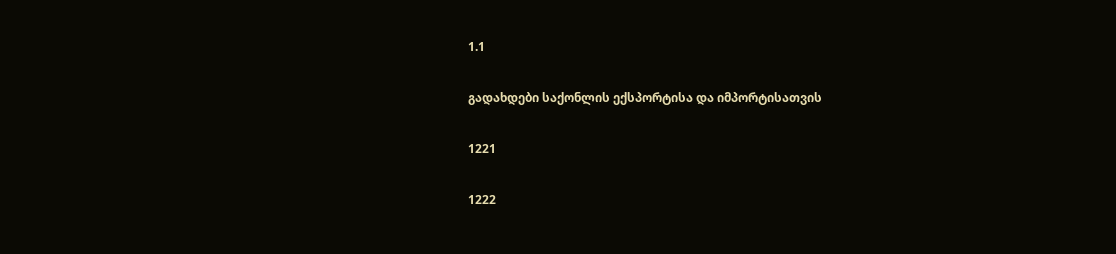1.1

გადახდები საქონლის ექსპორტისა და იმპორტისათვის

1221

1222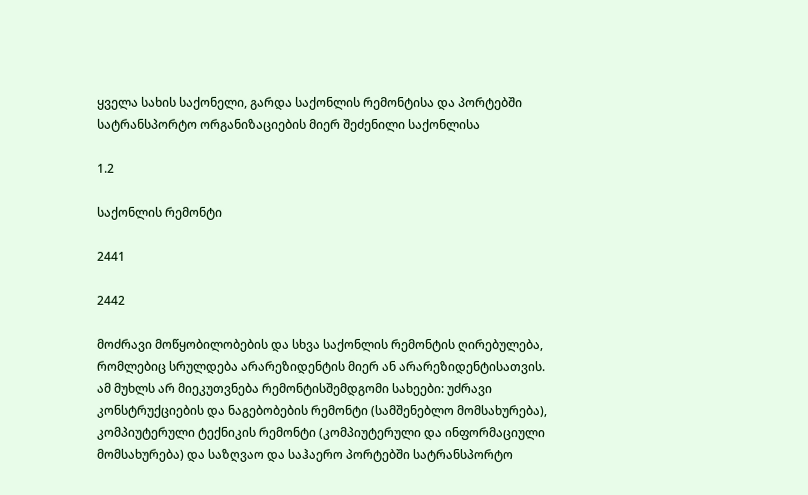ყველა სახის საქონელი, გარდა საქონლის რემონტისა და პორტებში სატრანსპორტო ორგანიზაციების მიერ შეძენილი საქონლისა

1.2

საქონლის რემონტი

2441

2442

მოძრავი მოწყობილობების და სხვა საქონლის რემონტის ღირებულება, რომლებიც სრულდება არარეზიდენტის მიერ ან არარეზიდენტისათვის. ამ მუხლს არ მიეკუთვნება რემონტისშემდგომი სახეები: უძრავი კონსტრუქციების და ნაგებობების რემონტი (სამშენებლო მომსახურება), კომპიუტერული ტექნიკის რემონტი (კომპიუტერული და ინფორმაციული მომსახურება) და საზღვაო და საჰაერო პორტებში სატრანსპორტო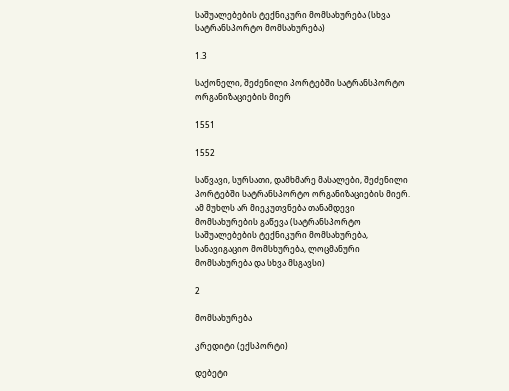საშუალებების ტექნიკური მომსახურება (სხვა სატრანსპორტო მომსახურება)

1.3

საქონელი, შეძენილი პორტებში სატრანსპორტო ორგანიზაციების მიერ

1551

1552

საწვავი, სურსათი, დამხმარე მასალები, შეძენილი პორტებში სატრანსპორტო ორგანიზაციების მიერ. ამ მუხლს არ მიეკუთვნება თანამდევი მომსახურების გაწევა (სატრანსპორტო საშუალებების ტექნიკური მომსახურება, სანავიგაციო მომსხურება, ლოცმანური მომსახურება და სხვა მსგავსი)

2

მომსახურება

კრედიტი (ექსპორტი)

დებეტი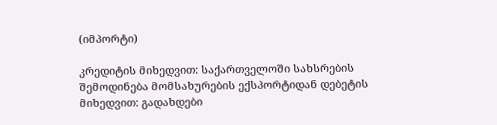(იმპორტი)

კრედიტის მიხედვით: საქართველოში სახსრების შემოდინება მომსახურების ექსპორტიდან დებეტის მიხედვით: გადახდები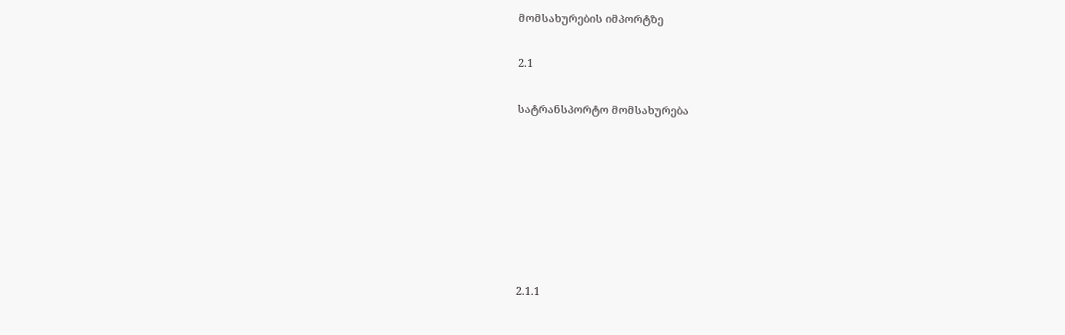მომსახურების იმპორტზე

2.1

სატრანსპორტო მომსახურება







2.1.1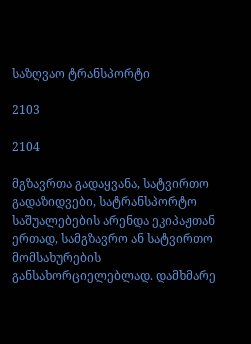საზღვაო ტრანსპორტი

2103

2104

მგზავრთა გადაყვანა, სატვირთო გადაზიდვები, სატრანსპორტო საშუალებების არენდა ეკიპაჟთან ერთად, სამგზავრო ან სატვირთო მომსახურების განსახორციელებლად. დამხმარე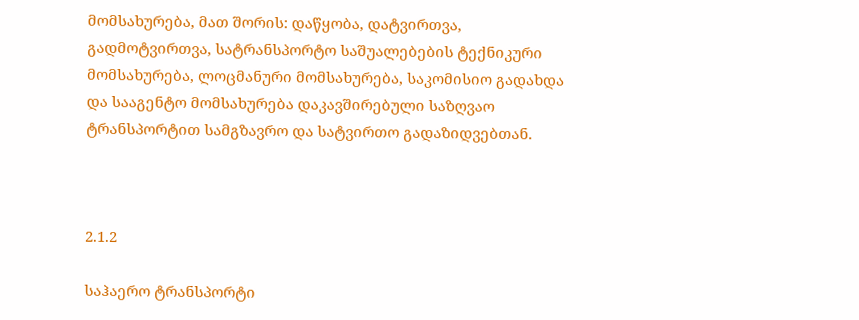მომსახურება, მათ შორის: დაწყობა, დატვირთვა, გადმოტვირთვა, სატრანსპორტო საშუალებების ტექნიკური მომსახურება, ლოცმანური მომსახურება, საკომისიო გადახდა და სააგენტო მომსახურება დაკავშირებული საზღვაო ტრანსპორტით სამგზავრო და სატვირთო გადაზიდვებთან.



2.1.2

საჰაერო ტრანსპორტი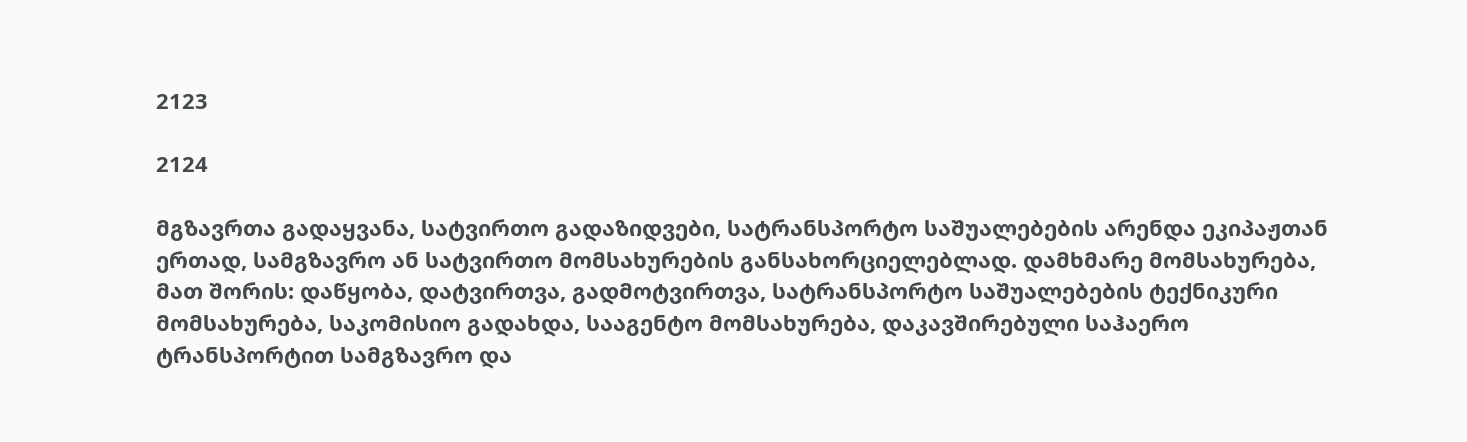2123

2124

მგზავრთა გადაყვანა, სატვირთო გადაზიდვები, სატრანსპორტო საშუალებების არენდა ეკიპაჟთან ერთად, სამგზავრო ან სატვირთო მომსახურების განსახორციელებლად. დამხმარე მომსახურება, მათ შორის: დაწყობა, დატვირთვა, გადმოტვირთვა, სატრანსპორტო საშუალებების ტექნიკური მომსახურება, საკომისიო გადახდა, სააგენტო მომსახურება, დაკავშირებული საჰაერო ტრანსპორტით სამგზავრო და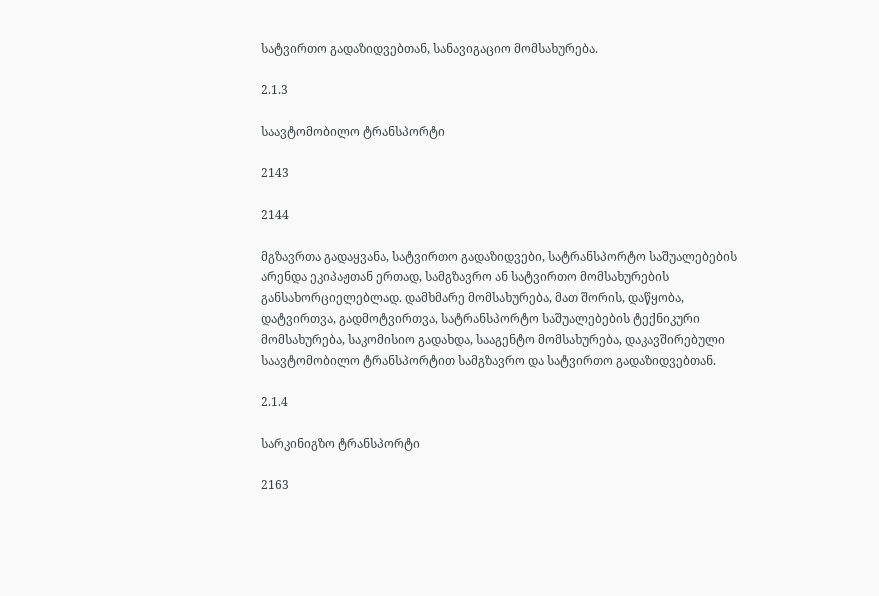სატვირთო გადაზიდვებთან, სანავიგაციო მომსახურება.

2.1.3

საავტომობილო ტრანსპორტი

2143

2144

მგზავრთა გადაყვანა, სატვირთო გადაზიდვები, სატრანსპორტო საშუალებების არენდა ეკიპაჟთან ერთად, სამგზავრო ან სატვირთო მომსახურების განსახორციელებლად. დამხმარე მომსახურება, მათ შორის, დაწყობა, დატვირთვა, გადმოტვირთვა, სატრანსპორტო საშუალებების ტექნიკური მომსახურება, საკომისიო გადახდა, სააგენტო მომსახურება, დაკავშირებული საავტომობილო ტრანსპორტით სამგზავრო და სატვირთო გადაზიდვებთან.

2.1.4

სარკინიგზო ტრანსპორტი

2163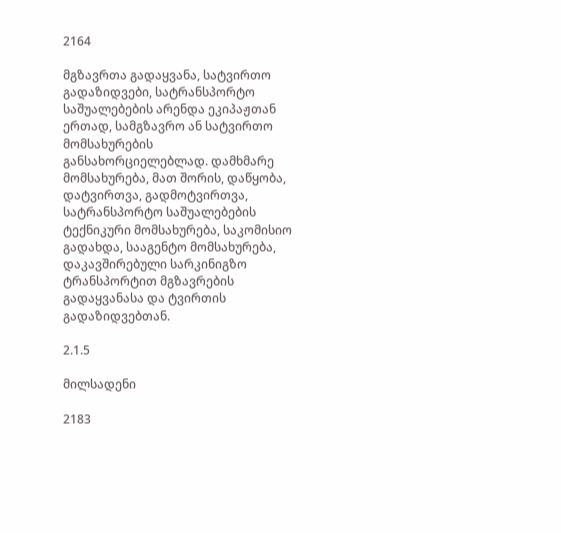2164

მგზავრთა გადაყვანა, სატვირთო გადაზიდვები, სატრანსპორტო საშუალებების არენდა ეკიპაჟთან ერთად, სამგზავრო ან სატვირთო მომსახურების განსახორციელებლად. დამხმარე მომსახურება, მათ შორის, დაწყობა, დატვირთვა, გადმოტვირთვა, სატრანსპორტო საშუალებების ტექნიკური მომსახურება, საკომისიო გადახდა, სააგენტო მომსახურება, დაკავშირებული სარკინიგზო ტრანსპორტით მგზავრების გადაყვანასა და ტვირთის გადაზიდვებთან.

2.1.5

მილსადენი

2183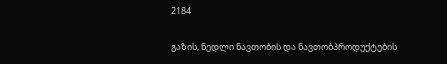2184

გაზის, ნედლი ნავთობის და ნავთობპროდუქტების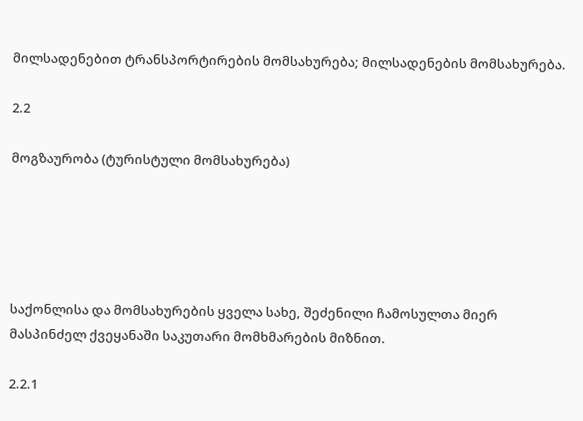მილსადენებით ტრანსპორტირების მომსახურება; მილსადენების მომსახურება.

2.2

მოგზაურობა (ტურისტული მომსახურება)





საქონლისა და მომსახურების ყველა სახე, შეძენილი ჩამოსულთა მიერ მასპინძელ ქვეყანაში საკუთარი მომხმარების მიზნით.

2.2.1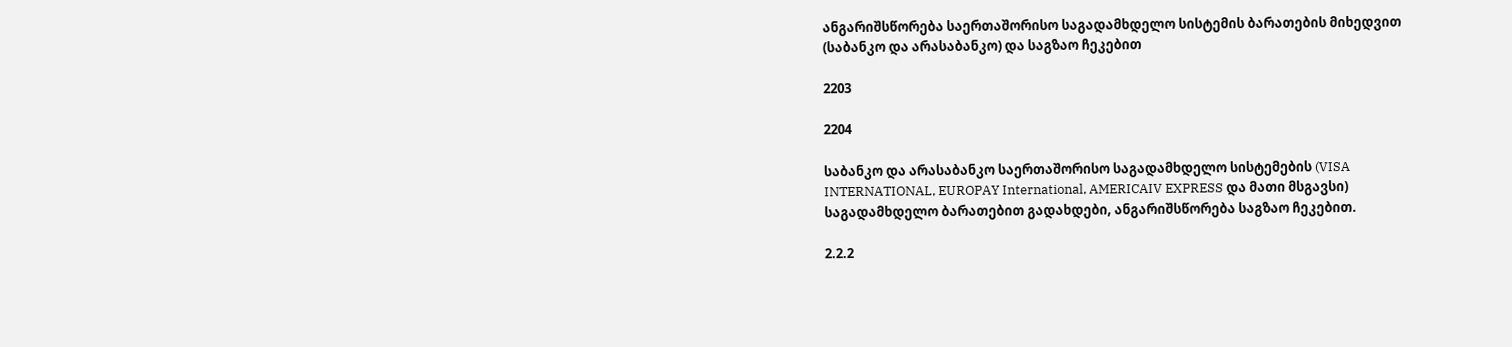ანგარიშსწორება საერთაშორისო საგადამხდელო სისტემის ბარათების მიხედვით (საბანკო და არასაბანკო) და საგზაო ჩეკებით

2203

2204

საბანკო და არასაბანკო საერთაშორისო საგადამხდელო სისტემების (VISA INTERNATIONAL, EUROPAY International, AMERICAIV EXPRESS და მათი მსგავსი) საგადამხდელო ბარათებით გადახდები, ანგარიშსწორება საგზაო ჩეკებით.

2.2.2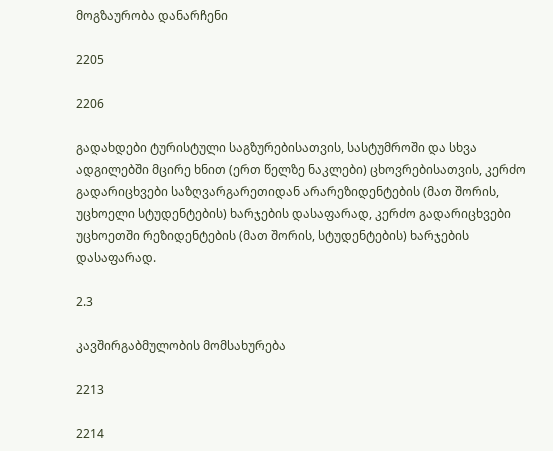მოგზაურობა დანარჩენი

2205

2206

გადახდები ტურისტული საგზურებისათვის, სასტუმროში და სხვა ადგილებში მცირე ხნით (ერთ წელზე ნაკლები) ცხოვრებისათვის, კერძო გადარიცხვები საზღვარგარეთიდან არარეზიდენტების (მათ შორის, უცხოელი სტუდენტების) ხარჯების დასაფარად, კერძო გადარიცხვები უცხოეთში რეზიდენტების (მათ შორის, სტუდენტების) ხარჯების დასაფარად.

2.3

კავშირგაბმულობის მომსახურება

2213

2214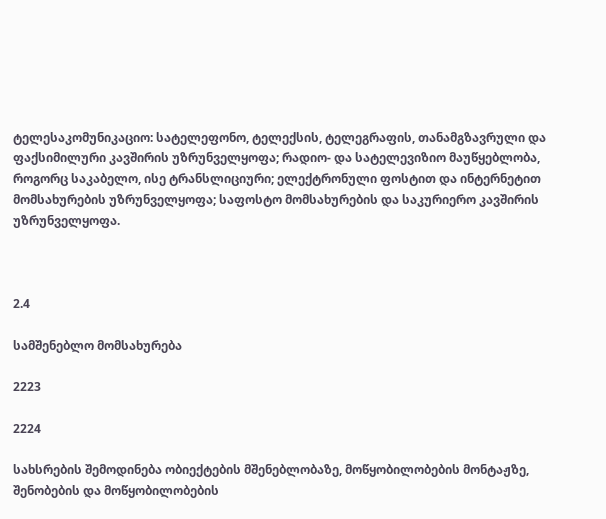ტელესაკომუნიკაციო: სატელეფონო, ტელექსის, ტელეგრაფის, თანამგზავრული და ფაქსიმილური კავშირის უზრუნველყოფა; რადიო- და სატელევიზიო მაუწყებლობა, როგორც საკაბელო, ისე ტრანსლიციური; ელექტრონული ფოსტით და ინტერნეტით მომსახურების უზრუნველყოფა; საფოსტო მომსახურების და საკურიერო კავშირის უზრუნველყოფა.



2.4

სამშენებლო მომსახურება

2223

2224

სახსრების შემოდინება ობიექტების მშენებლობაზე, მოწყობილობების მონტაჟზე, შენობების და მოწყობილობების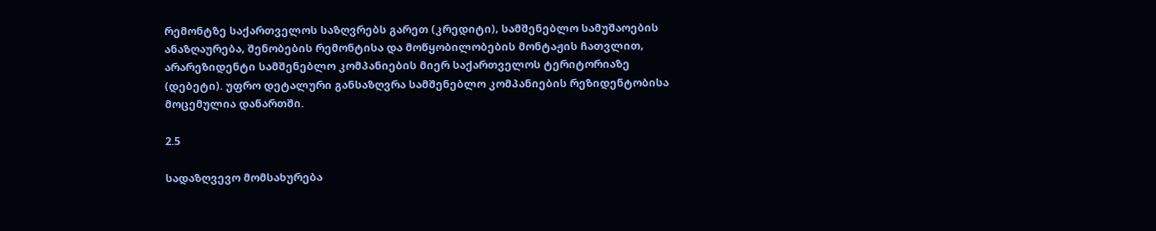რემონტზე საქართველოს საზღვრებს გარეთ (კრედიტი), სამშენებლო სამუშაოების ანაზღაურება, შენობების რემონტისა და მოწყობილობების მონტაჟის ჩათვლით, არარეზიდენტი სამშენებლო კომპანიების მიერ საქართველოს ტერიტორიაზე (დებეტი). უფრო დეტალური განსაზღვრა სამშენებლო კომპანიების რეზიდენტობისა მოცემულია დანართში.

2.5

სადაზღვევო მომსახურება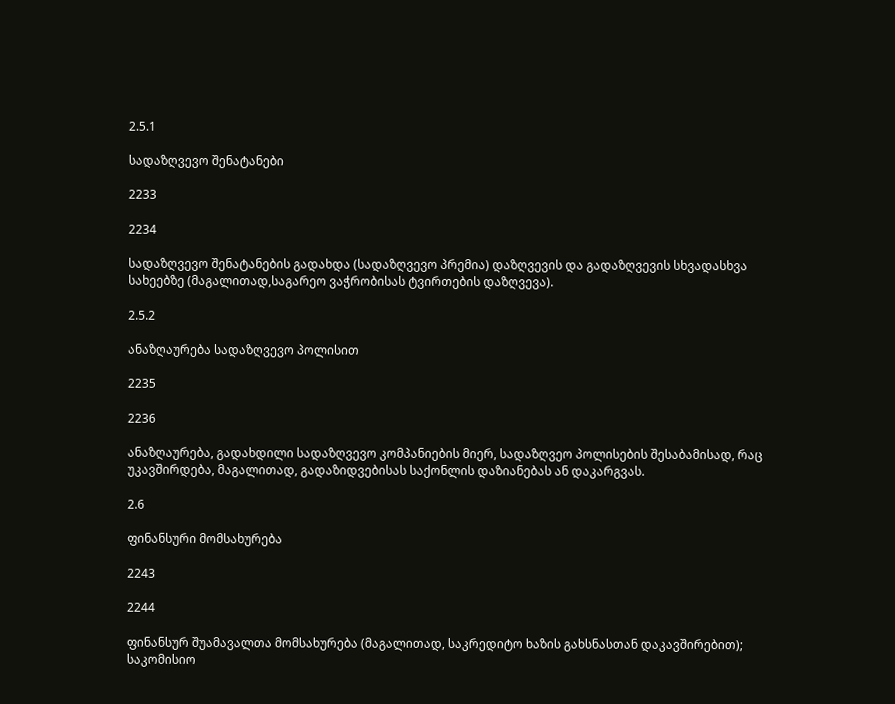2.5.1

სადაზღვევო შენატანები

2233

2234

სადაზღვევო შენატანების გადახდა (სადაზღვევო პრემია) დაზღვევის და გადაზღვევის სხვადასხვა სახეებზე (მაგალითად,საგარეო ვაჭრობისას ტვირთების დაზღვევა).

2.5.2

ანაზღაურება სადაზღვევო პოლისით

2235

2236

ანაზღაურება, გადახდილი სადაზღვევო კომპანიების მიერ, სადაზღვეო პოლისების შესაბამისად, რაც უკავშირდება, მაგალითად, გადაზიდვებისას საქონლის დაზიანებას ან დაკარგვას.

2.6

ფინანსური მომსახურება

2243

2244

ფინანსურ შუამავალთა მომსახურება (მაგალითად, საკრედიტო ხაზის გახსნასთან დაკავშირებით); საკომისიო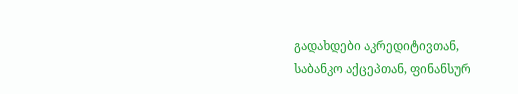გადახდები აკრედიტივთან, საბანკო აქცეპთან, ფინანსურ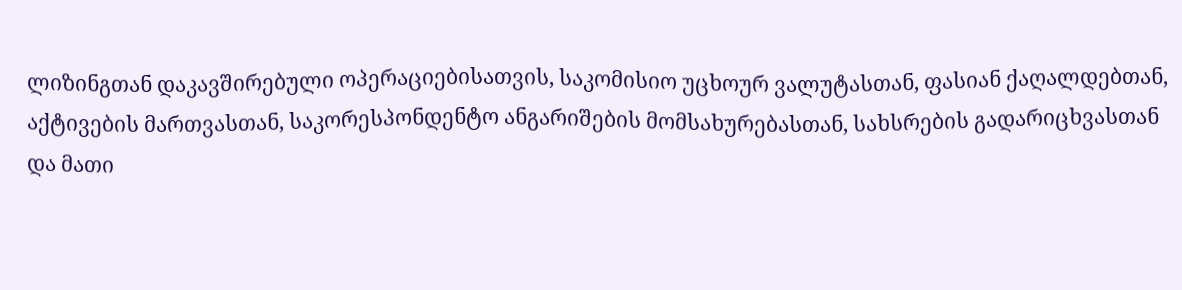ლიზინგთან დაკავშირებული ოპერაციებისათვის, საკომისიო უცხოურ ვალუტასთან, ფასიან ქაღალდებთან, აქტივების მართვასთან, საკორესპონდენტო ანგარიშების მომსახურებასთან, სახსრების გადარიცხვასთან და მათი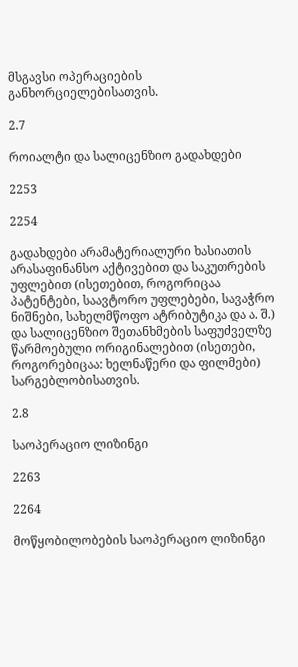მსგავსი ოპერაციების განხორციელებისათვის.

2.7

როიალტი და სალიცენზიო გადახდები

2253

2254

გადახდები არამატერიალური ხასიათის არასაფინანსო აქტივებით და საკუთრების უფლებით (ისეთებით, როგორიცაა პატენტები, საავტორო უფლებები, სავაჭრო ნიშნები, სახელმწოფო ატრიბუტიკა და ა. შ.) და სალიცენზიო შეთანხმების საფუძველზე წარმოებული ორიგინალებით (ისეთები, როგორებიცაა: ხელნაწერი და ფილმები) სარგებლობისათვის.

2.8

საოპერაციო ლიზინგი

2263

2264

მოწყობილობების საოპერაციო ლიზინგი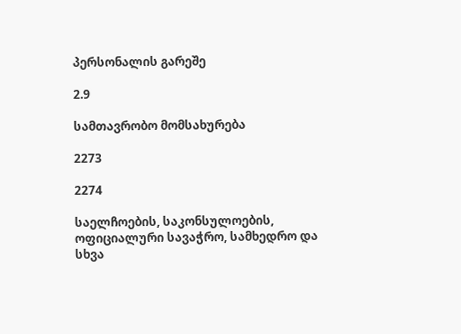პერსონალის გარეშე

2.9

სამთავრობო მომსახურება

2273

2274

საელჩოების, საკონსულოების, ოფიციალური სავაჭრო, სამხედრო და სხვა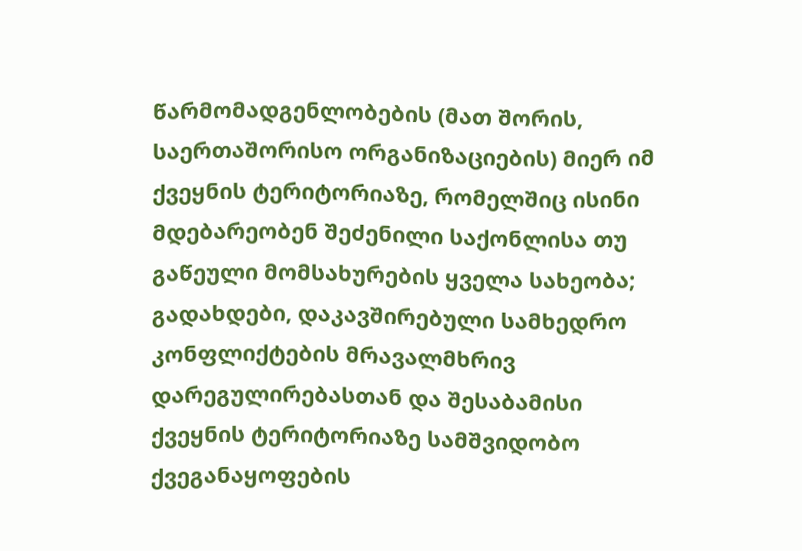წარმომადგენლობების (მათ შორის, საერთაშორისო ორგანიზაციების) მიერ იმ ქვეყნის ტერიტორიაზე, რომელშიც ისინი მდებარეობენ შეძენილი საქონლისა თუ გაწეული მომსახურების ყველა სახეობა; გადახდები, დაკავშირებული სამხედრო კონფლიქტების მრავალმხრივ დარეგულირებასთან და შესაბამისი ქვეყნის ტერიტორიაზე სამშვიდობო ქვეგანაყოფების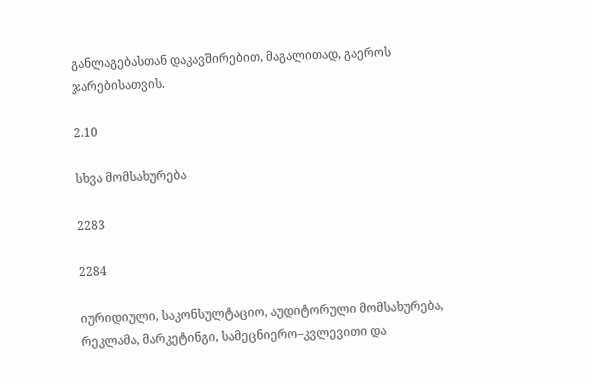განლაგებასთან დაკავშირებით, მაგალითად, გაეროს ჯარებისათვის.

2.10

სხვა მომსახურება

2283

2284

იურიდიული, საკონსულტაციო, აუდიტორული მომსახურება, რეკლამა, მარკეტინგი, სამეცნიერო–კვლევითი და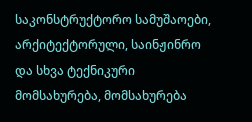საკონსტრუქტორო სამუშაოები, არქიტექტორული, საინჟინრო და სხვა ტექნიკური მომსახურება, მომსახურება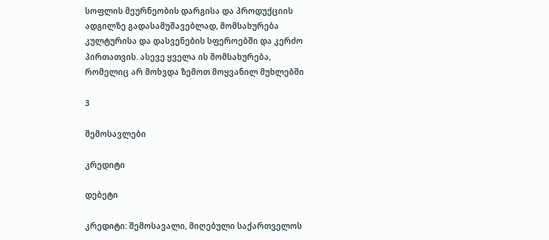სოფლის მეურნეობის დარგისა და პროდუქციის ადგილზე გადასამუშავებლად, მომსახურება კულტურისა და დასვენების სფეროებში და კერძო პირთათვის. ასევე ყველა ის მომსახურება, რომელიც არ მოხვდა ზემოთ მოყვანილ მუხლებში

3

შემოსავლები

კრედიტი

დებეტი

კრედიტი: შემოსავალი, მიღებული საქართველოს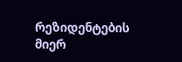რეზიდენტების მიერ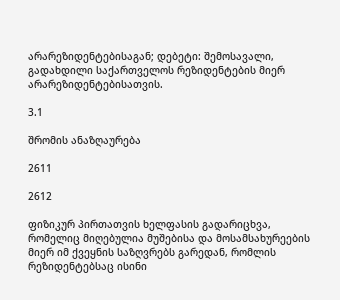არარეზიდენტებისაგან; დებეტი: შემოსავალი, გადახდილი საქართველოს რეზიდენტების მიერ არარეზიდენტებისათვის.

3.1

შრომის ანაზღაურება

2611

2612

ფიზიკურ პირთათვის ხელფასის გადარიცხვა, რომელიც მიღებულია მუშებისა და მოსამსახურეების მიერ იმ ქვეყნის საზღვრებს გარედან, რომლის რეზიდენტებსაც ისინი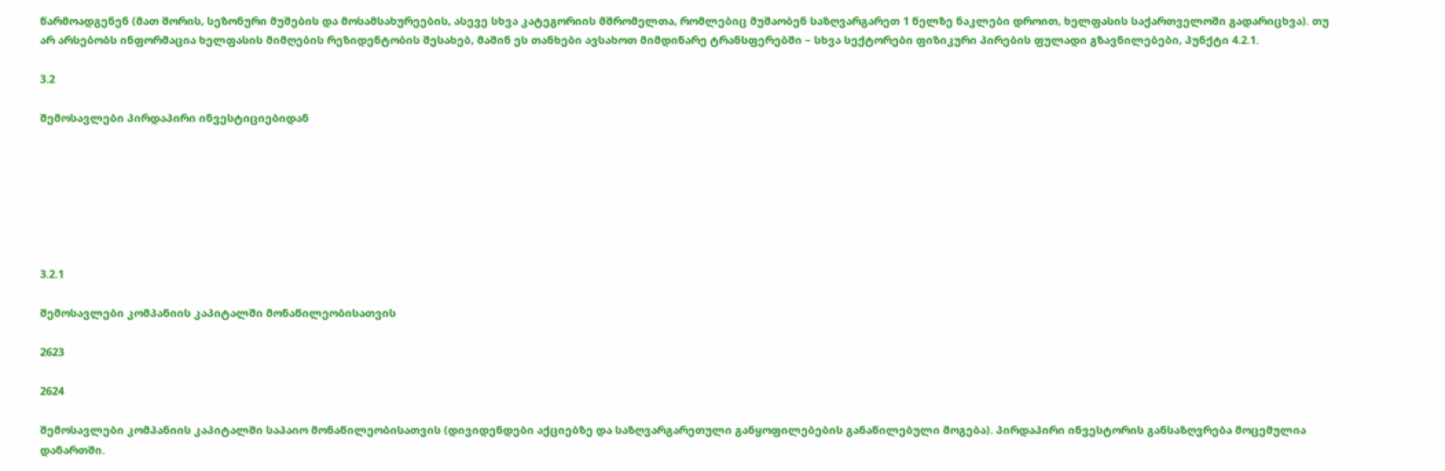წარმოადგენენ (მათ შორის, სეზონური მუშების და მოსამსახურეების, ასევე სხვა კატეგორიის მშრომელთა, რომლებიც მუშაობენ საზღვარგარეთ 1 წელზე ნაკლები დროით, ხელფასის საქართველოში გადარიცხვა). თუ არ არსებობს ინფორმაცია ხელფასის მიმღების რეზიდენტობის შესახებ, მაშინ ეს თანხები ავსახოთ მიმდინარე ტრანსფერებში – სხვა სექტორები ფიზიკური პირების ფულადი გზავნილებები, პუნქტი 4.2.1.

3.2

შემოსავლები პირდაპირი ინვესტიციებიდან







3.2.1

შემოსავლები კომპანიის კაპიტალში მონაწილეობისათვის

2623

2624

შემოსავლები კომპანიის კაპიტალში საპაიო მონაწილეობისათვის (დივიდენდები აქციებზე და საზღვარგარეთული განყოფილებების განაწილებული მოგება). პირდაპირი ინვესტორის განსაზღვრება მოცემულია დანართში.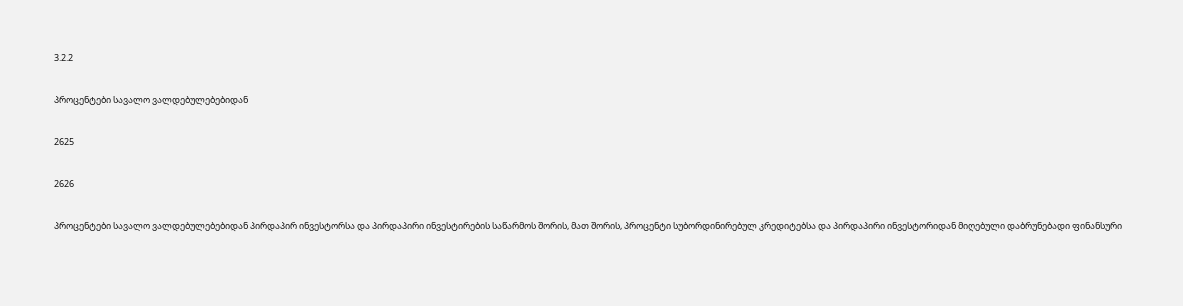3.2.2

პროცენტები სავალო ვალდებულებებიდან

2625

2626

პროცენტები სავალო ვალდებულებებიდან პირდაპირ ინვესტორსა და პირდაპირი ინვესტირების საწარმოს შორის, მათ შორის, პროცენტი სუბორდინირებულ კრედიტებსა და პირდაპირი ინვესტორიდან მიღებული დაბრუნებადი ფინანსური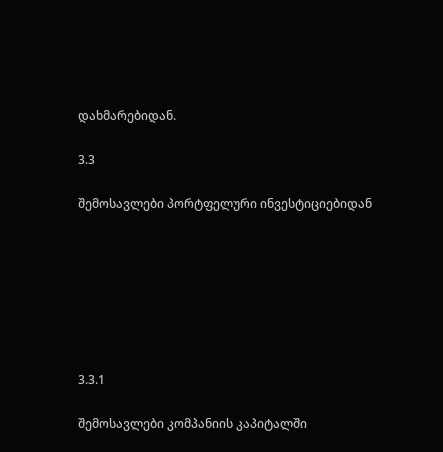დახმარებიდან.

3.3

შემოსავლები პორტფელური ინვესტიციებიდან







3.3.1

შემოსავლები კომპანიის კაპიტალში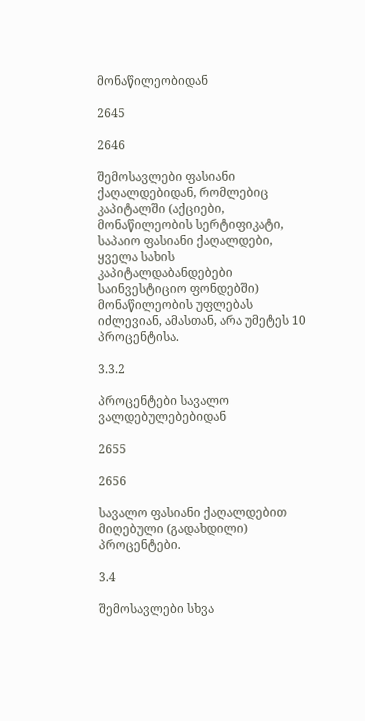მონაწილეობიდან

2645

2646

შემოსავლები ფასიანი ქაღალდებიდან, რომლებიც კაპიტალში (აქციები, მონაწილეობის სერტიფიკატი, საპაიო ფასიანი ქაღალდები, ყველა სახის კაპიტალდაბანდებები საინვესტიციო ფონდებში) მონაწილეობის უფლებას იძლევიან, ამასთან, არა უმეტეს 10 პროცენტისა.

3.3.2

პროცენტები სავალო ვალდებულებებიდან

2655

2656

სავალო ფასიანი ქაღალდებით მიღებული (გადახდილი) პროცენტები.

3.4

შემოსავლები სხვა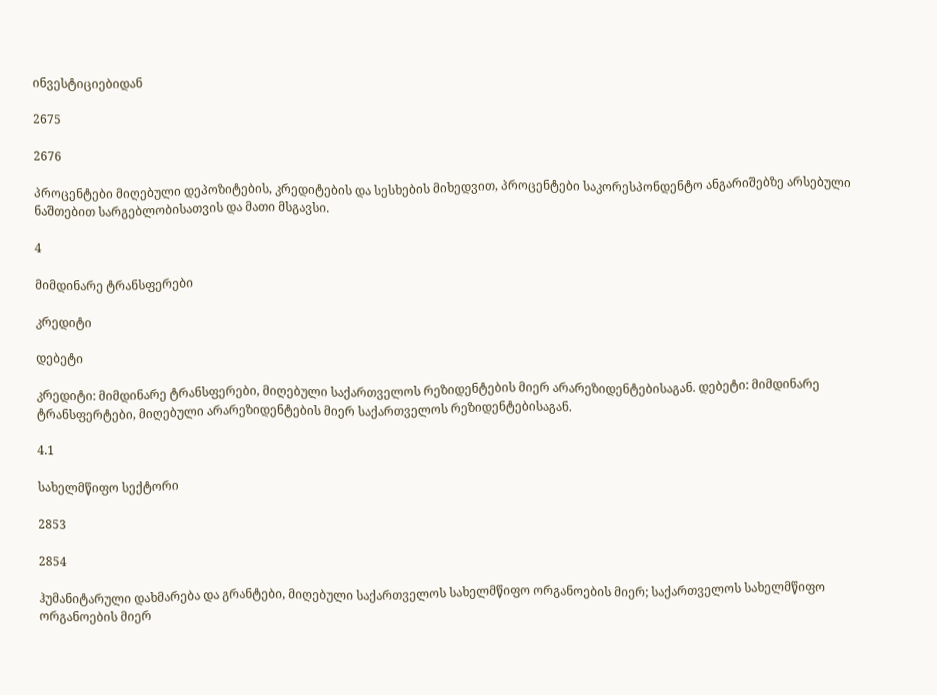ინვესტიციებიდან

2675

2676

პროცენტები მიღებული დეპოზიტების, კრედიტების და სესხების მიხედვით, პროცენტები საკორესპონდენტო ანგარიშებზე არსებული ნაშთებით სარგებლობისათვის და მათი მსგავსი.

4

მიმდინარე ტრანსფერები

კრედიტი

დებეტი

კრედიტი: მიმდინარე ტრანსფერები, მიღებული საქართველოს რეზიდენტების მიერ არარეზიდენტებისაგან. დებეტი: მიმდინარე ტრანსფერტები, მიღებული არარეზიდენტების მიერ საქართველოს რეზიდენტებისაგან.

4.1

სახელმწიფო სექტორი

2853

2854

ჰუმანიტარული დახმარება და გრანტები, მიღებული საქართველოს სახელმწიფო ორგანოების მიერ; საქართველოს სახელმწიფო ორგანოების მიერ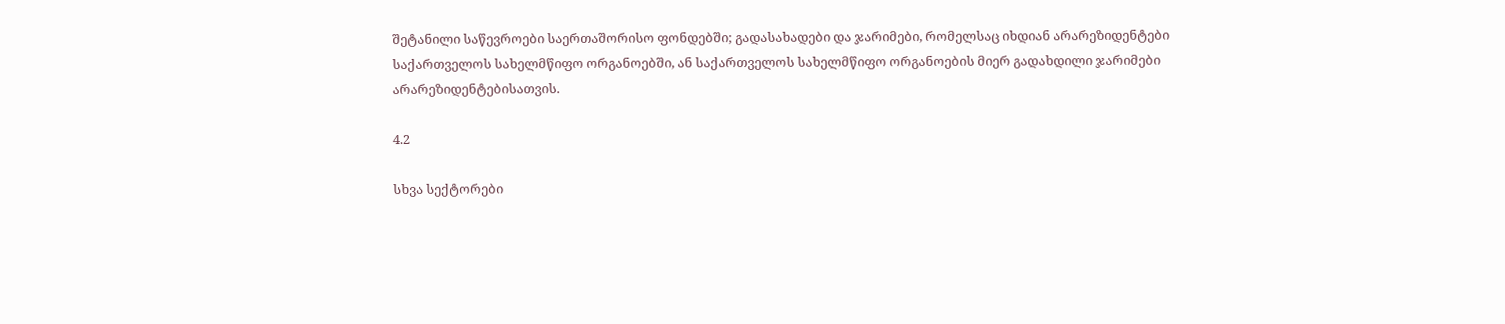შეტანილი საწევროები საერთაშორისო ფონდებში; გადასახადები და ჯარიმები, რომელსაც იხდიან არარეზიდენტები საქართველოს სახელმწიფო ორგანოებში, ან საქართველოს სახელმწიფო ორგანოების მიერ გადახდილი ჯარიმები არარეზიდენტებისათვის.

4.2

სხვა სექტორები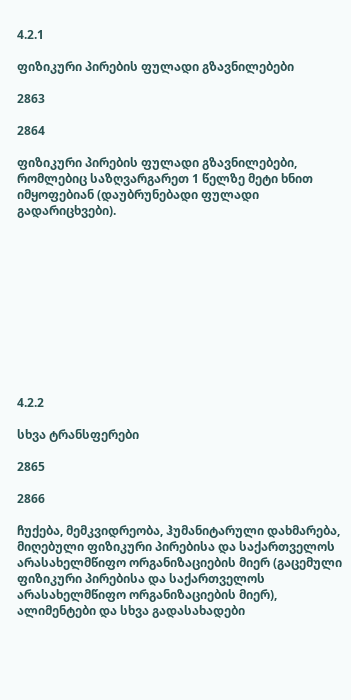4.2.1

ფიზიკური პირების ფულადი გზავნილებები

2863

2864

ფიზიკური პირების ფულადი გზავნილებები, რომლებიც საზღვარგარეთ 1 წელზე მეტი ხნით იმყოფებიან (დაუბრუნებადი ფულადი გადარიცხვები).











4.2.2

სხვა ტრანსფერები

2865

2866

ჩუქება, მემკვიდრეობა, ჰუმანიტარული დახმარება, მიღებული ფიზიკური პირებისა და საქართველოს არასახელმწიფო ორგანიზაციების მიერ (გაცემული ფიზიკური პირებისა და საქართველოს არასახელმწიფო ორგანიზაციების მიერ), ალიმენტები და სხვა გადასახადები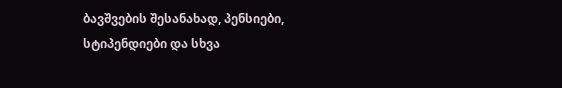ბავშვების შესანახად, პენსიები, სტიპენდიები და სხვა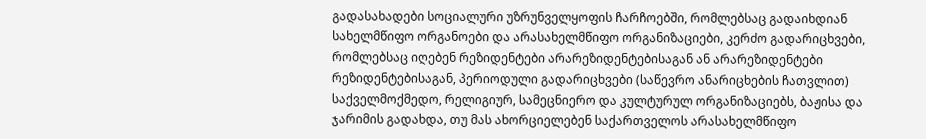გადასახადები სოციალური უზრუნველყოფის ჩარჩოებში, რომლებსაც გადაიხდიან სახელმწიფო ორგანოები და არასახელმწიფო ორგანიზაციები, კერძო გადარიცხვები, რომლებსაც იღებენ რეზიდენტები არარეზიდენტებისაგან ან არარეზიდენტები რეზიდენტებისაგან, პერიოდული გადარიცხვები (საწევრო ანარიცხების ჩათვლით) საქველმოქმედო, რელიგიურ, სამეცნიერო და კულტურულ ორგანიზაციებს, ბაჟისა და ჯარიმის გადახდა, თუ მას ახორციელებენ საქართველოს არასახელმწიფო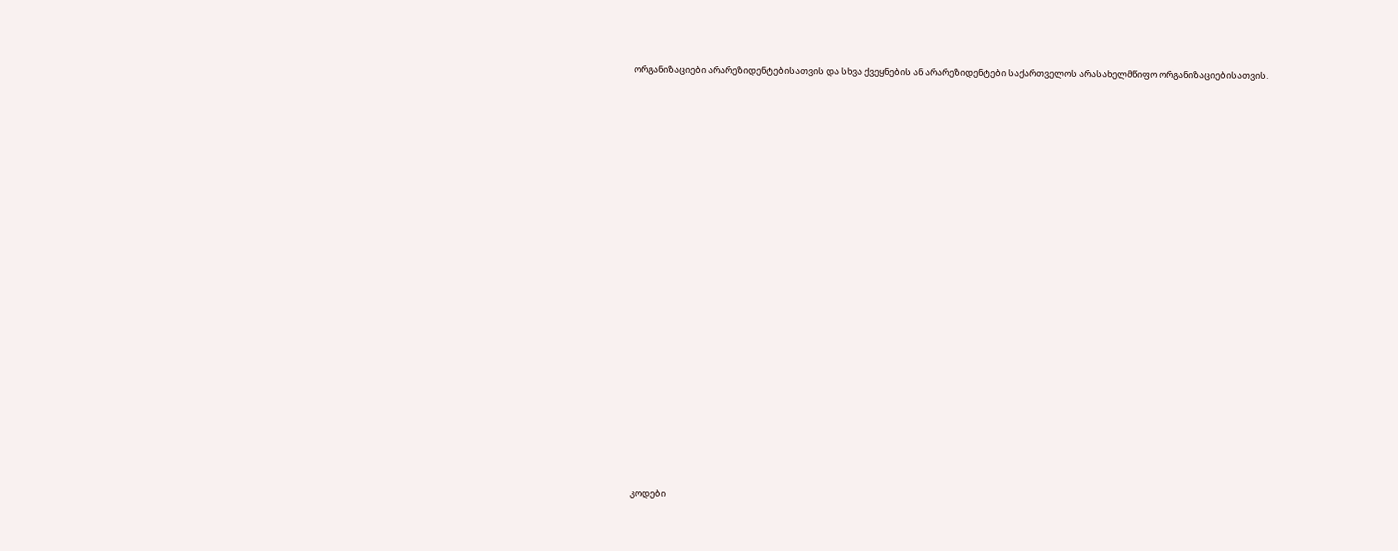ორგანიზაციები არარეზიდენტებისათვის და სხვა ქვეყნების ან არარეზიდენტები საქართველოს არასახელმწიფო ორგანიზაციებისათვის.





















კოდები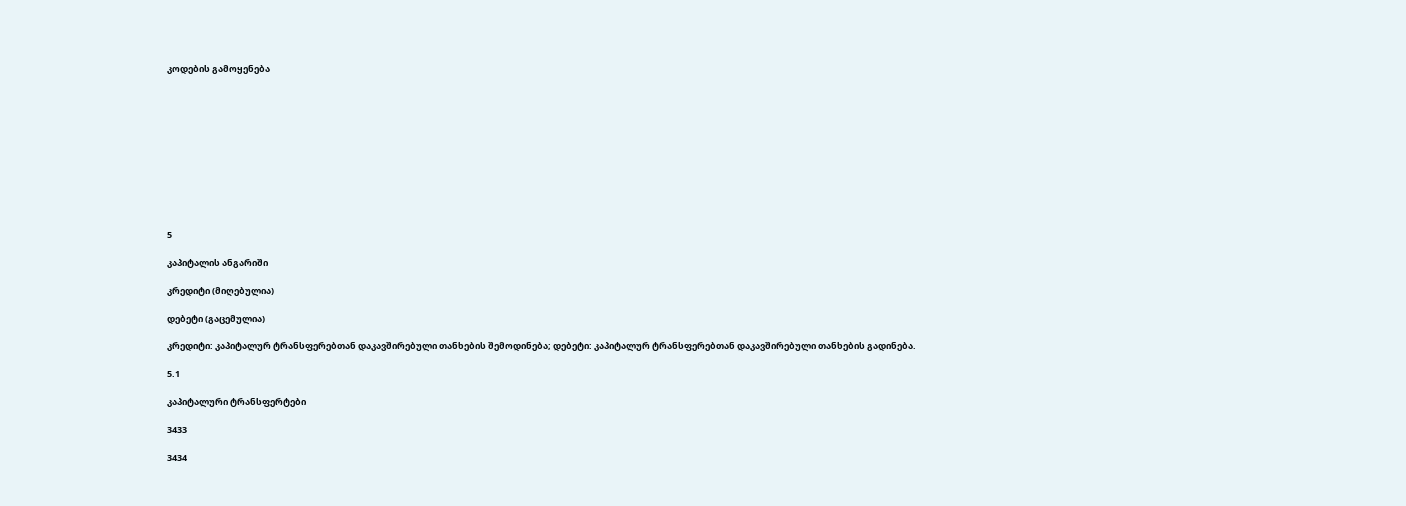კოდების გამოყენება











5

კაპიტალის ანგარიში

კრედიტი (მიღებულია)

დებეტი (გაცემულია)

კრედიტი: კაპიტალურ ტრანსფერებთან დაკავშირებული თანხების შემოდინება; დებეტი: კაპიტალურ ტრანსფერებთან დაკავშირებული თანხების გადინება.

5.1

კაპიტალური ტრანსფერტები

3433

3434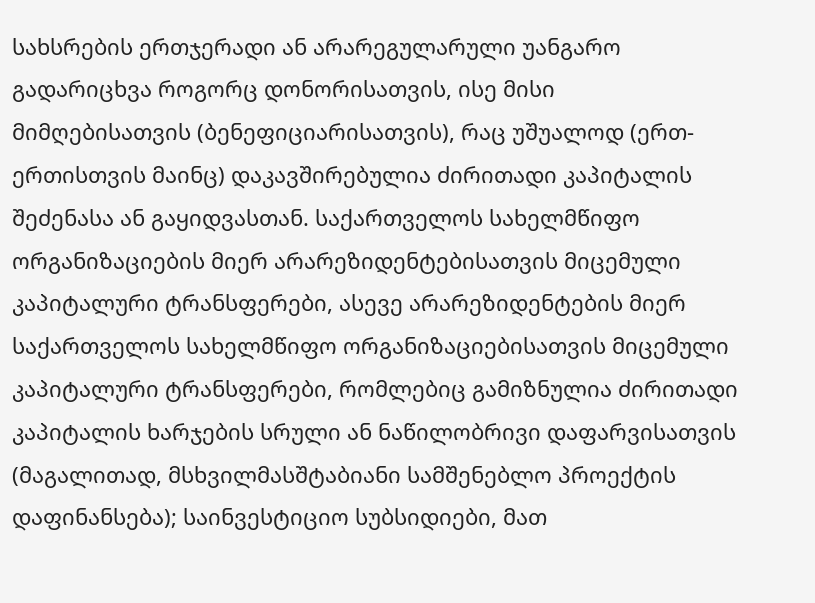სახსრების ერთჯერადი ან არარეგულარული უანგარო გადარიცხვა როგორც დონორისათვის, ისე მისი მიმღებისათვის (ბენეფიციარისათვის), რაც უშუალოდ (ერთ-ერთისთვის მაინც) დაკავშირებულია ძირითადი კაპიტალის შეძენასა ან გაყიდვასთან. საქართველოს სახელმწიფო ორგანიზაციების მიერ არარეზიდენტებისათვის მიცემული კაპიტალური ტრანსფერები, ასევე არარეზიდენტების მიერ საქართველოს სახელმწიფო ორგანიზაციებისათვის მიცემული კაპიტალური ტრანსფერები, რომლებიც გამიზნულია ძირითადი კაპიტალის ხარჯების სრული ან ნაწილობრივი დაფარვისათვის (მაგალითად, მსხვილმასშტაბიანი სამშენებლო პროექტის დაფინანსება); საინვესტიციო სუბსიდიები, მათ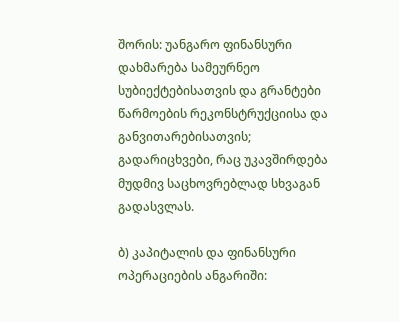შორის: უანგარო ფინანსური დახმარება სამეურნეო სუბიექტებისათვის და გრანტები წარმოების რეკონსტრუქციისა და განვითარებისათვის; გადარიცხვები, რაც უკავშირდება მუდმივ საცხოვრებლად სხვაგან გადასვლას.

ბ) კაპიტალის და ფინანსური ოპერაციების ანგარიში: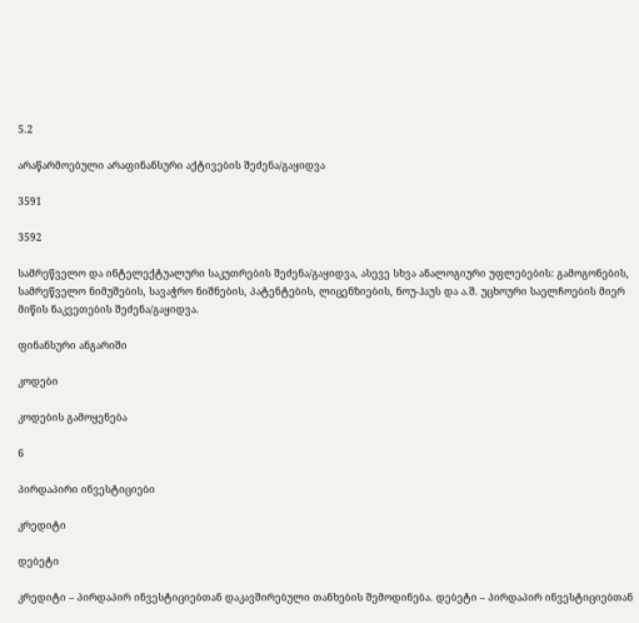5.2

არაწარმოებული არაფინანსური აქტივების შეძენა/გაყიდვა

3591

3592

სამრეწველო და ინტელექტუალური საკუთრების შეძენა/გაყიდვა, ასევე სხვა ანალოგიური უფლებების: გამოგონების, სამრეწველო ნიმუშების, სავაჭრო ნიშნების, პატენტების, ლიცენზიების, ნოუ-ჰაუს და ა.შ. უცხოური საელჩოების მიერ მიწის ნაკვეთების შეძენა/გაყიდვა.

ფინანსური ანგარიში

კოდები

კოდების გამოყენება

6

პირდაპირი ინვესტიციები

კრედიტი

დებეტი

კრედიტი – პირდაპირ ინვესტიციებთან დაკავშირებული თანხების შემოდინება. დებეტი – პირდაპირ ინვესტიციებთან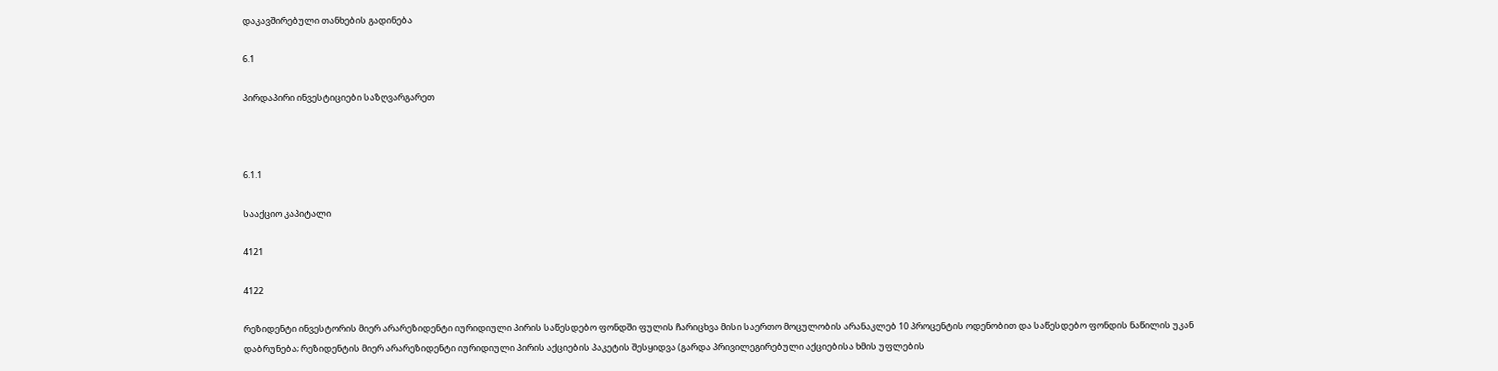დაკავშირებული თანხების გადინება

6.1

პირდაპირი ინვესტიციები საზღვარგარეთ



6.1.1

სააქციო კაპიტალი

4121

4122

რეზიდენტი ინვესტორის მიერ არარეზიდენტი იურიდიული პირის საწესდებო ფონდში ფულის ჩარიცხვა მისი საერთო მოცულობის არანაკლებ 10 პროცენტის ოდენობით და საწესდებო ფონდის ნაწილის უკან დაბრუნება; რეზიდენტის მიერ არარეზიდენტი იურიდიული პირის აქციების პაკეტის შესყიდვა (გარდა პრივილეგირებული აქციებისა ხმის უფლების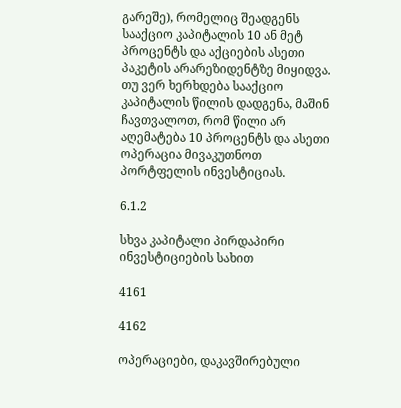გარეშე), რომელიც შეადგენს სააქციო კაპიტალის 10 ან მეტ პროცენტს და აქციების ასეთი პაკეტის არარეზიდენტზე მიყიდვა. თუ ვერ ხერხდება სააქციო კაპიტალის წილის დადგენა, მაშინ ჩავთვალოთ, რომ წილი არ აღემატება 10 პროცენტს და ასეთი ოპერაცია მივაკუთნოთ პორტფელის ინვესტიციას.

6.1.2

სხვა კაპიტალი პირდაპირი ინვესტიციების სახით

4161

4162

ოპერაციები, დაკავშირებული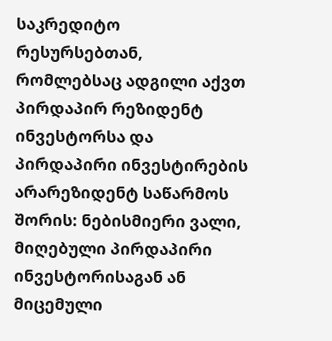საკრედიტო რესურსებთან, რომლებსაც ადგილი აქვთ პირდაპირ რეზიდენტ ინვესტორსა და პირდაპირი ინვესტირების არარეზიდენტ საწარმოს შორის: ნებისმიერი ვალი, მიღებული პირდაპირი ინვესტორისაგან ან მიცემული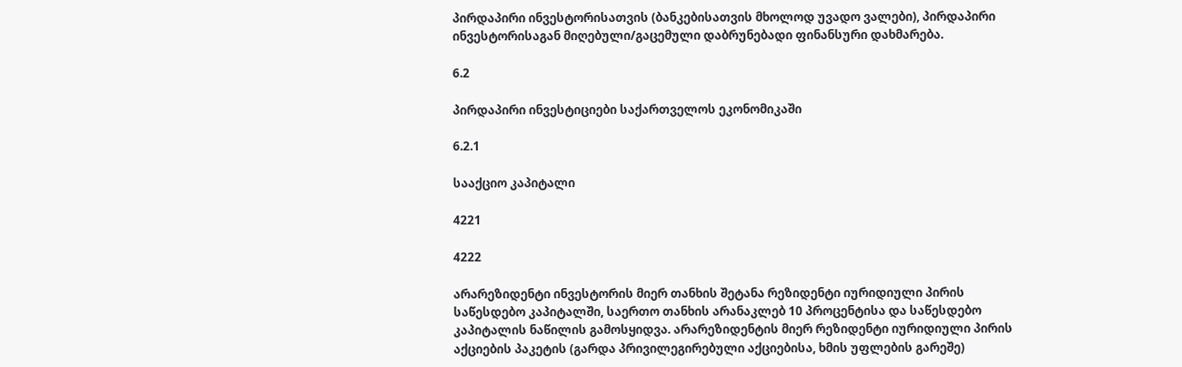პირდაპირი ინვესტორისათვის (ბანკებისათვის მხოლოდ უვადო ვალები), პირდაპირი ინვესტორისაგან მიღებული/გაცემული დაბრუნებადი ფინანსური დახმარება.

6.2

პირდაპირი ინვესტიციები საქართველოს ეკონომიკაში

6.2.1

სააქციო კაპიტალი

4221

4222

არარეზიდენტი ინვესტორის მიერ თანხის შეტანა რეზიდენტი იურიდიული პირის საწესდებო კაპიტალში, საერთო თანხის არანაკლებ 10 პროცენტისა და საწესდებო კაპიტალის ნაწილის გამოსყიდვა. არარეზიდენტის მიერ რეზიდენტი იურიდიული პირის აქციების პაკეტის (გარდა პრივილეგირებული აქციებისა, ხმის უფლების გარეშე)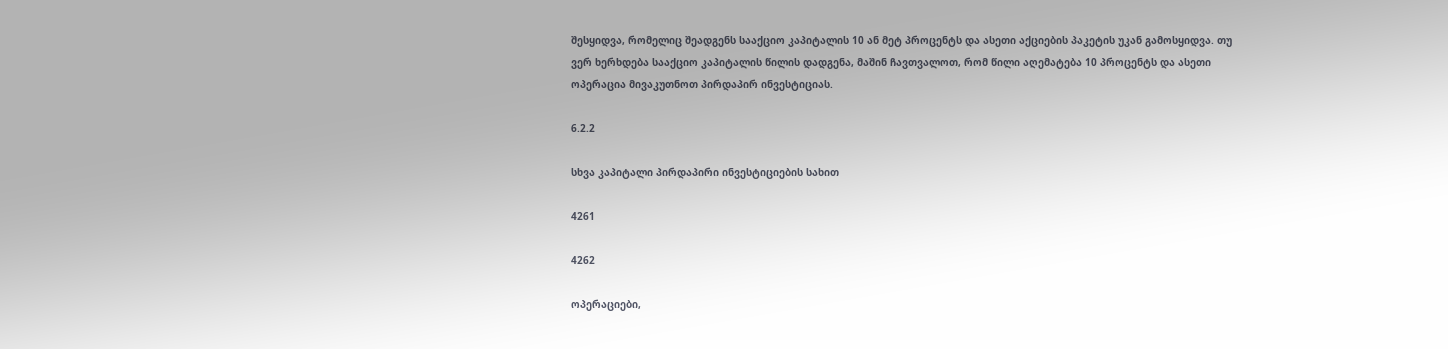შესყიდვა, რომელიც შეადგენს სააქციო კაპიტალის 10 ან მეტ პროცენტს და ასეთი აქციების პაკეტის უკან გამოსყიდვა. თუ ვერ ხერხდება სააქციო კაპიტალის წილის დადგენა, მაშინ ჩავთვალოთ, რომ წილი აღემატება 10 პროცენტს და ასეთი ოპერაცია მივაკუთნოთ პირდაპირ ინვესტიციას.

6.2.2

სხვა კაპიტალი პირდაპირი ინვესტიციების სახით

4261

4262

ოპერაციები,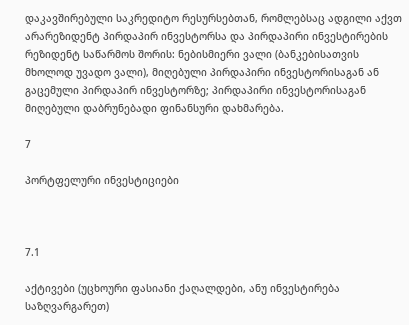დაკავშირებული საკრედიტო რესურსებთან, რომლებსაც ადგილი აქვთ არარეზიდენტ პირდაპირ ინვესტორსა და პირდაპირი ინვესტირების რეზიდენტ საწარმოს შორის: ნებისმიერი ვალი (ბანკებისათვის მხოლოდ უვადო ვალი), მიღებული პირდაპირი ინვესტორისაგან ან გაცემული პირდაპირ ინვესტორზე; პირდაპირი ინვესტორისაგან მიღებული დაბრუნებადი ფინანსური დახმარება.

7

პორტფელური ინვესტიციები



7.1

აქტივები (უცხოური ფასიანი ქაღალდები, ანუ ინვესტირება საზღვარგარეთ)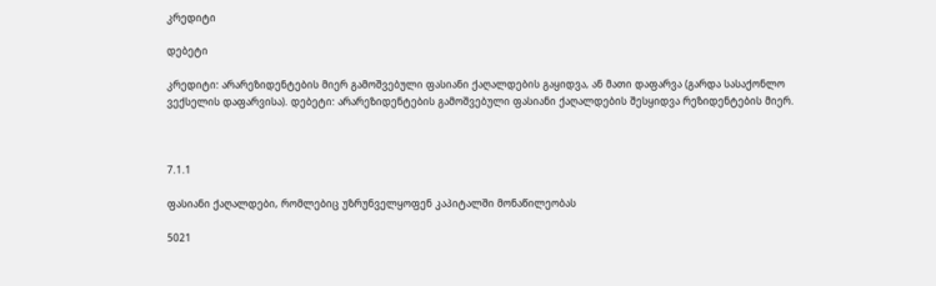კრედიტი

დებეტი

კრედიტი: არარეზიდენტების მიერ გამოშვებული ფასიანი ქაღალდების გაყიდვა, ან მათი დაფარვა (გარდა სასაქონლო ვექსელის დაფარვისა). დებეტი: არარეზიდენტების გამოშვებული ფასიანი ქაღალდების შესყიდვა რეზიდენტების მიერ.



7.1.1

ფასიანი ქაღალდები, რომლებიც უზრუნველყოფენ კაპიტალში მონაწილეობას

5021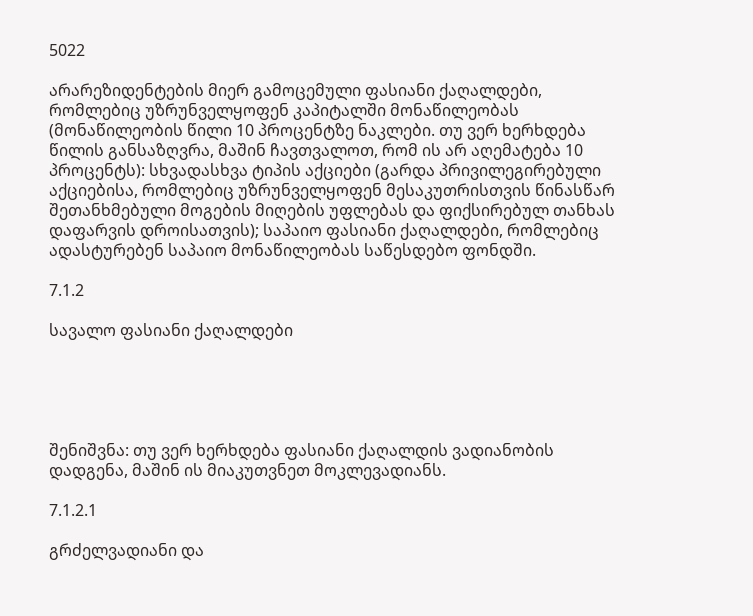5022

არარეზიდენტების მიერ გამოცემული ფასიანი ქაღალდები, რომლებიც უზრუნველყოფენ კაპიტალში მონაწილეობას (მონაწილეობის წილი 10 პროცენტზე ნაკლები. თუ ვერ ხერხდება წილის განსაზღვრა, მაშინ ჩავთვალოთ, რომ ის არ აღემატება 10 პროცენტს): სხვადასხვა ტიპის აქციები (გარდა პრივილეგირებული აქციებისა, რომლებიც უზრუნველყოფენ მესაკუთრისთვის წინასწარ შეთანხმებული მოგების მიღების უფლებას და ფიქსირებულ თანხას დაფარვის დროისათვის); საპაიო ფასიანი ქაღალდები, რომლებიც ადასტურებენ საპაიო მონაწილეობას საწესდებო ფონდში.

7.1.2

სავალო ფასიანი ქაღალდები





შენიშვნა: თუ ვერ ხერხდება ფასიანი ქაღალდის ვადიანობის დადგენა, მაშინ ის მიაკუთვნეთ მოკლევადიანს.

7.1.2.1

გრძელვადიანი და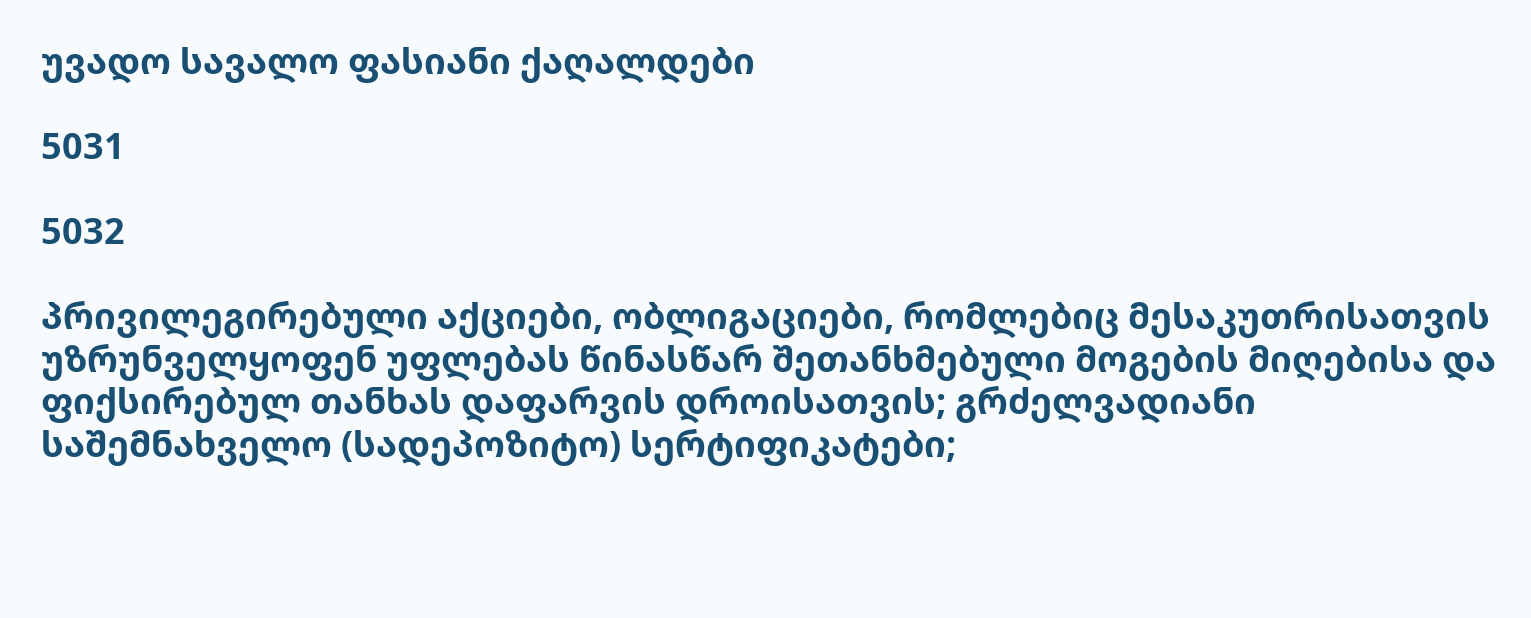უვადო სავალო ფასიანი ქაღალდები

5031

5032

პრივილეგირებული აქციები, ობლიგაციები, რომლებიც მესაკუთრისათვის უზრუნველყოფენ უფლებას წინასწარ შეთანხმებული მოგების მიღებისა და ფიქსირებულ თანხას დაფარვის დროისათვის; გრძელვადიანი საშემნახველო (სადეპოზიტო) სერტიფიკატები;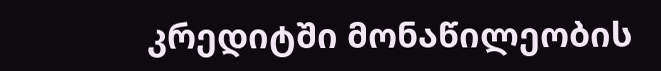კრედიტში მონაწილეობის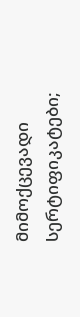მიმოქცევადი სერტიფიკატები;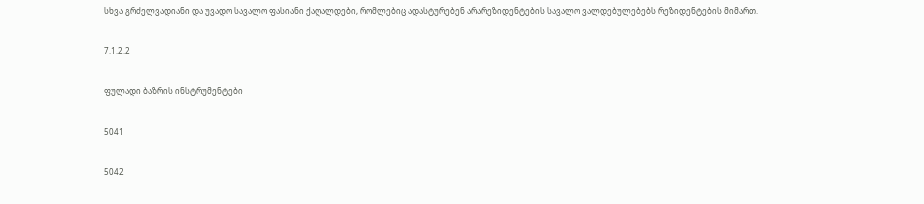სხვა გრძელვადიანი და უვადო სავალო ფასიანი ქაღალდები, რომლებიც ადასტურებენ არარეზიდენტების სავალო ვალდებულებებს რეზიდენტების მიმართ.

7.1.2.2

ფულადი ბაზრის ინსტრუმენტები

5041

5042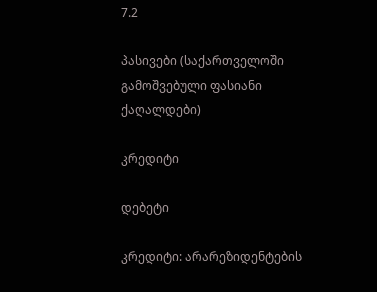7.2

პასივები (საქართველოში გამოშვებული ფასიანი ქაღალდები)

კრედიტი

დებეტი

კრედიტი: არარეზიდენტების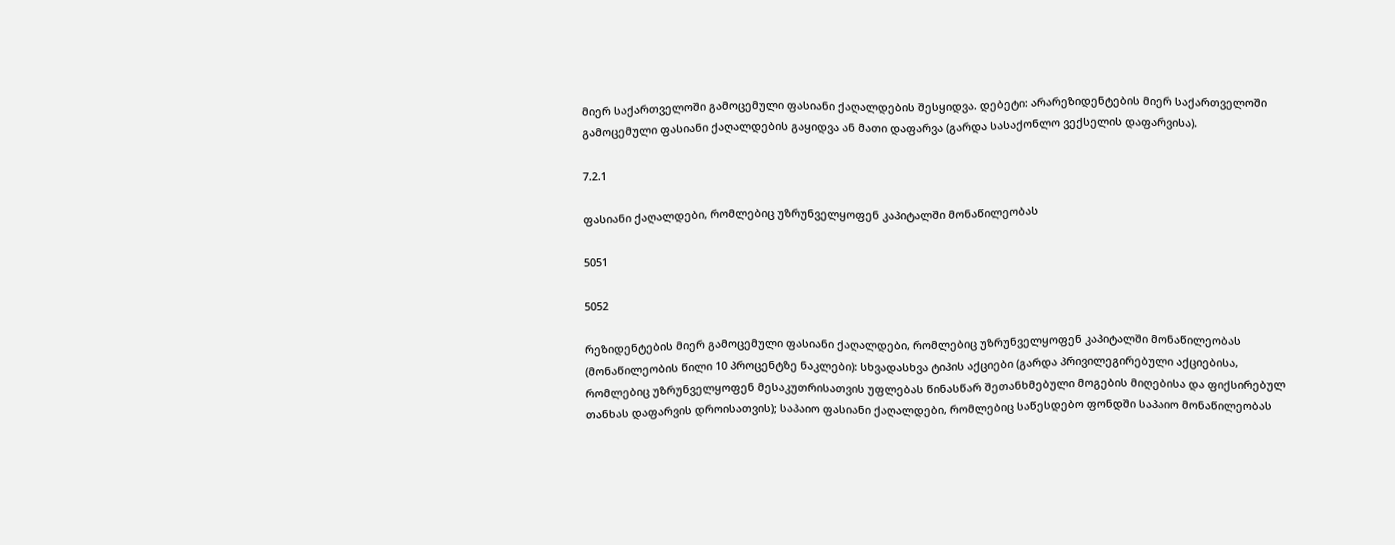მიერ საქართველოში გამოცემული ფასიანი ქაღალდების შესყიდვა. დებეტი: არარეზიდენტების მიერ საქართველოში გამოცემული ფასიანი ქაღალდების გაყიდვა ან მათი დაფარვა (გარდა სასაქონლო ვექსელის დაფარვისა).

7.2.1

ფასიანი ქაღალდები, რომლებიც უზრუნველყოფენ კაპიტალში მონაწილეობას

5051

5052

რეზიდენტების მიერ გამოცემული ფასიანი ქაღალდები, რომლებიც უზრუნველყოფენ კაპიტალში მონაწილეობას (მონაწილეობის წილი 10 პროცენტზე ნაკლები): სხვადასხვა ტიპის აქციები (გარდა პრივილეგირებული აქციებისა, რომლებიც უზრუნველყოფენ მესაკუთრისათვის უფლებას წინასწარ შეთანხმებული მოგების მიღებისა და ფიქსირებულ თანხას დაფარვის დროისათვის); საპაიო ფასიანი ქაღალდები, რომლებიც საწესდებო ფონდში საპაიო მონაწილეობას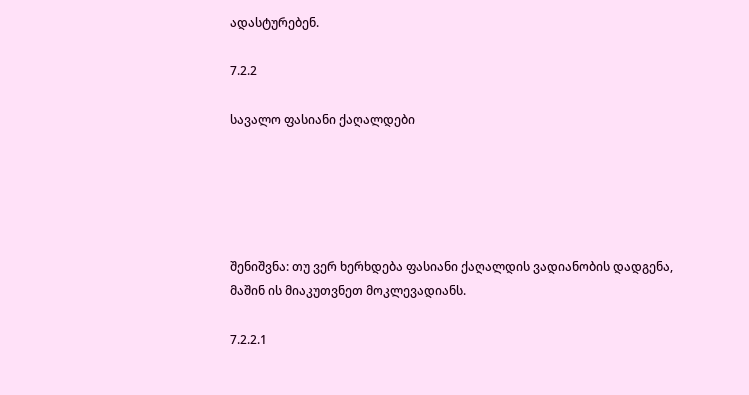ადასტურებენ.

7.2.2

სავალო ფასიანი ქაღალდები





შენიშვნა: თუ ვერ ხერხდება ფასიანი ქაღალდის ვადიანობის დადგენა, მაშინ ის მიაკუთვნეთ მოკლევადიანს.

7.2.2.1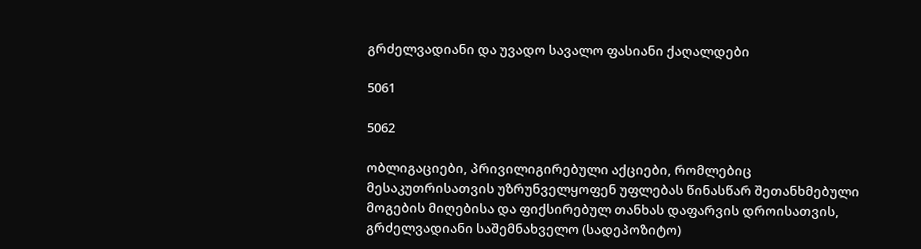გრძელვადიანი და უვადო სავალო ფასიანი ქაღალდები

5061

5062

ობლიგაციები, პრივილიგირებული აქციები, რომლებიც მესაკუთრისათვის უზრუნველყოფენ უფლებას წინასწარ შეთანხმებული მოგების მიღებისა და ფიქსირებულ თანხას დაფარვის დროისათვის, გრძელვადიანი საშემნახველო (სადეპოზიტო)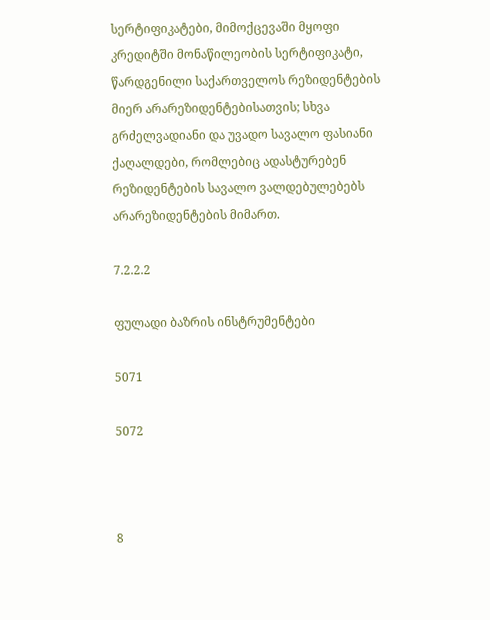სერტიფიკატები, მიმოქცევაში მყოფი კრედიტში მონაწილეობის სერტიფიკატი, წარდგენილი საქართველოს რეზიდენტების მიერ არარეზიდენტებისათვის; სხვა გრძელვადიანი და უვადო სავალო ფასიანი ქაღალდები, რომლებიც ადასტურებენ რეზიდენტების სავალო ვალდებულებებს არარეზიდენტების მიმართ.

7.2.2.2

ფულადი ბაზრის ინსტრუმენტები

5071

5072



8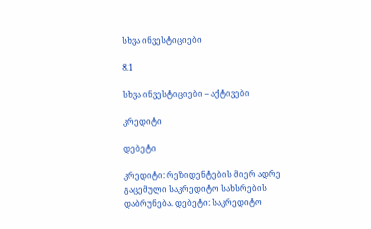სხვა ინვესტიციები

8.1

სხვა ინვესტიციები – აქტივები

კრედიტი

დებეტი

კრედიტი: რეზიდენტების მიერ ადრე გაცემული საკრედიტო სახსრების დაბრუნება. დებეტი: საკრედიტო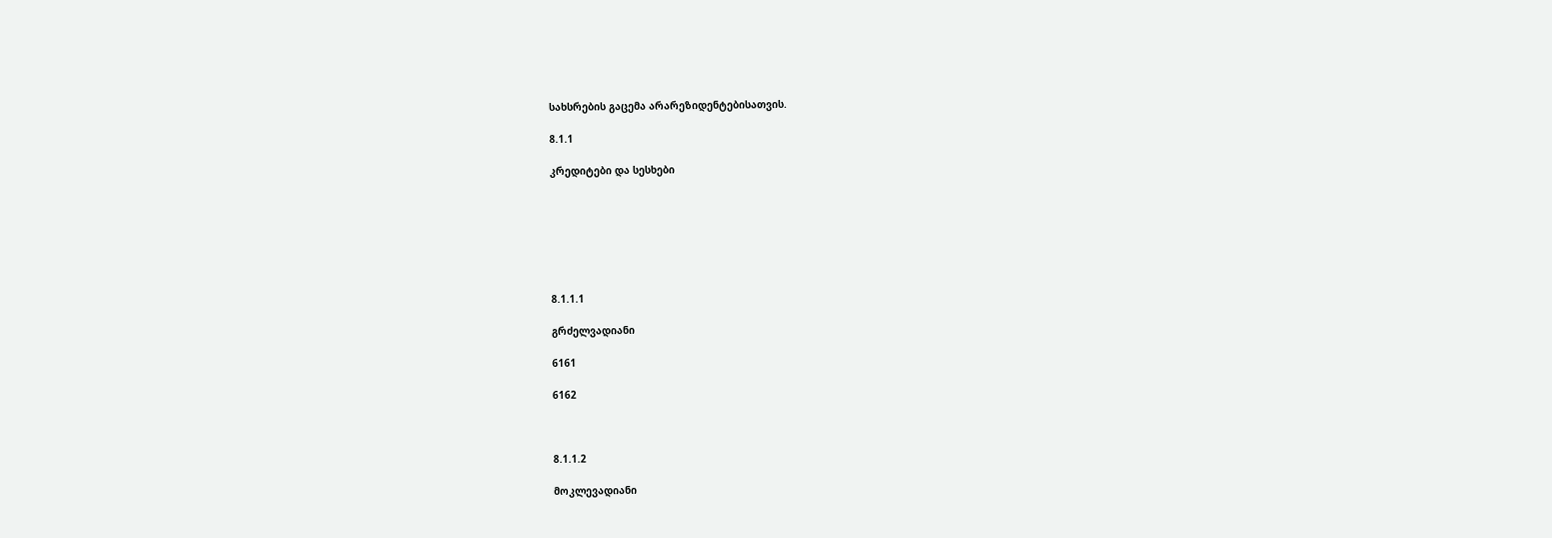სახსრების გაცემა არარეზიდენტებისათვის.

8.1.1

კრედიტები და სესხები







8.1.1.1

გრძელვადიანი

6161

6162



8.1.1.2

მოკლევადიანი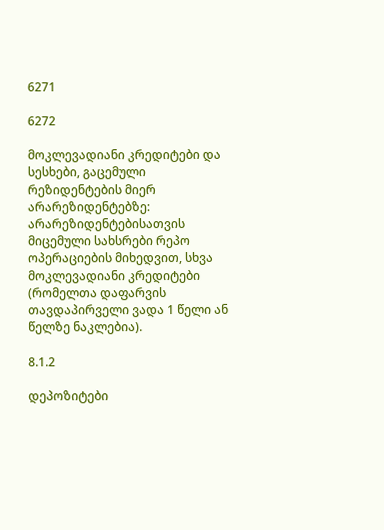6271

6272

მოკლევადიანი კრედიტები და სესხები, გაცემული რეზიდენტების მიერ არარეზიდენტებზე: არარეზიდენტებისათვის მიცემული სახსრები რეპო ოპერაციების მიხედვით, სხვა მოკლევადიანი კრედიტები (რომელთა დაფარვის თავდაპირველი ვადა 1 წელი ან წელზე ნაკლებია).

8.1.2

დეპოზიტები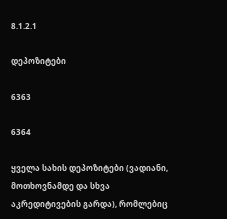8.1.2.1

დეპოზიტები

6363

6364

ყველა სახის დეპოზიტები (ვადიანი, მოთხოვნამდე და სხვა აკრედიტივების გარდა), რომლებიც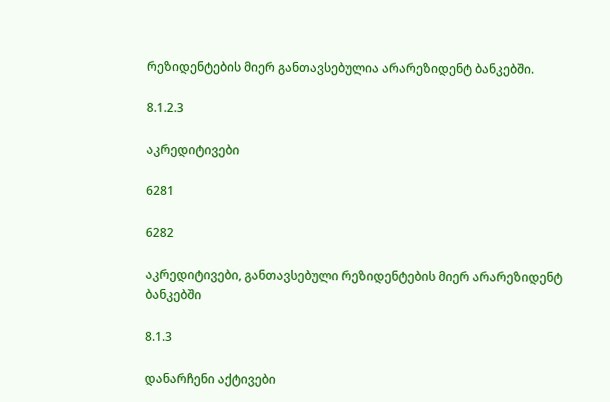რეზიდენტების მიერ განთავსებულია არარეზიდენტ ბანკებში.

8.1.2.3

აკრედიტივები

6281

6282

აკრედიტივები, განთავსებული რეზიდენტების მიერ არარეზიდენტ ბანკებში

8.1.3

დანარჩენი აქტივები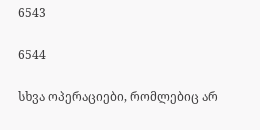6543

6544

სხვა ოპერაციები, რომლებიც არ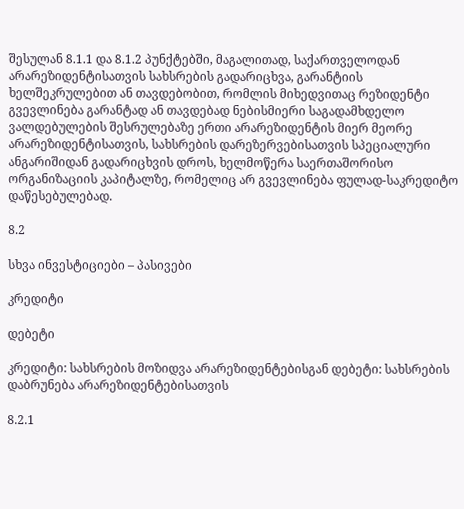შესულან 8.1.1 და 8.1.2 პუნქტებში, მაგალითად, საქართველოდან არარეზიდენტისათვის სახსრების გადარიცხვა, გარანტიის ხელშეკრულებით ან თავდებობით, რომლის მიხედვითაც რეზიდენტი გვევლინება გარანტად ან თავდებად ნებისმიერი საგადამხდელო ვალდებულების შესრულებაზე ერთი არარეზიდენტის მიერ მეორე არარეზიდენტისათვის, სახსრების დარეზერვებისათვის სპეციალური ანგარიშიდან გადარიცხვის დროს, ხელმოწერა საერთაშორისო ორგანიზაციის კაპიტალზე, რომელიც არ გვევლინება ფულად-საკრედიტო დაწესებულებად.

8.2

სხვა ინვესტიციები – პასივები

კრედიტი

დებეტი

კრედიტი: სახსრების მოზიდვა არარეზიდენტებისგან დებეტი: სახსრების დაბრუნება არარეზიდენტებისათვის

8.2.1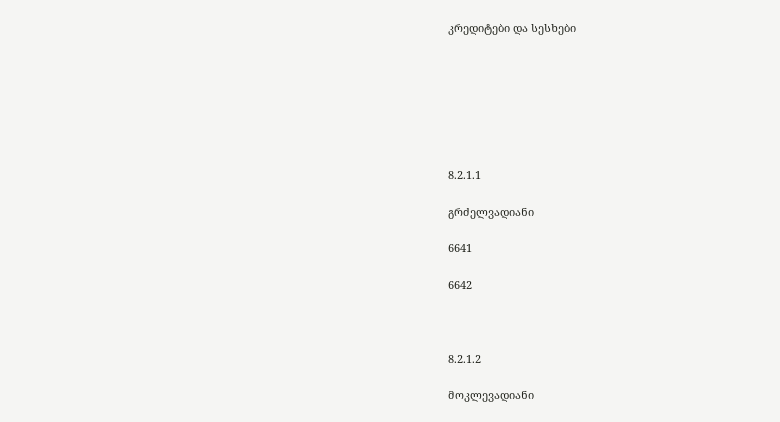კრედიტები და სესხები







8.2.1.1

გრძელვადიანი

6641

6642



8.2.1.2

მოკლევადიანი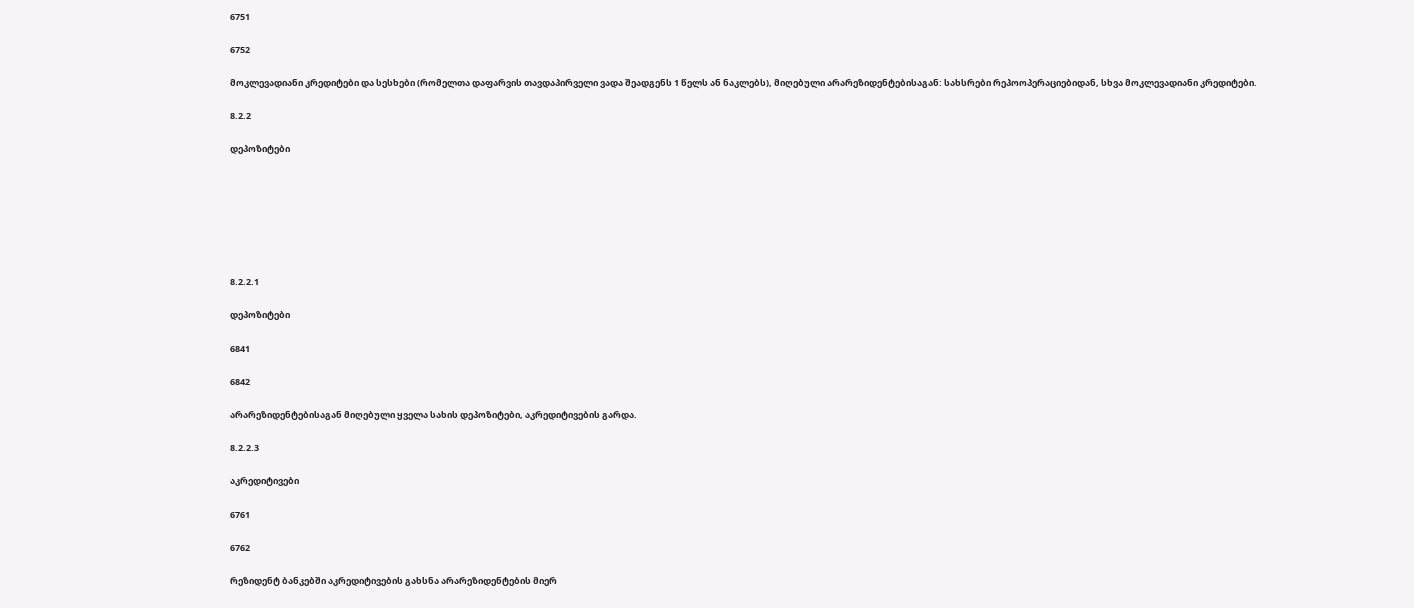6751

6752

მოკლევადიანი კრედიტები და სესხები (რომელთა დაფარვის თავდაპირველი ვადა შეადგენს 1 წელს ან ნაკლებს), მიღებული არარეზიდენტებისაგან: სახსრები რეპოოპერაციებიდან, სხვა მოკლევადიანი კრედიტები.

8.2.2

დეპოზიტები







8.2.2.1

დეპოზიტები

6841

6842

არარეზიდენტებისაგან მიღებული ყველა სახის დეპოზიტები, აკრედიტივების გარდა.

8.2.2.3

აკრედიტივები

6761

6762

რეზიდენტ ბანკებში აკრედიტივების გახსნა არარეზიდენტების მიერ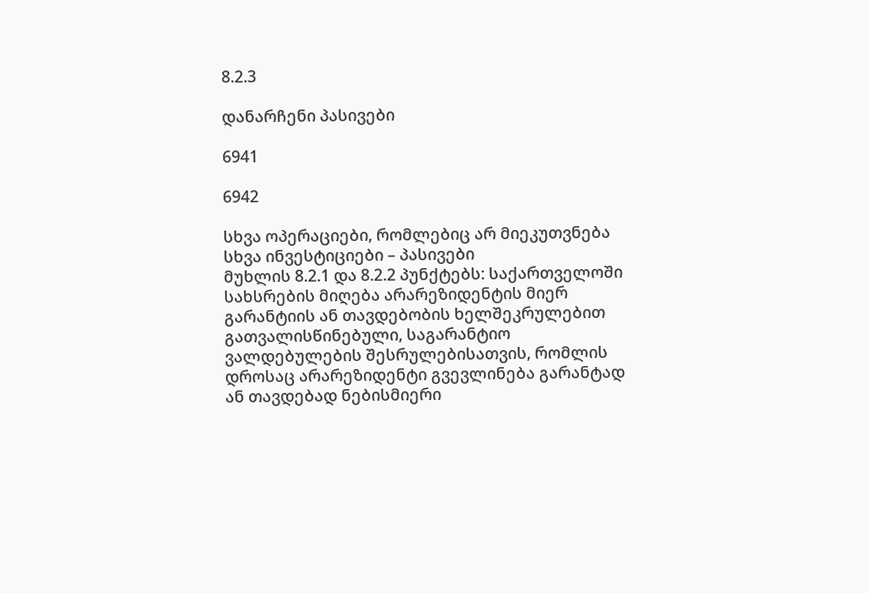8.2.3

დანარჩენი პასივები

6941

6942

სხვა ოპერაციები, რომლებიც არ მიეკუთვნება სხვა ინვესტიციები – პასივები
მუხლის 8.2.1 და 8.2.2 პუნქტებს: საქართველოში სახსრების მიღება არარეზიდენტის მიერ გარანტიის ან თავდებობის ხელშეკრულებით გათვალისწინებული, საგარანტიო ვალდებულების შესრულებისათვის, რომლის დროსაც არარეზიდენტი გვევლინება გარანტად ან თავდებად ნებისმიერი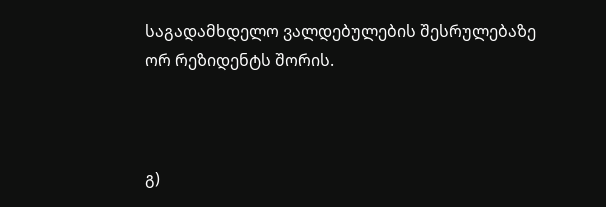საგადამხდელო ვალდებულების შესრულებაზე ორ რეზიდენტს შორის.



გ)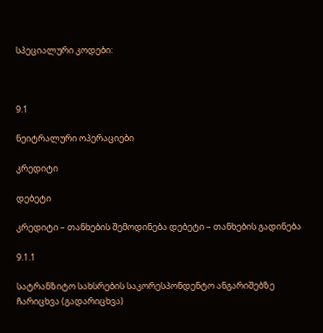სპეციალური კოდები:



9.1

ნეიტრალური ოპერაციები

კრედიტი

დებეტი

კრედიტი – თანხების შემოდინება დებეტი – თანხების გადინება

9.1.1

სატრანზიტო სახსრების საკორესპონდენტო ანგარიშებზე ჩარიცხვა (გადარიცხვა)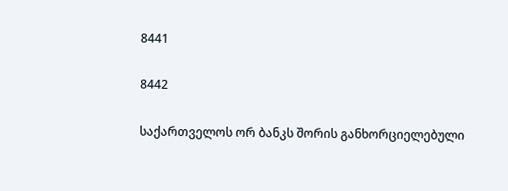8441

8442

საქართველოს ორ ბანკს შორის განხორციელებული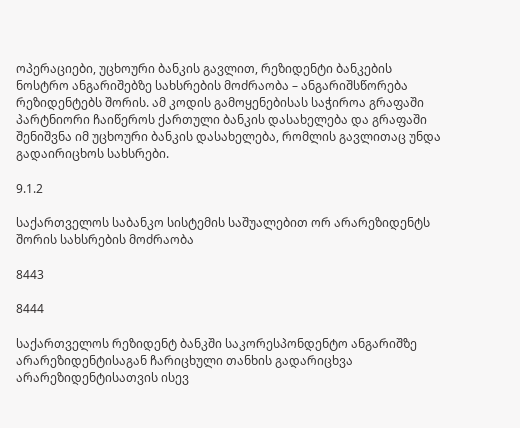ოპერაციები, უცხოური ბანკის გავლით, რეზიდენტი ბანკების ნოსტრო ანგარიშებზე სახსრების მოძრაობა – ანგარიშსწორება რეზიდენტებს შორის. ამ კოდის გამოყენებისას საჭიროა გრაფაში პარტნიორი ჩაიწეროს ქართული ბანკის დასახელება და გრაფაში შენიშვნა იმ უცხოური ბანკის დასახელება, რომლის გავლითაც უნდა გადაირიცხოს სახსრები.

9.1.2

საქართველოს საბანკო სისტემის საშუალებით ორ არარეზიდენტს შორის სახსრების მოძრაობა

8443

8444

საქართველოს რეზიდენტ ბანკში საკორესპონდენტო ანგარიშზე არარეზიდენტისაგან ჩარიცხული თანხის გადარიცხვა არარეზიდენტისათვის ისევ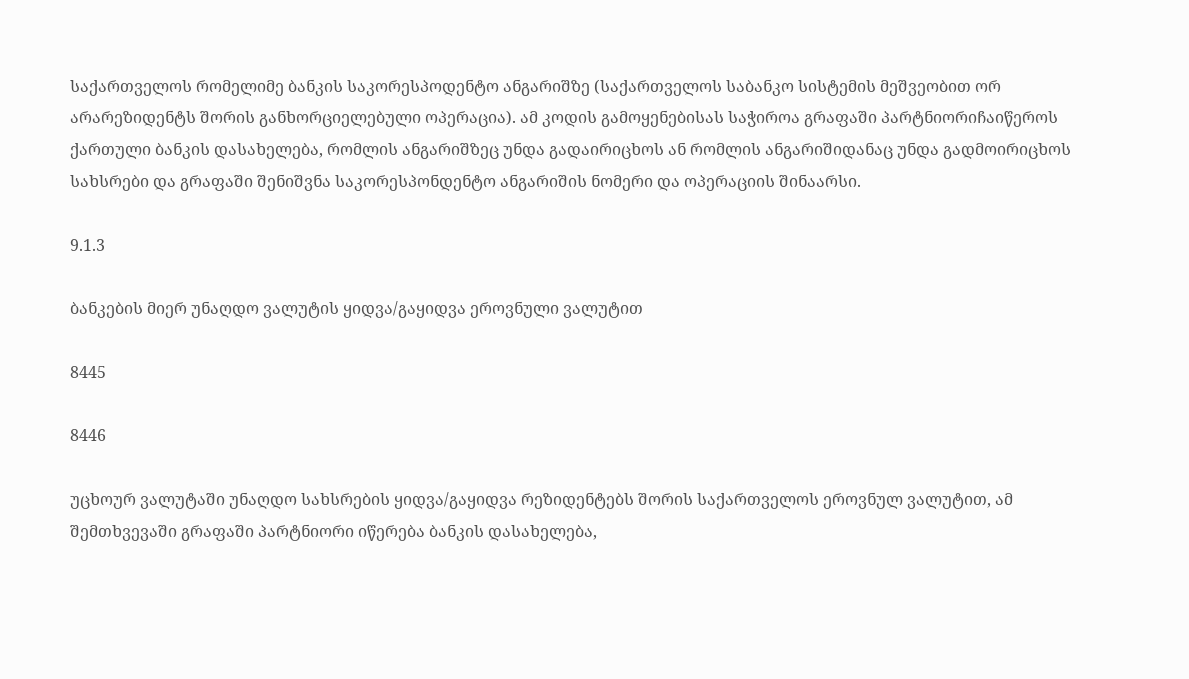საქართველოს რომელიმე ბანკის საკორესპოდენტო ანგარიშზე (საქართველოს საბანკო სისტემის მეშვეობით ორ არარეზიდენტს შორის განხორციელებული ოპერაცია). ამ კოდის გამოყენებისას საჭიროა გრაფაში პარტნიორიჩაიწეროს ქართული ბანკის დასახელება, რომლის ანგარიშზეც უნდა გადაირიცხოს ან რომლის ანგარიშიდანაც უნდა გადმოირიცხოს სახსრები და გრაფაში შენიშვნა საკორესპონდენტო ანგარიშის ნომერი და ოპერაციის შინაარსი.

9.1.3

ბანკების მიერ უნაღდო ვალუტის ყიდვა/გაყიდვა ეროვნული ვალუტით

8445

8446

უცხოურ ვალუტაში უნაღდო სახსრების ყიდვა/გაყიდვა რეზიდენტებს შორის საქართველოს ეროვნულ ვალუტით, ამ შემთხვევაში გრაფაში პარტნიორი იწერება ბანკის დასახელება,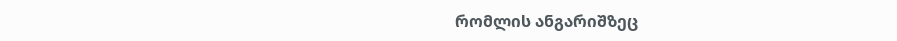რომლის ანგარიშზეც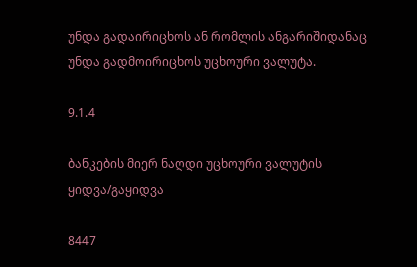უნდა გადაირიცხოს ან რომლის ანგარიშიდანაც უნდა გადმოირიცხოს უცხოური ვალუტა.

9.1.4

ბანკების მიერ ნაღდი უცხოური ვალუტის ყიდვა/გაყიდვა

8447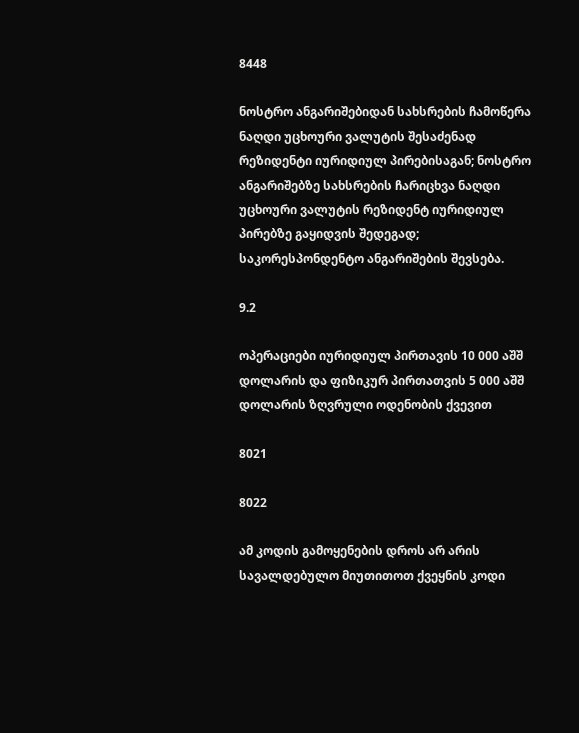8448

ნოსტრო ანგარიშებიდან სახსრების ჩამოწერა ნაღდი უცხოური ვალუტის შესაძენად რეზიდენტი იურიდიულ პირებისაგან; ნოსტრო ანგარიშებზე სახსრების ჩარიცხვა ნაღდი უცხოური ვალუტის რეზიდენტ იურიდიულ პირებზე გაყიდვის შედეგად; საკორესპონდენტო ანგარიშების შევსება.

9.2

ოპერაციები იურიდიულ პირთავის 10 000 აშშ დოლარის და ფიზიკურ პირთათვის 5 000 აშშ დოლარის ზღვრული ოდენობის ქვევით

8021

8022

ამ კოდის გამოყენების დროს არ არის სავალდებულო მიუთითოთ ქვეყნის კოდი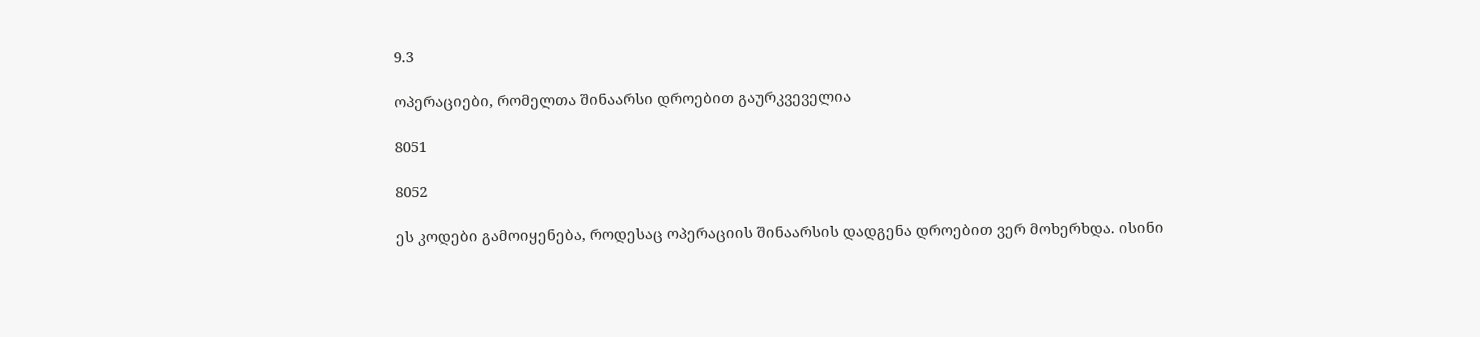9.3

ოპერაციები, რომელთა შინაარსი დროებით გაურკვეველია

8051

8052

ეს კოდები გამოიყენება, როდესაც ოპერაციის შინაარსის დადგენა დროებით ვერ მოხერხდა. ისინი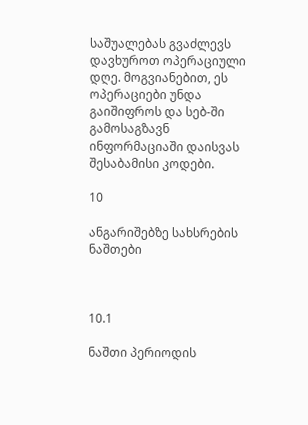საშუალებას გვაძლევს დავხუროთ ოპერაციული დღე. მოგვიანებით, ეს ოპერაციები უნდა გაიშიფროს და სებ-ში გამოსაგზავნ ინფორმაციაში დაისვას შესაბამისი კოდები.

10

ანგარიშებზე სახსრების ნაშთები



10.1

ნაშთი პერიოდის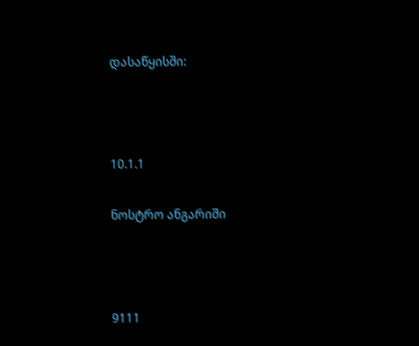დასაწყისში:



10.1.1

ნოსტრო ანგარიში



9111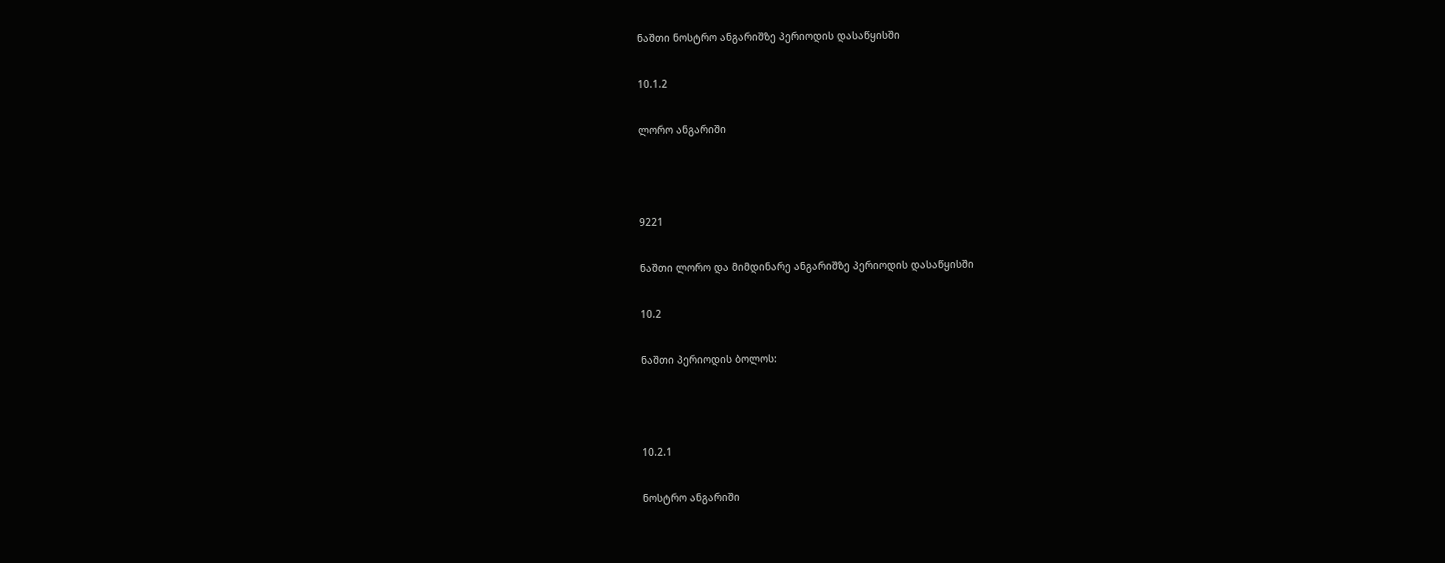ნაშთი ნოსტრო ანგარიშზე პერიოდის დასაწყისში

10.1.2

ლორო ანგარიში



9221

ნაშთი ლორო და მიმდინარე ანგარიშზე პერიოდის დასაწყისში

10.2

ნაშთი პერიოდის ბოლოს:



10.2.1

ნოსტრო ანგარიში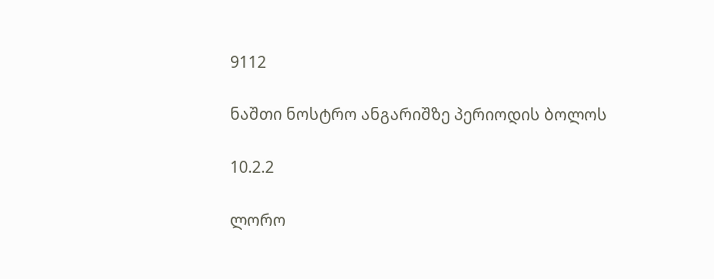9112

ნაშთი ნოსტრო ანგარიშზე პერიოდის ბოლოს

10.2.2

ლორო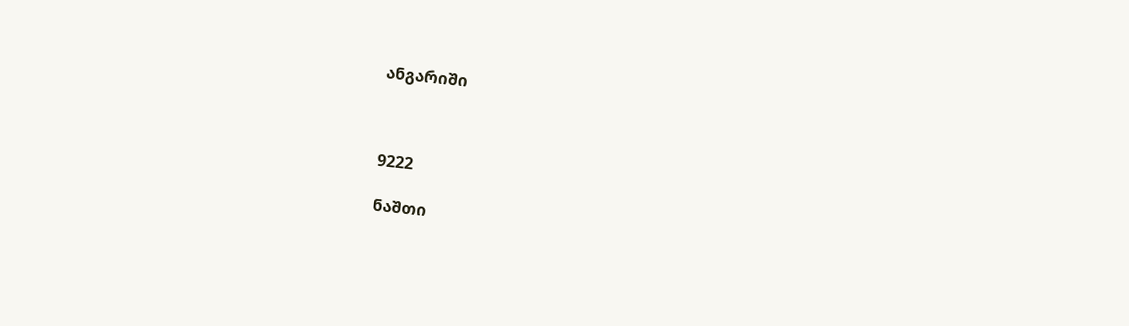ანგარიში



9222

ნაშთი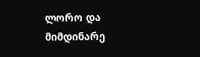ლორო და მიმდინარე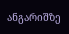ანგარიშზე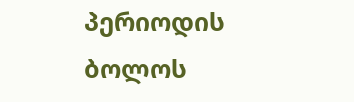პერიოდის ბოლოს